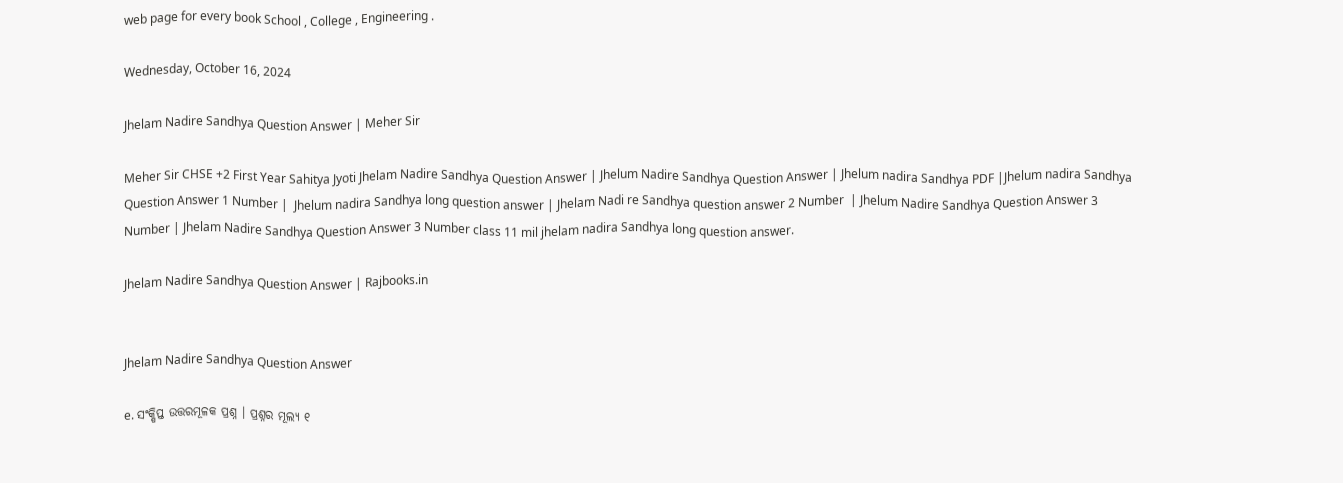web page for every book School , College , Engineering .

Wednesday, October 16, 2024

Jhelam Nadire Sandhya Question Answer | Meher Sir

Meher Sir CHSE +2 First Year Sahitya Jyoti Jhelam Nadire Sandhya Question Answer | Jhelum Nadire Sandhya Question Answer | Jhelum nadira Sandhya PDF |Jhelum nadira Sandhya Question Answer 1 Number |  Jhelum nadira Sandhya long question answer | Jhelam Nadi re Sandhya question answer 2 Number  | Jhelum Nadire Sandhya Question Answer 3 Number | Jhelam Nadire Sandhya Question Answer 3 Number class 11 mil jhelam nadira Sandhya long question answer.

Jhelam Nadire Sandhya Question Answer | Rajbooks.in


Jhelam Nadire Sandhya Question Answer

e. ସଂକ୍ଷିପ୍ତ ଉତ୍ତରମୂଳକ ପ୍ରଶ୍ନ । ପ୍ରଶ୍ନର ମୂଲ୍ୟ ୧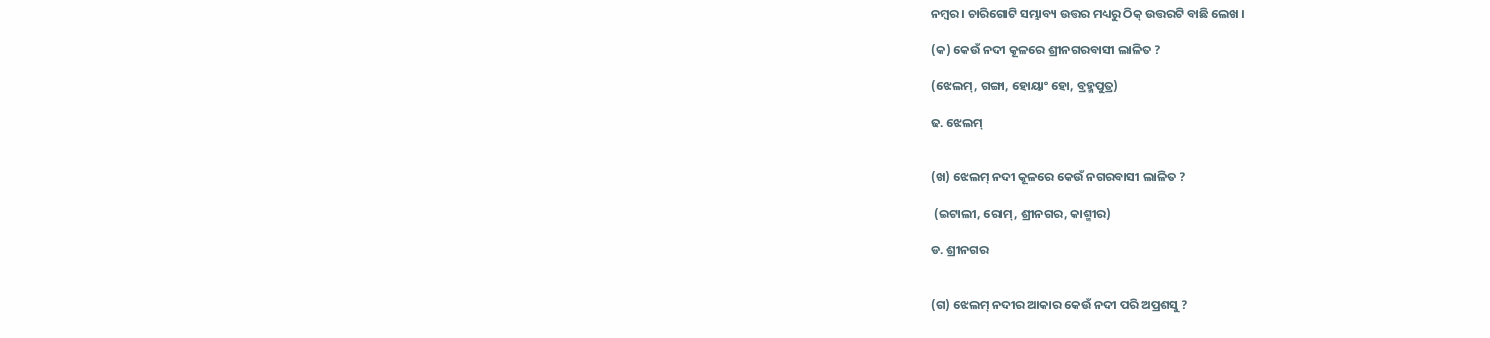ନମ୍ବର । ଚାରିଗୋଟି ସମ୍ଭାବ୍ୟ ଉତ୍ତର ମଧ୍ୟରୁ ଠିକ୍ ଉତ୍ତରଟି ବାଛି ଲେଖ ।

(କ) କେଉଁ ନଦୀ କୂଳରେ ଶ୍ରୀନଗରବାସୀ ଲାଳିତ ?

(ଝେଲମ୍, ଗଙ୍ଗା, ହୋୟାଂ ହୋ, ବ୍ରହ୍ମପୁତ୍ର)

ଢ. ଝେଲମ୍


(ଖ) ଝେଲମ୍ ନଦୀ କୂଳରେ କେଉଁ ନଗରବାସୀ ଲାଳିତ ?

 (ଇଟାଲୀ, ରୋମ୍, ଶ୍ରୀନଗର, କାଶ୍ମୀର)

ଡ. ଶ୍ରୀନଗର


(ଗ) ଝେଲମ୍ ନଦୀର ଆକାର କେଉଁ ନଦୀ ପରି ଅପ୍ରଶସୁ ?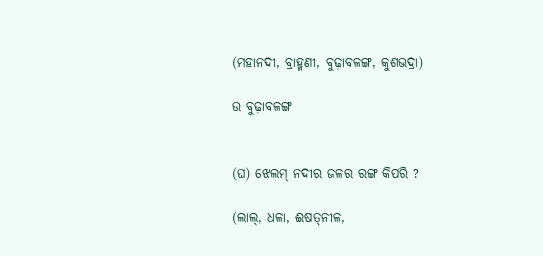(ମହାନଦୀ, ବ୍ରାହ୍ମଣୀ, ବୁଢ଼ାବଳଙ୍ଗ, କୁଶଭଦ୍ରା)

ଉ ବୁଢ଼ାବଳଙ୍ଗ


(ଘ) ଝେଲମ୍ ନଦୀର ଜଳର ରଙ୍ଗ କିପରି ?

(ଲାଲ୍, ଧଳା, ଈଷତ୍‌ନୀଳ,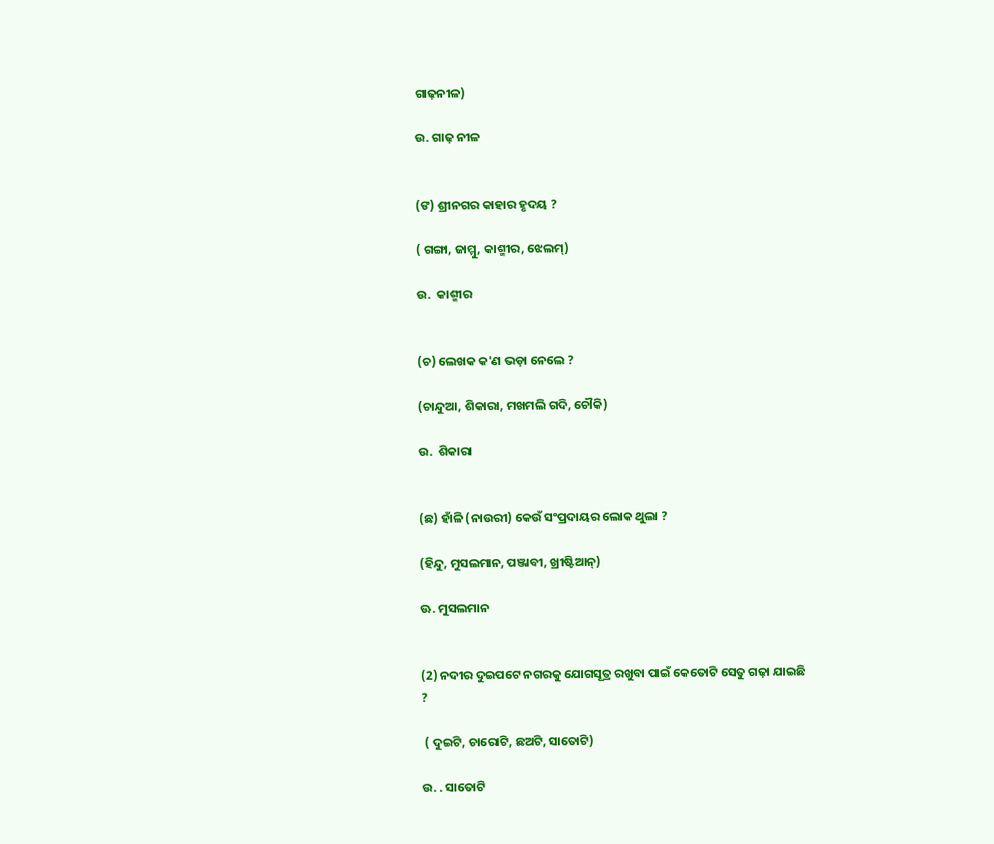ଗାଢ଼ନୀଳ)

ଉ. ଗାଢ଼ ନୀଳ


(ଙ) ଶ୍ରୀନଗର କାହାର ହୃଦୟ ?

( ଗଙ୍ଗା, ଜାମ୍ମୁ, କାଶ୍ମୀର, ଝେଲମ୍)

ଉ.  କାଶ୍ମୀର


(ଚ) ଲେଖକ କ'ଣ ଭଡ଼ା ନେଲେ ?

(ଚାନ୍ଦୁଆ, ଶିକାରା, ମଖମଲି ଗଦି, ଚୌକି)

ଉ.  ଶିକାରା


(ଛ) ହାଁଳି (ନାଉରୀ) କେଉଁ ସଂପ୍ରଦାୟର ଲୋକ ଥୁଲା ?

(ହିନ୍ଦୁ, ମୁସଲମାନ, ପଞ୍ଜାବୀ, ଖ୍ରୀଷ୍ଟିଆନ୍)

ଊ. ମୁସଲମାନ


(2) ନଦୀର ଦୁଇପଟେ ନଗରକୁ ଯୋଗସୂତ୍ର ରଖୁବା ପାଇଁ କେତୋଟି ସେତୁ ଗଢ଼ା ଯାଇଛି ?

 ( ଦୁଇଟି, ଚାରୋଟି, ଛଅଟି, ସାତୋଟି)

ଉ. . ସାତୋଟି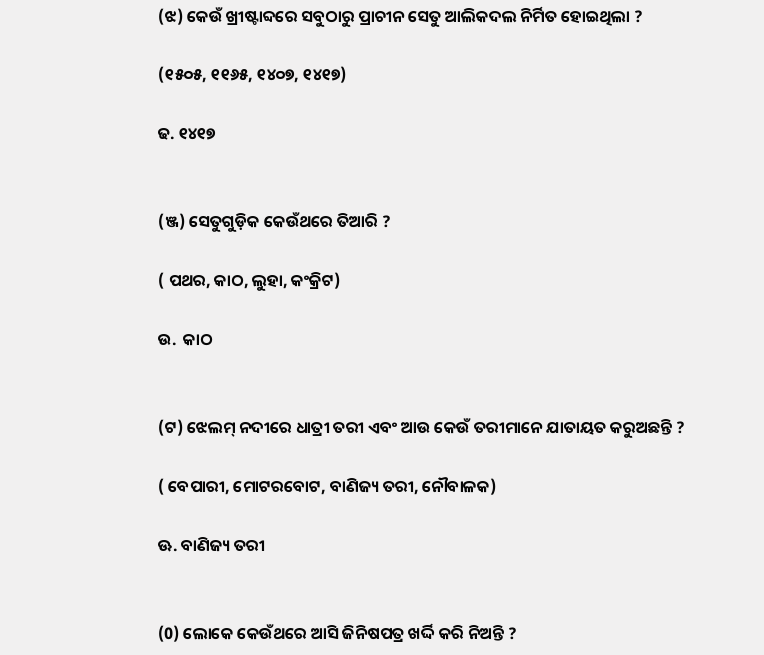(ଝ) କେଉଁ ଖ୍ରୀଷ୍ଟାବ୍ଦରେ ସବୁଠାରୁ ପ୍ରାଚୀନ ସେତୁ ଆଲିକଦଲ ନିର୍ମିତ ହୋଇଥିଲା ?

(୧୫୦୫, ୧୧୬୫, ୧୪୦୭, ୧୪୧୭)

ଢ. ୧୪୧୭


(ଞ୍ଜ) ସେତୁଗୁଡ଼ିକ କେଉଁଥରେ ତିଆରି ?

( ପଥର, କାଠ, ଲୁହା, କଂକ୍ରିଟ)

ଉ.  କାଠ


(ଟ) ଝେଲମ୍ ନଦୀରେ ଧାତ୍ରୀ ତରୀ ଏବଂ ଆଉ କେଉଁ ତରୀମାନେ ଯାତାୟତ କରୁଅଛନ୍ତି ?

( ବେପାରୀ, ମୋଟରବୋଟ, ବାଣିଜ୍ୟ ତରୀ, ନୌବାଳକ)

ଊ. ବାଣିଜ୍ୟ ତରୀ


(0) ଲୋକେ କେଉଁଥରେ ଆସି ଜିନିଷପତ୍ର ଖର୍ଦ୍ଦି କରି ନିଅନ୍ତି ?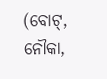(ବୋଟ୍, ନୌକା,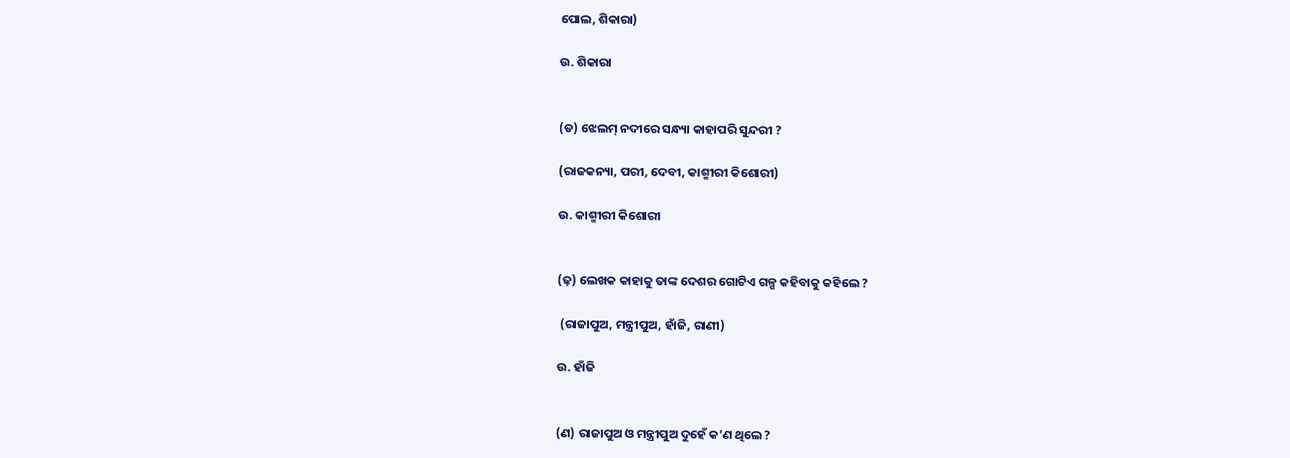ପୋଲ, ଶିକାରା)

ଉ. ଶିକାରା


(ଡ) ଝେଲମ୍ ନଦୀରେ ସନ୍ଧ୍ୟା କାହାପରି ସୁନ୍ଦରୀ ?

(ରାଜକନ୍ୟା, ପରୀ, ଦେବୀ, କାଶ୍ମୀରୀ କିଶୋରୀ)

ଉ. କାଶ୍ମୀରୀ କିଶୋରୀ


(ଢ଼) ଲେଖକ କାହାକୁ ତାଙ୍କ ଦେଶର ଗୋଟିଏ ଗଳ୍ପ କହିବାକୁ କହିଲେ ?

 (ରାଜାପୁଅ, ମନ୍ତ୍ରୀପୁଅ, ହାଁଜି, ରାଣୀ)

ଉ. ହାଁଜି


(ଣ) ରାଜାପୁଅ ଓ ମନ୍ତ୍ରୀପୁଅ ଦୁହେଁ କ’ଣ ଥିଲେ ?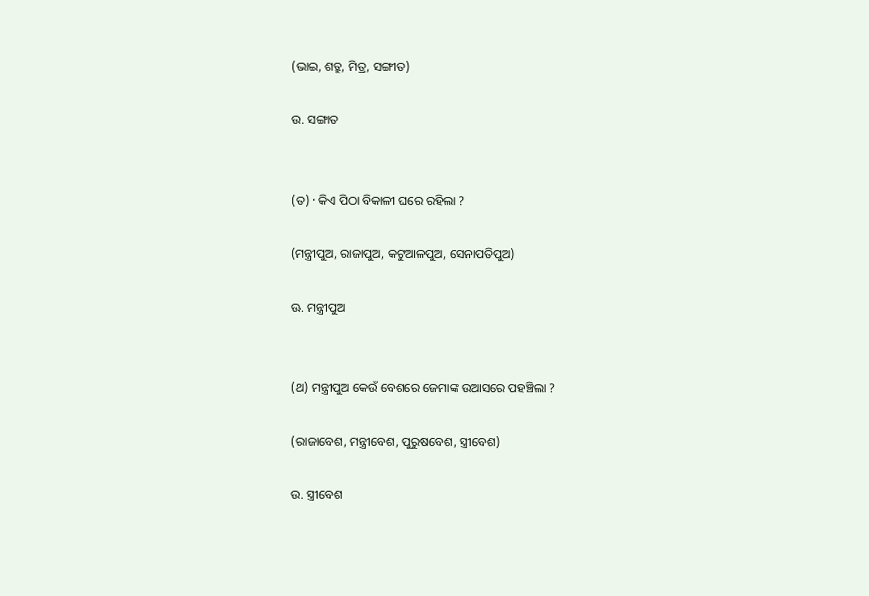(ଭାଇ, ଶତ୍ରୁ, ମିତ୍ର, ସଙ୍ଗୀତ)

ଉ. ସଙ୍ଗାତ


(ତ) · କିଏ ପିଠା ବିକାଳୀ ଘରେ ରହିଲା ?

(ମନ୍ତ୍ରୀପୁଅ, ରାଜାପୁଅ, କଟୁଆଳପୁଅ, ସେନାପତିପୁଅ)

ଊ. ମନ୍ତ୍ରୀପୁଅ


(ଥ) ମନ୍ତ୍ରୀପୁଅ କେଉଁ ବେଶରେ ଜେମାଙ୍କ ଉଆସରେ ପହଞ୍ଚିଲା ?

(ରାଜାବେଶ, ମନ୍ତ୍ରୀବେଶ, ପୁରୁଷବେଶ, ସ୍ତ୍ରୀବେଶ)

ଉ. ସ୍ତ୍ରୀବେଶ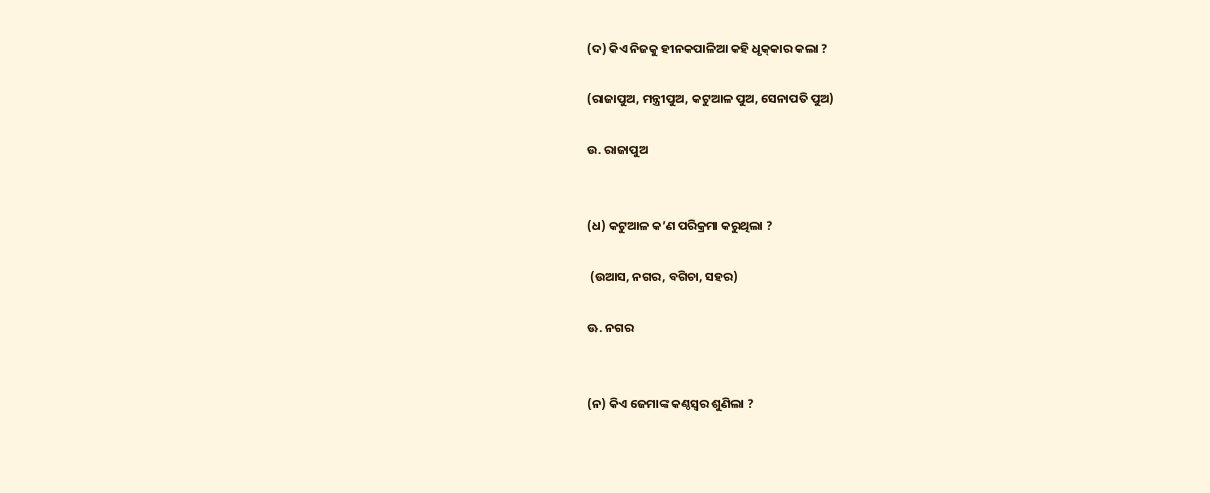(ଦ) କିଏ ନିଜକୁ ହୀନକପାଳିଆ କହି ଧୃକ୍‌କାର କଲା ?

(ରାଜାପୁଅ, ମନ୍ତ୍ରୀପୁଅ, କଟୁଆଳ ପୁଅ, ସେନାପତି ପୁଅ)

ଉ. ରାଜାପୁଅ


(ଧ) କଟୁଆଳ କ’ଣ ପରିକ୍ରମା କରୁଥିଲା ?

 (ଉଆସ, ନଗର, ବଗିଚା, ସହର)

ଊ. ନଗର


(ନ) କିଏ ଜେମାଙ୍କ କଣ୍ଠସ୍ବର ଶୁଣିଲା ?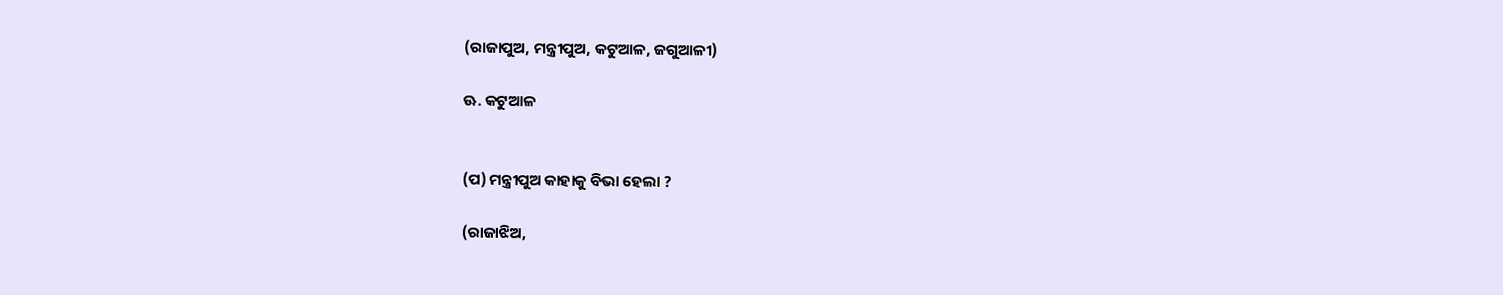(ରାଜାପୁଅ, ମନ୍ତ୍ରୀପୁଅ, କଟୁଆଳ, ଜଗୁଆଳୀ)

ଊ. କଟୁଆଳ


(ପ) ମନ୍ତ୍ରୀପୁଅ କାହାକୁ ବିଭା ହେଲା ?

(ରାଜାଝିଅ,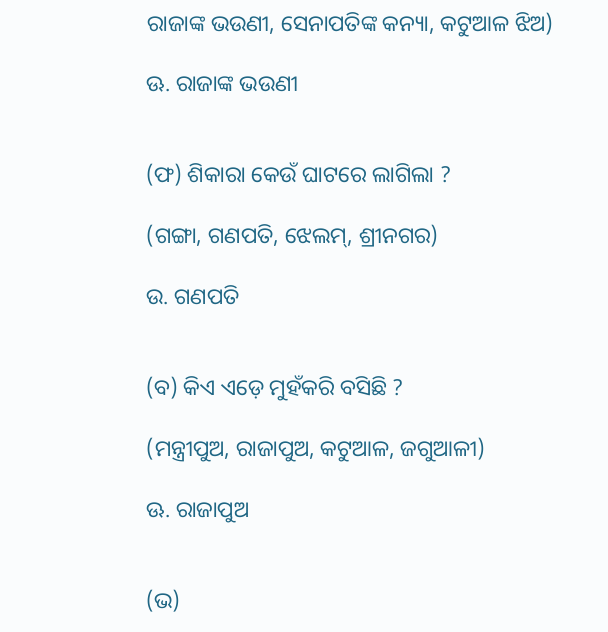ରାଜାଙ୍କ ଭଉଣୀ, ସେନାପତିଙ୍କ କନ୍ୟା, କଟୁଆଳ ଝିଅ)

ଊ. ରାଜାଙ୍କ ଭଉଣୀ


(ଫ) ଶିକାରା କେଉଁ ଘାଟରେ ଲାଗିଲା ?

(ଗଙ୍ଗା, ଗଣପତି, ଝେଲମ୍, ଶ୍ରୀନଗର)

ଉ. ଗଣପତି


(ବ) କିଏ ଏଡ଼େ ମୁହଁକରି ବସିଛି ?

(ମନ୍ତ୍ରୀପୁଅ, ରାଜାପୁଅ, କଟୁଆଳ, ଜଗୁଆଳୀ)

ଊ. ରାଜାପୁଅ


(ଭ)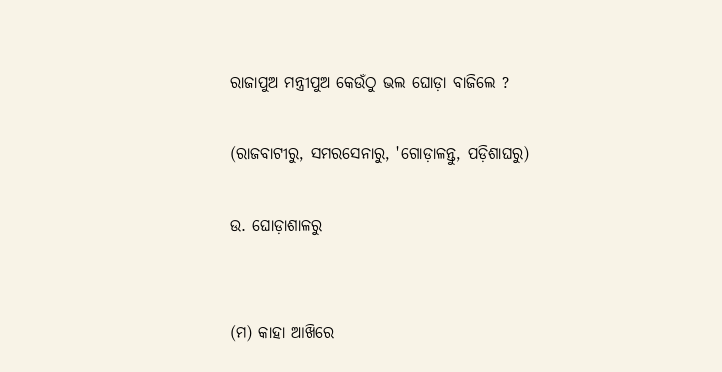ରାଜାପୁଅ ମନ୍ତ୍ରୀପୁଅ କେଉଁଠୁ ଭଲ ଘୋଡ଼ା ବାଜିଲେ ?

(ରାଜବାଟୀରୁ, ସମରସେନାରୁ, 'ଗୋଡ଼ାଳନ୍ତୁ, ପଡ଼ିଶାଘରୁ)

ଉ. ଘୋଡ଼ାଶାଳରୁ


(ମ) କାହା ଆଖ‌ିରେ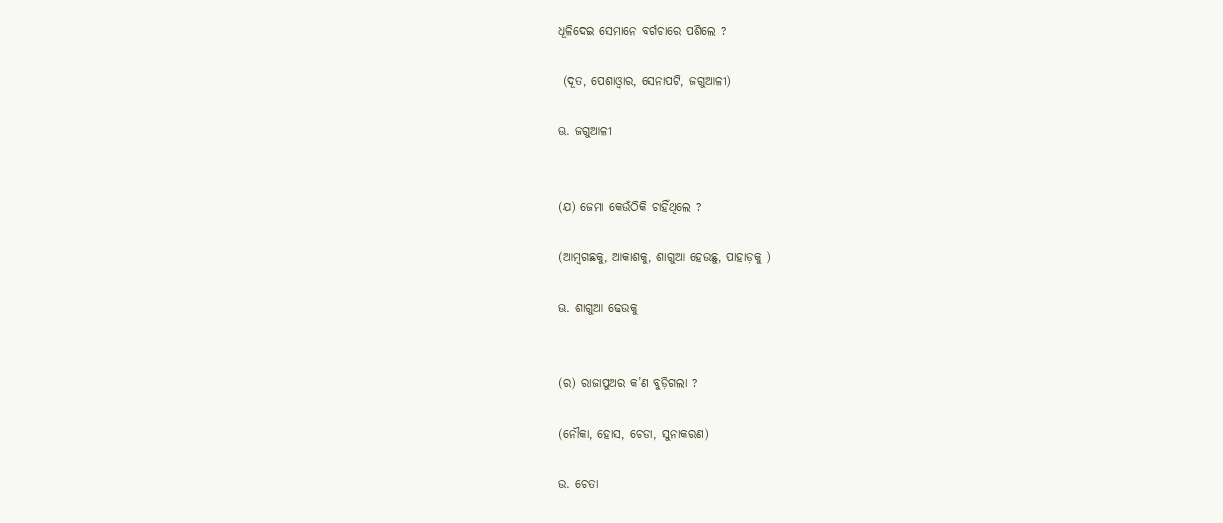ଧୂଳିଦେଇ ସେମାନେ ବର୍ଗଚାରେ ପଶିଲେ ?

 (ଦୂତ, ପେଶାଓ୍ବାର, ସେନାପଟି, ଜଗୁଆଳୀ)

ଊ. ଜଗୁଆଳୀ


(ଯ) ଜେମା କେଉଁଠିକି ଚାହିଁଥିଲେ ?

(ଆମ୍ବଗଛକୁ, ଆକାଶକୁ, ଶାଗୁଆ ହେଉଛୁ, ପାହାଡ଼କୁ )

ଊ. ଶାଗୁଆ ଢେଉକୁ


(ର) ରାଜାପୁଅର କ’ଣ ବୁଡ଼ିଗଲା ?

(ନୌକା, ହୋସ, ଚେଡା, ସୁନାକରଣ)

ଉ. ଚେତା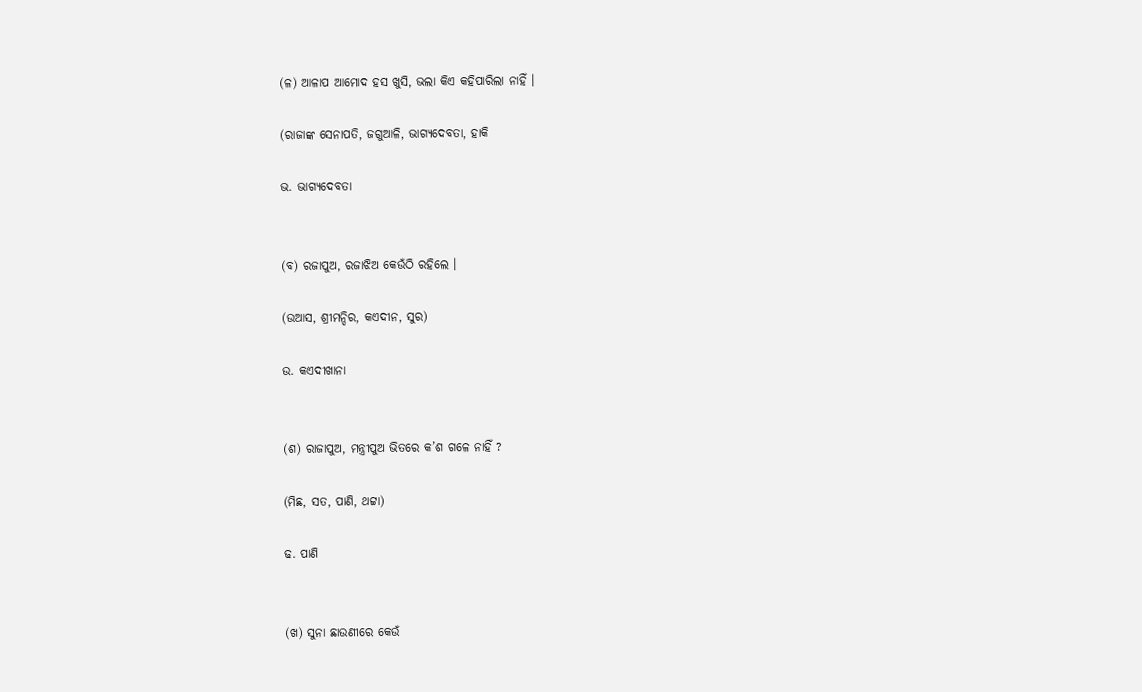(ଳ) ଆଳାପ ଆମୋଦ ହସ ଖୁସି, ଭଲା କିଏ କହିପାରିଲା ନାହିଁ ।

(ରାଜାଙ୍କ ସେନାପତି, ଜଗୁଆଳି, ଭାଗ୍ୟଦେବତା, ହାକି

ଭ. ଭାଗ୍ୟଦେବତା


(ବ) ରଜାପୁଅ, ରଜାଝିଅ କେଉଁଠି ରହିଲେ ।

(ଉଆସ, ଶ୍ରୀମନ୍ଦିର, କଏଦୀନ, ସୁର)

ଉ. କଏଦୀଖାନା


(ଶ) ରାଜାପୁଅ, ମନ୍ତ୍ରୀପୁଅ ଭିତରେ କ’ଶ ଗଳେ ନାହିଁ ?

(ମିଛ, ସତ, ପାଣି, ଥଟ୍ଟା)

ଢ. ପାଣି


(ଖ) ସୁନା ଛାଉଣୀରେ କେଉଁ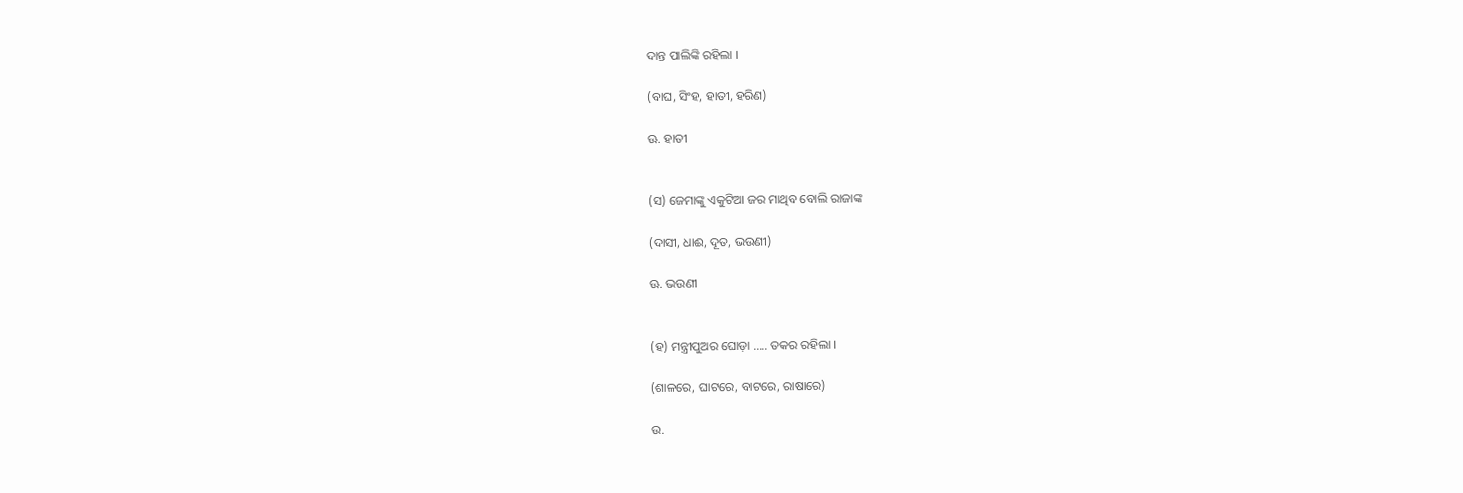ଦାନ୍ତ ପାଲିଙ୍କି ରହିଲା ।

(ବାଘ, ସିଂହ, ହାତୀ, ହରିଣ)

ଊ. ହାତୀ


(ସ) ଜେମାଙ୍କୁ ଏକୁଟିଆ ଜର ମାଥିବ ବୋଲି ରାଜାଙ୍କ

(ଦାସୀ, ଧାଈ, ଦୂତ, ଭଉଣୀ)

ଊ. ଭଉଣୀ


(ହ) ମନ୍ତ୍ରୀପୁଅର ଘୋଡ଼ା ..... ତକର ରହିଲା ।

(ଶାଳରେ, ଘାଟରେ, ବାଟରେ, ରାଷାରେ)

ଉ.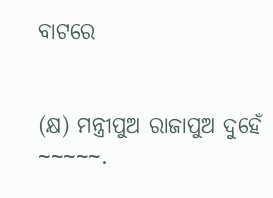ବାଟରେ


(କ୍ଷ) ମନ୍ତ୍ରୀପୁଅ ରାଜାପୁଅ ଦୁହେଁ ~~~~~.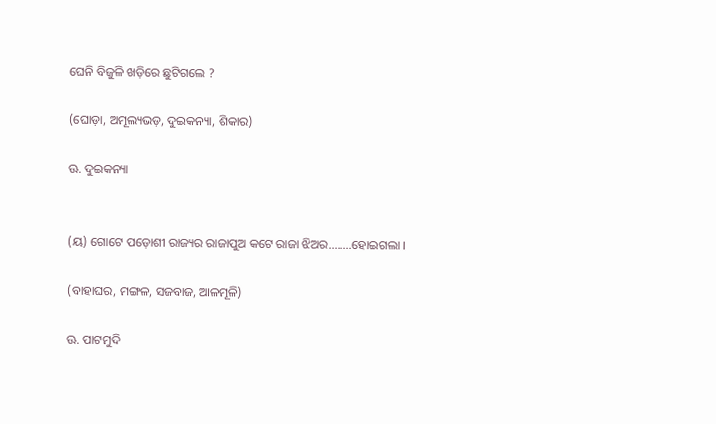ଘେନି ବିଜୁଳି ଖଡ଼ିରେ ଛୁଟିଗଲେ ?

(ଘୋଡ଼ା, ଅମୂଲ୍ୟଭଡ଼, ଦୁଇକନ୍ୟା, ଶିକାର)

ଊ. ଦୁଇକନ୍ୟା


(ୟ) ଗୋଟେ ପଡ଼ୋଶୀ ରାଜ୍ୟର ରାଜାପୁଅ କଟେ ରାଜା ଝିଅର........ହୋଇଗଲା ।

(ବାହାଘର, ମଙ୍ଗଳ, ସଜବାଜ, ଆଳମୂଳି)

ଊ. ପାଟମୁଦି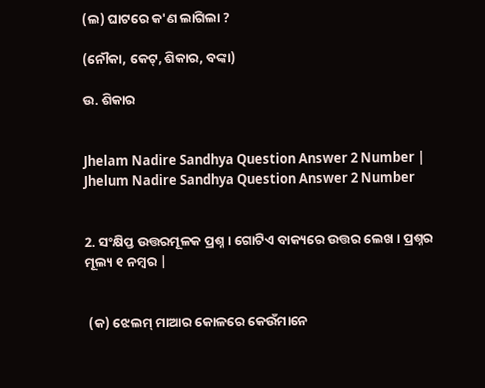(ଲ) ଘାଟରେ କ'ଣ ଲାଗିଲା ?

(ନୌକା, କେଟ୍, ଶିକାର, ବଙ୍କା)

ଉ. ଶିକାର


Jhelam Nadire Sandhya Question Answer 2 Number | Jhelum Nadire Sandhya Question Answer 2 Number


2. ସଂକ୍ଷିପ୍ତ ଉତ୍ତରମୂଳକ ପ୍ରଶ୍ନ । ଗୋଟିଏ ବାକ୍ୟରେ ଉତ୍ତର ଲେଖ । ପ୍ରଶ୍ନର ମୂଲ୍ୟ ୧ ନମ୍ବର |


 (କ) ଝେଲମ୍ ମାଆର କୋଳରେ କେଉଁମାନେ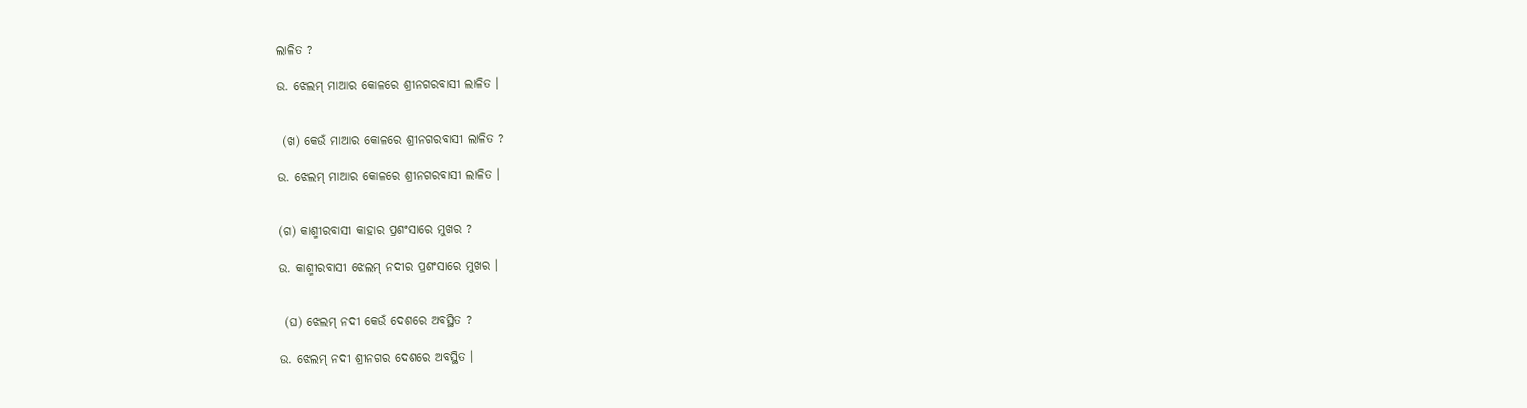ଲାଳିତ ?

ଉ. ଝେଲମ୍ ମାଆର କୋଳରେ ଶ୍ରୀନଗରବାସୀ ଲାଳିତ ।


 (ଖ) କେଉଁ ମାଆର କୋଳରେ ଶ୍ରୀନଗରବାସୀ ଲାଳିତ ?

ଉ. ଝେଲମ୍ ମାଆର କୋଳରେ ଶ୍ରୀନଗରବାସୀ ଲାଳିତ ।


(ଗ) କାଶ୍ମୀରବାସୀ କାହାର ପ୍ରଶଂସାରେ ମୁଖର ?

ଉ. କାଶ୍ମୀରବାସୀ ଝେଲମ୍ ନଦୀର ପ୍ରଶଂସାରେ ମୁଖର ।


 (ଘ) ଝେଲମ୍ ନଦୀ କେଉଁ ଦେଶରେ ଅବସ୍ଥିତ ?

ଉ. ଝେଲମ୍ ନଦୀ ଶ୍ରୀନଗର ଦେଶରେ ଅବସ୍ଥିତ ।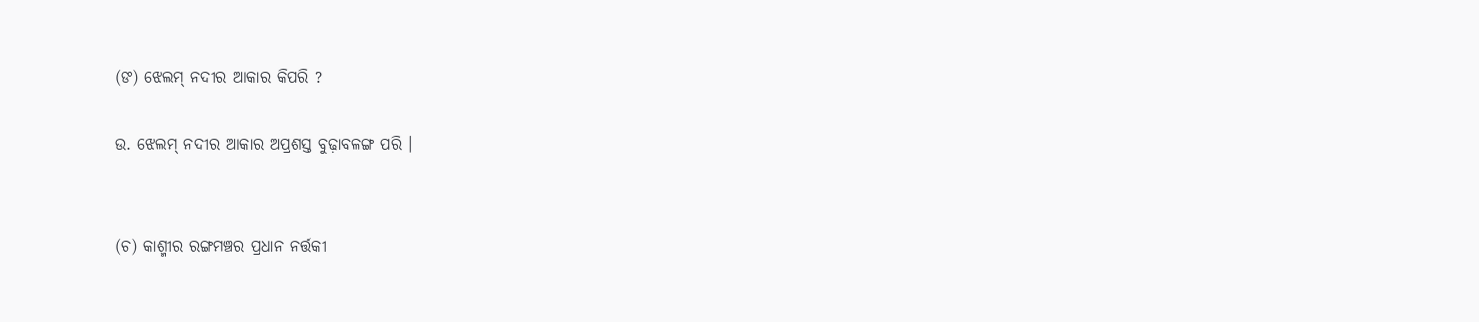(ଙ) ଝେଲମ୍ ନଦୀର ଆକାର କିପରି ?

ଉ. ଝେଲମ୍ ନଦୀର ଆକାର ଅପ୍ରଶସ୍ତ ବୁଢ଼ାବଳଙ୍ଗ ପରି ।


(ଚ) କାଶ୍ମୀର ରଙ୍ଗମଞ୍ଚର ପ୍ରଧାନ ନର୍ତ୍ତକୀ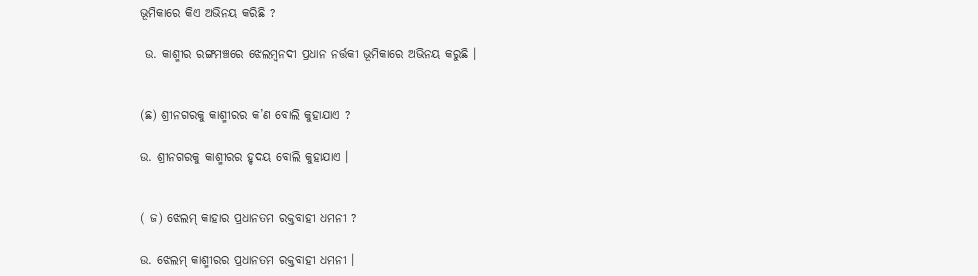ଭୂମିକାରେ କିଏ ଅଭିନୟ କରିଛି ?

 ଉ. କାଶ୍ମୀର ରଙ୍ଗମଞ୍ଚରେ ଝେଲମ୍ବନଦୀ ପ୍ରଧାନ ନର୍ତ୍ତକୀ ଭୂମିକାରେ ଅଭିନୟ କରୁଛି ।


(ଛ) ଶ୍ରୀନଗରକୁ କାଶ୍ମୀରର କ’ଣ ବୋଲି କୁହାଯାଏ ?

ଉ. ଶ୍ରୀନଗରକୁ କାଶ୍ମୀରର ହୃଦୟ ବୋଲି କୁହାଯାଏ ।


( ଜ) ଝେଲମ୍ କାହାର ପ୍ରଧାନତମ ରକ୍ତବାହୀ ଧମନୀ ?

ଉ. ଝେଲମ୍ କାଶ୍ମୀରର ପ୍ରଧାନତମ ରକ୍ତବାହୀ ଧମନୀ ।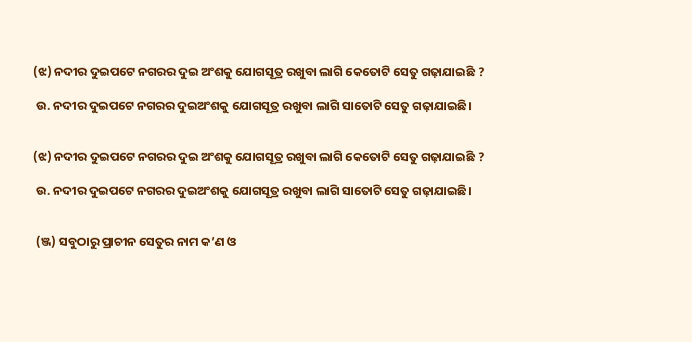(ଝ) ନଦୀର ଦୁଇପଟେ ନଗରର ଦୁଇ ଅଂଶକୁ ଯୋଗସୂତ୍ର ରଖୁବା ଲାଗି କେତୋଟି ସେତୁ ଗଢ଼ାଯାଇଛି ?

 ଉ. ନଦୀର ଦୁଇପଟେ ନଗରର ଦୁଇଅଂଶକୁ ଯୋଗସୂତ୍ର ରଖୁବା ଲାଗି ସାତୋଟି ସେତୁ ଗଢ଼ାଯାଇଛି।


(ଝ) ନଦୀର ଦୁଇପଟେ ନଗରର ଦୁଇ ଅଂଶକୁ ଯୋଗସୂତ୍ର ରଖୁବା ଲାଗି କେତୋଟି ସେତୁ ଗଢ଼ାଯାଇଛି ?

 ଉ. ନଦୀର ଦୁଇପଟେ ନଗରର ଦୁଇଅଂଶକୁ ଯୋଗସୂତ୍ର ରଖୁବା ଲାଗି ସାତୋଟି ସେତୁ ଗଢ଼ାଯାଇଛି।


 (ଞ୍ଜ) ସବୁଠାରୁ ପ୍ରାଚୀନ ସେତୁର ନାମ କ’ଣ ଓ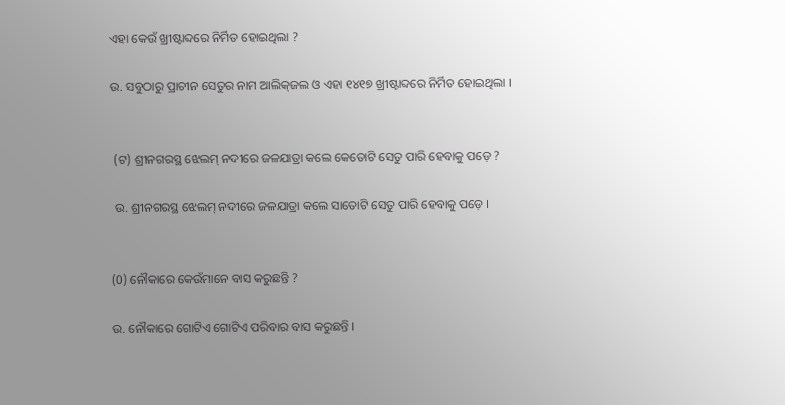ଏହା କେଉଁ ଖ୍ରୀଷ୍ଟାବ୍ଦରେ ନିର୍ମିତ ହୋଇଥିଲା ?

ଉ. ସବୁଠାରୁ ପ୍ରାଚୀନ ସେତୁର ନାମ ଆଲିକ୍‌ଜଲ ଓ ଏହା ୧୪୧୭ ଖ୍ରୀଷ୍ଟାବ୍ଦରେ ନିର୍ମିତ ହୋଇଥିଲା ।


 (ଟ) ଶ୍ରୀନଗରସ୍ଥ ଝେଲମ୍ ନଦୀରେ ଜଳଯାତ୍ରା କଲେ କେତୋଟି ସେତୁ ପାରି ହେବାକୁ ପଡ଼େ ?

 ଉ. ଶ୍ରୀନଗରସ୍ଥ ଝେଲମ୍ ନଦୀରେ ଜଳଯାତ୍ରା କଲେ ସାତୋଟି ସେତୁ ପାରି ହେବାକୁ ପଡ଼େ ।


(0) ନୌକାରେ କେଉଁମାନେ ବାସ କରୁଛନ୍ତି ?

ଉ. ନୌକାରେ ଗୋଟିଏ ଗୋଟିଏ ପରିବାର ବାସ କରୁଛନ୍ତି ।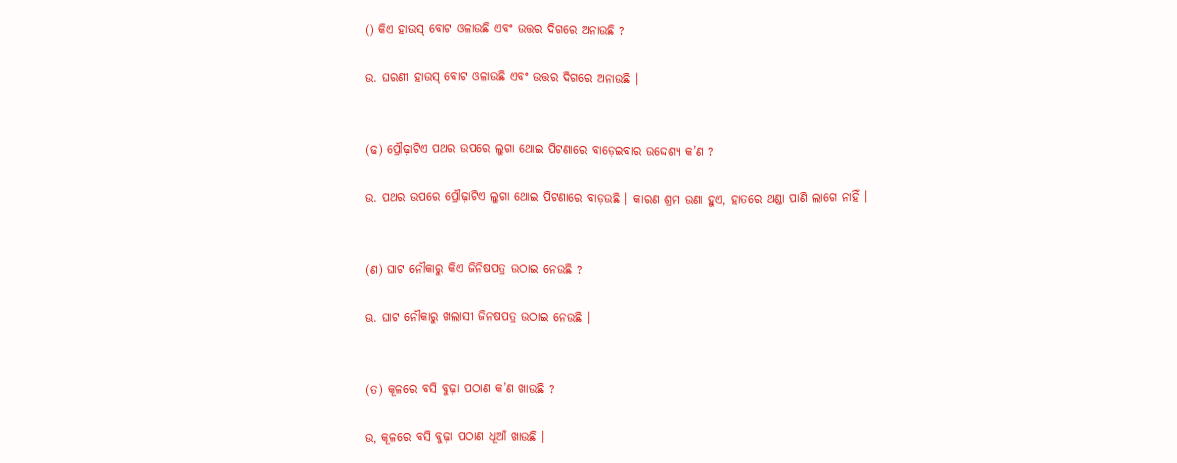() କିଏ ହାଉସ୍ ବୋଟ ଓଳାଉଛି ଏବଂ ଉତ୍ତର ଦିଗରେ ଅନାଉଛି ?

ଉ. ଘରଣୀ ହାଉସ୍ ବୋଟ ଓଳାଉଛି ଏବଂ ଉତ୍ତର ଦିଗରେ ଅନାଉଛି ।


(ଢ) ପ୍ରୌଢ଼ାଟିଏ ପଥର ଉପରେ ଲୁଗା ଥୋଇ ପିଟଣାରେ ବାଡ଼େଇବାର ଉଦ୍ଦେଶ୍ୟ କ’ଣ ?

ଉ. ପଥର ଉପରେ ପ୍ରୌଢ଼ାଟିଏ ଲୁଗା ଥୋଇ ପିଟଣାରେ ବାଡ଼ଉଛି । କାରଣ ଶ୍ରମ ଉଣା ହୁଏ, ହାତରେ ଥଣ୍ଡା ପାଣି ଲାଗେ ନାହିଁ ।


(ଣ) ଘାଟ ନୌକାରୁ କିଏ ଜିନିଷପତ୍ର ଉଠାଇ ନେଉଛି ?

ଊ. ଘାଟ ନୌକାରୁ ଖଲାସୀ ଜିନଷପତ୍ର ଉଠାଇ ନେଉଛି ।


(ତ) କୂଳରେ ବସି ବୁଢ଼ା ପଠାଣ କ’ଣ ଖାଉଛି ?

ଉ, କୂଳରେ ବସି ବୁଢ଼ା ପଠାଣ ଧୂଆଁ ଖାଉଛି ।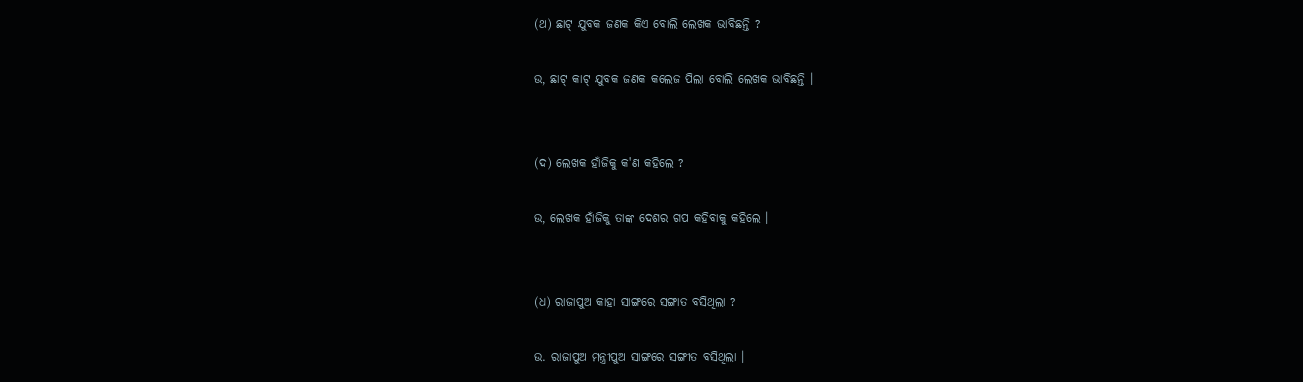(ଥ) ଛାଟ୍ ଯୁବକ ଜଣକ କିଏ ବୋଲି ଲେଖକ ଭାବିଛନ୍ତି ?

ଉ, ଛାଟ୍ କାଟ୍ ଯୁବକ ଜଣକ କଲେଜ ପିଲା ବୋଲି ଲେଖକ ଭାବିଛନ୍ତି ।


(ଦ) ଲେଖକ ହାଁଜିକୁ କ'ଣ କହିଲେ ?

ଉ, ଲେଖକ ହାଁଜିକୁ ତାଙ୍କ ଦେଶର ଗପ କହିବାକୁ କହିଲେ ।


(ଧ) ରାଜାପୁଅ କାହା ସାଙ୍ଗରେ ସଙ୍ଗାତ ବସିଥିଲା ?

ଉ. ରାଜାପୁଅ ମନ୍ତ୍ରୀପୁଅ ସାଙ୍ଗରେ ସଙ୍ଗୀତ ବସିଥିଲା ।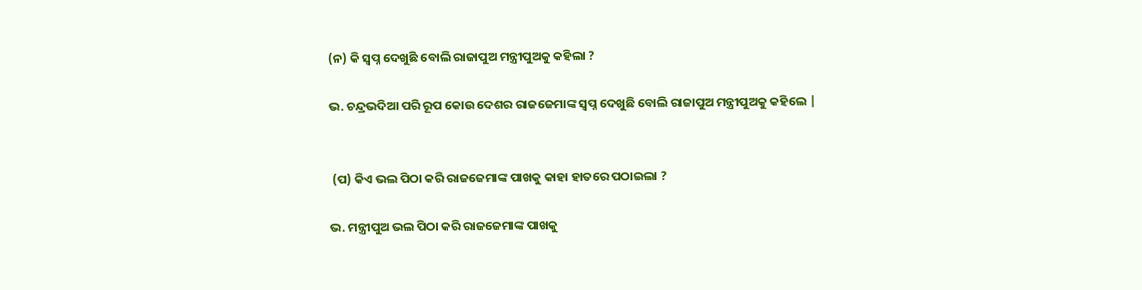(ନ) କି ସ୍ଵପ୍ନ ଦେଖୁଛି ବୋଲି ରାଜାପୁଅ ମନ୍ତ୍ରୀପୁଅକୁ କହିଲା ?

ଭ. ଚନ୍ଦ୍ରଭଦିଆ ପରି ରୂପ କୋଉ ଦେଶର ରାଜଜେମାଙ୍କ ସ୍ଵପ୍ନ ଦେଖୁଛି ବୋଲି ରାଜାପୁଅ ମନ୍ତ୍ରୀପୁଅକୁ କହିଲେ |


 (ପ) କିଏ ଭଲ ପିଠା କରି ରାଜଜେମାଙ୍କ ପାଖକୁ କାହା ହାତରେ ପଠାଇଲା ?

ଭ. ମନ୍ତ୍ରୀପୁଅ ଭଲ ପିଠା କରି ରାଜଜେମାଙ୍କ ପାଖକୁ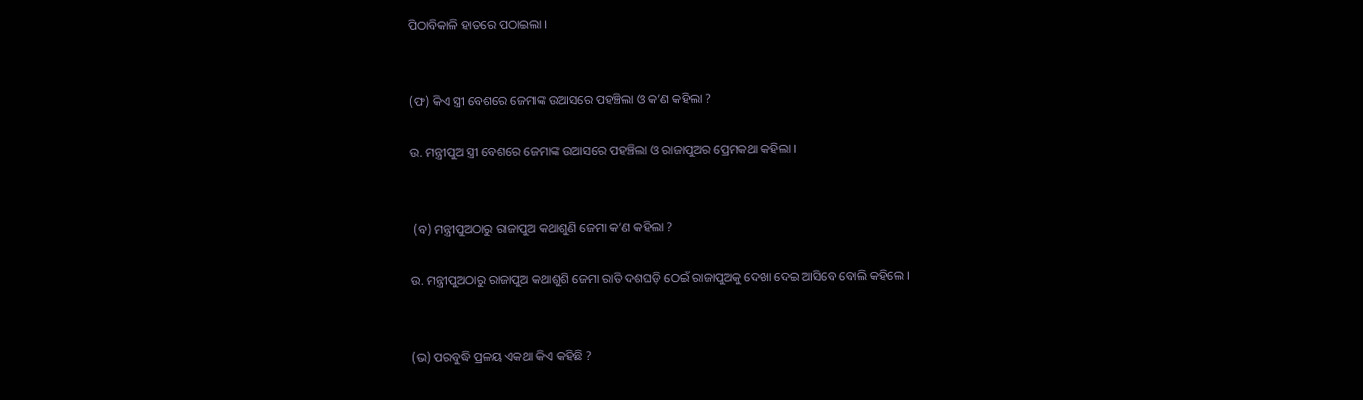ପିଠାବିକାଳି ହାତରେ ପଠାଇଲା ।


(ଫ) କିଏ ସ୍ତ୍ରୀ ବେଶରେ ଜେମାଙ୍କ ଉଆସରେ ପହଞ୍ଚିଲା ଓ କ’ଣ କହିଲା ?

ଉ. ମନ୍ତ୍ରୀପୁଅ ସ୍ତ୍ରୀ ବେଶରେ ଜେମାଙ୍କ ଉଆସରେ ପହଞ୍ଚିଲା ଓ ରାଜାପୁଅର ପ୍ରେମକଥା କହିଲା ।


 (ବ) ମନ୍ତ୍ରୀପୁଅଠାରୁ ରାଜାପୁଅ କଥାଶୁଣି ଜେମା କ’ଣ କହିଲା ?

ଉ. ମନ୍ତ୍ରୀପୁଅଠାରୁ ରାଜାପୁଅ କଥାଶୁଶି ଜେମା ରାତି ଦଶଘଡ଼ି ଠେଇଁ ରାଜାପୁଅକୁ ଦେଖା ଦେଇ ଆସିବେ ବୋଲି କହିଲେ ।


(ଭ) ପରବୁଦ୍ଧି ପ୍ରଳୟ ଏକଥା କିଏ କହିଛି ?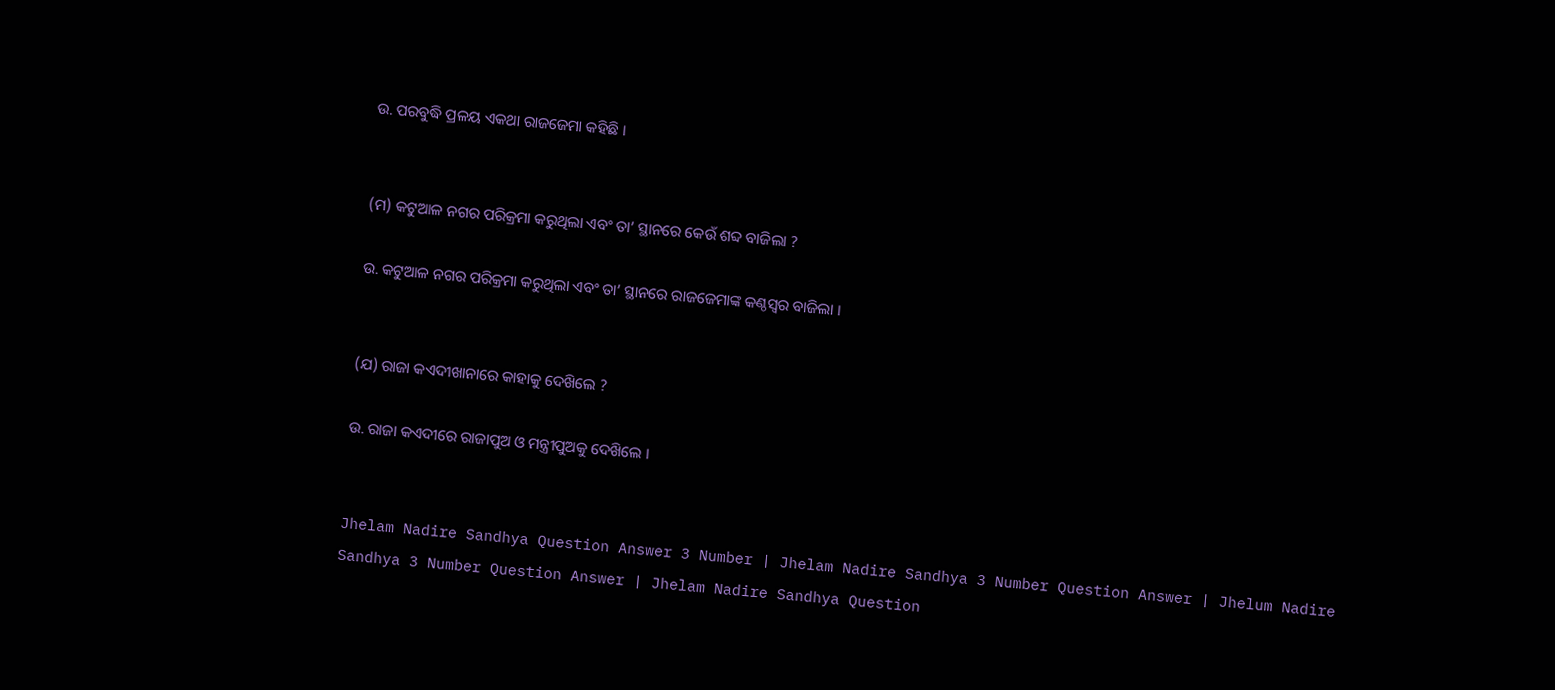ଉ. ପରବୁଦ୍ଧି ପ୍ରଳୟ ଏକଥା ରାଜଜେମା କହିଛି ।


(ମ) କଟୁଆଳ ନଗର ପରିକ୍ରମା କରୁଥିଲା ଏବଂ ତା’ ସ୍ଥାନରେ କେଉଁ ଶବ୍ଦ ବାଜିଲା ?

ଉ. କଟୁଆଳ ନଗର ପରିକ୍ରମା କରୁଥିଲା ଏବଂ ତା’ ସ୍ଥାନରେ ରାଜଜେମାଙ୍କ କଣ୍ଠସ୍ଵର ବାଜିଲା ।


(ଯ) ରାଜା କଏଦୀଖାନାରେ କାହାକୁ ଦେଖ‌ିଲେ ?

ଉ. ରାଜା କଏଦୀରେ ରାଜାପୁଅ ଓ ମନ୍ତ୍ରୀପୁଅକୁ ଦେଖ‌ିଲେ ।


Jhelam Nadire Sandhya Question Answer 3 Number | Jhelam Nadire Sandhya 3 Number Question Answer | Jhelum Nadire Sandhya 3 Number Question Answer | Jhelam Nadire Sandhya Question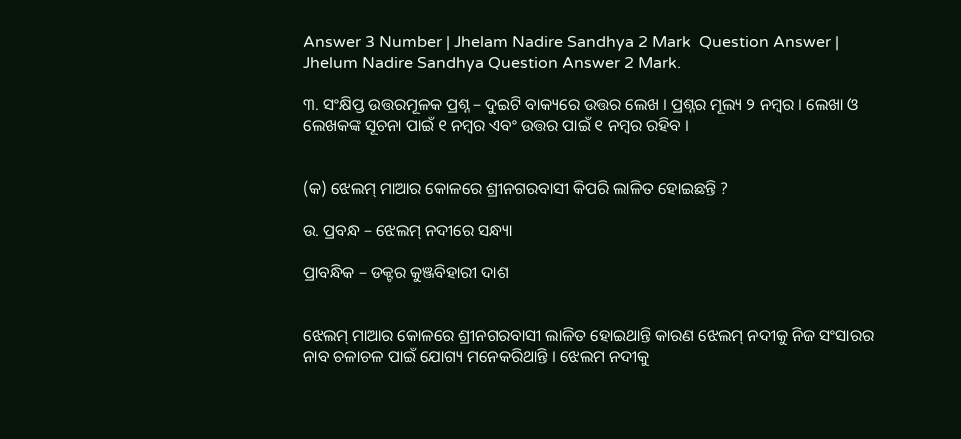Answer 3 Number | Jhelam Nadire Sandhya 2 Mark  Question Answer | Jhelum Nadire Sandhya Question Answer 2 Mark.

୩. ସଂକ୍ଷିପ୍ତ ଉତ୍ତରମୂଳକ ପ୍ରଶ୍ନ – ଦୁଇଟି ବାକ୍ୟରେ ଉତ୍ତର ଲେଖ । ପ୍ରଶ୍ନର ମୂଲ୍ୟ ୨ ନମ୍ବର । ଲେଖା ଓ ଲେଖକଙ୍କ ସୂଚନା ପାଇଁ ୧ ନମ୍ବର ଏବଂ ଉତ୍ତର ପାଇଁ ୧ ନମ୍ବର ରହିବ ।


(କ) ଝେଲମ୍ ମାଆର କୋଳରେ ଶ୍ରୀନଗରବାସୀ କିପରି ଲାଳିତ ହୋଇଛନ୍ତି ?

ଉ. ପ୍ରବନ୍ଧ – ଝେଲମ୍ ନଦୀରେ ସନ୍ଧ୍ୟା

ପ୍ରାବନ୍ଧିକ – ଡକ୍ଟର କୁଞ୍ଜବିହାରୀ ଦାଶ


ଝେଲମ୍ ମାଆର କୋଳରେ ଶ୍ରୀନଗରବାସୀ ଲାଳିତ ହୋଇଥାନ୍ତି କାରଣ ଝେଲମ୍ ନଦୀକୁ ନିଜ ସଂସାରର ନାବ ଚଳାଚଳ ପାଇଁ ଯୋଗ୍ୟ ମନେକରିଥାନ୍ତି । ଝେଲମ ନଦୀକୁ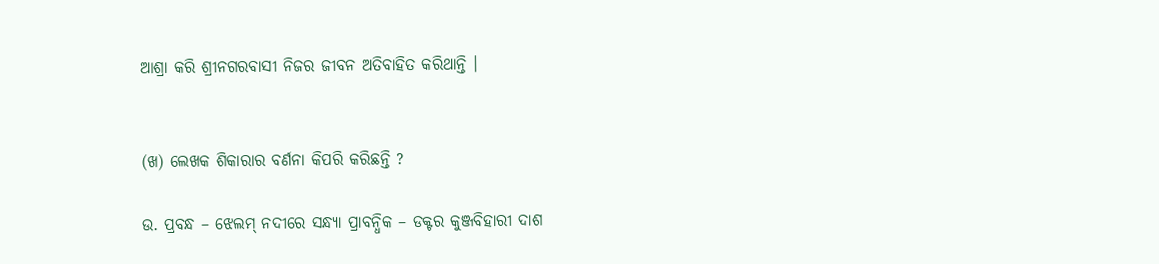ଆଶ୍ରା କରି ଶ୍ରୀନଗରବାସୀ ନିଜର ଜୀବନ ଅତିବାହିତ କରିଥାନ୍ତି ।


(ଖ) ଲେଖକ ଶିକାରାର ବର୍ଣନା କିପରି କରିଛନ୍ତି ?

ଉ. ପ୍ରବନ୍ଧ – ଝେଲମ୍ ନଦୀରେ ସନ୍ଧ୍ୟା ପ୍ରାବନ୍ଧିକ – ଡକ୍ଟର କୁଞ୍ଜବିହାରୀ ଦାଶ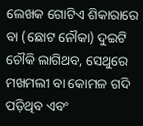ଲେଖକ ଗୋଟିଏ ଶିକାରାରେ ବା (ଛୋଟ ନୌକା) ଦୁଇଟି ଚୌକି ଲାଗିଥବ, ସେଥୁରେ ମଖମଲୀ ବା କୋମଳ ଗଦି ପଡ଼ିଥିବ ଏବଂ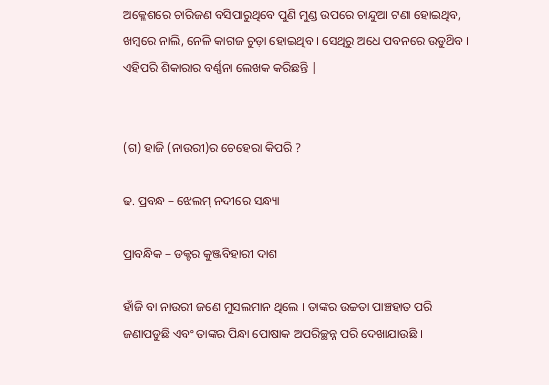ଅକ୍ଳେଶରେ ଚାରିଜଣ ବସିପାରୁଥିବେ ପୁଣି ମୁଣ୍ଡ ଉପରେ ଚାନ୍ଦୁଆ ଟଣା ହୋଇଥିବ, ଖମ୍ବରେ ନାଲି, ନେଳି କାଗଜ ଚୁଡ଼ା ହୋଇଥିବ । ସେଥିରୁ ଅଧେ ପବନରେ ଉଡୁଥ‌ିବ । ଏହିପରି ଶିକାରାର ବର୍ଣ୍ଣନା ଲେଖକ କରିଛନ୍ତି |


(ଗ) ହାଜି (ନାଉରୀ)ର ଚେହେରା କିପରି ?

ଢ. ପ୍ରବନ୍ଧ – ଝେଲମ୍ ନଦୀରେ ସନ୍ଧ୍ୟା

ପ୍ରାବନ୍ଧିକ – ଡକ୍ଟର କୁଞ୍ଜବିହାରୀ ଦାଶ

ହାଁଜି ବା ନାଉରୀ ଜଣେ ମୁସଲମାନ ଥିଲେ । ତାଙ୍କର ଉଚ୍ଚତା ପାଞ୍ଚହାତ ପରି ଜଣାପଡୁଛି ଏବଂ ତାଙ୍କର ପିନ୍ଧା ପୋଷାକ ଅପରିଚ୍ଛନ୍ନ ପରି ଦେଖାଯାଉଛି ।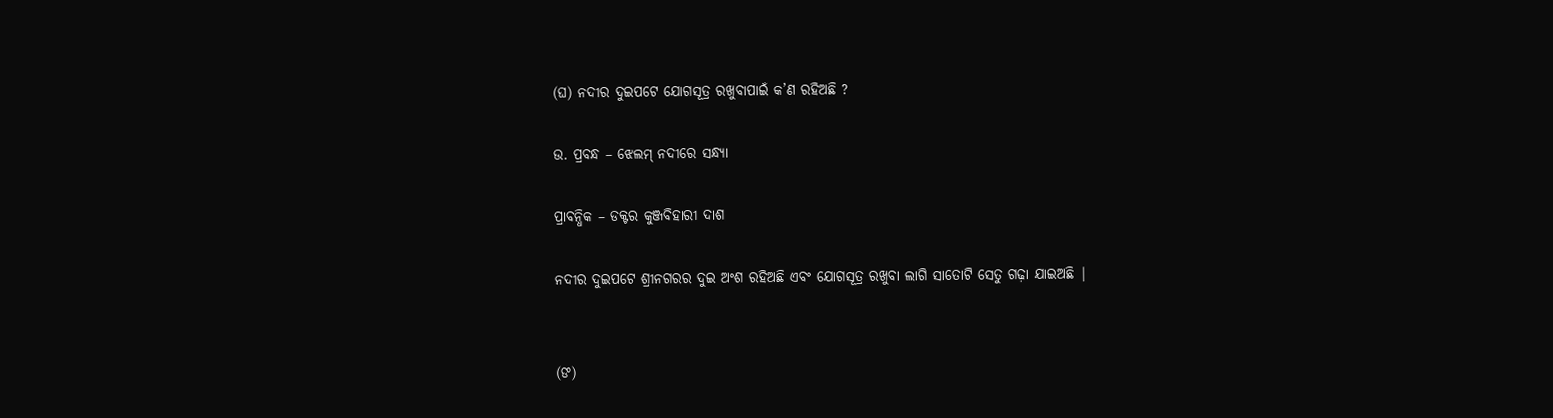(ଘ) ନଦୀର ଦୁଇପଟେ ଯୋଗସୂତ୍ର ରଖୁବାପାଇଁ କ’ଣ ରହିଅଛି ?

ଉ. ପ୍ରବନ୍ଧ – ଝେଲମ୍ ନଦୀରେ ସନ୍ଧ୍ୟା

ପ୍ରାବନ୍ଧିକ – ଡକ୍ଟର କୁଞ୍ଜବିହାରୀ ଦାଶ

ନଦୀର ଦୁଇପଟେ ଶ୍ରୀନଗରର ଦୁଇ ଅଂଶ ରହିଅଛି ଏବଂ ଯୋଗସୂତ୍ର ରଖୁବା ଲାଗି ସାତୋଟି ସେତୁ ଗଢ଼ା ଯାଇଅଛି |


(ଙ)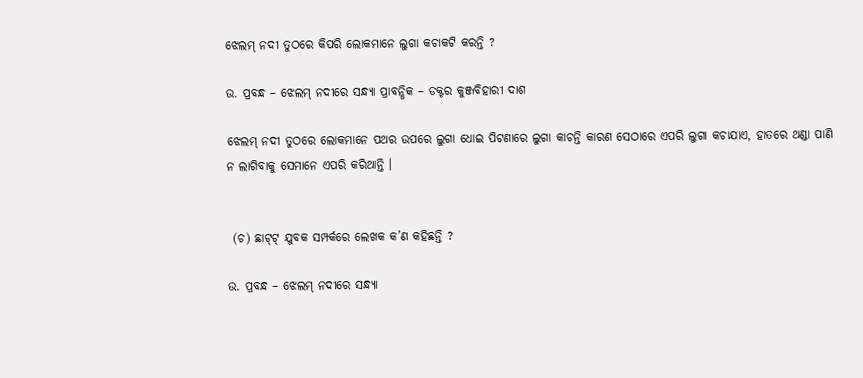ଝେଲମ୍ ନଦୀ ତୁଠରେ କିପରି ଲୋକମାନେ ଲୁଗା କଚାକଟି କରନ୍ତି ?

ଉ. ପ୍ରବନ୍ଧ – ଝେଲମ୍ ନଦୀରେ ସନ୍ଧ୍ୟା ପ୍ରାବନ୍ଧିକ – ଡକ୍ଟର କୁଞ୍ଜବିହାରୀ ଦାଶ

ଝେଲମ୍ ନଦୀ ତୁଠରେ ଲୋକମାନେ ପଥର ଉପରେ ଲୁଗା ଧୋଇ ପିଟଣାରେ ଲୁଗା କାଚନ୍ତି କାରଣ ସେଠାରେ ଏପରି ଲୁଗା କଚାଯାଏ, ହାତରେ ଥଣ୍ଡା ପାଣି ନ ଲାଗିବାକୁ ସେମାନେ ଏପରି କରିଥାନ୍ତି ।


 (ଚ) ଛାଟ୍‌ଟ୍ ଯୁବକ ସମ୍ପର୍କରେ ଲେଖକ କ’ଣ କହିଛନ୍ତି ?

ଉ. ପ୍ରବନ୍ଧ – ଝେଲମ୍ ନଦୀରେ ସନ୍ଧ୍ୟା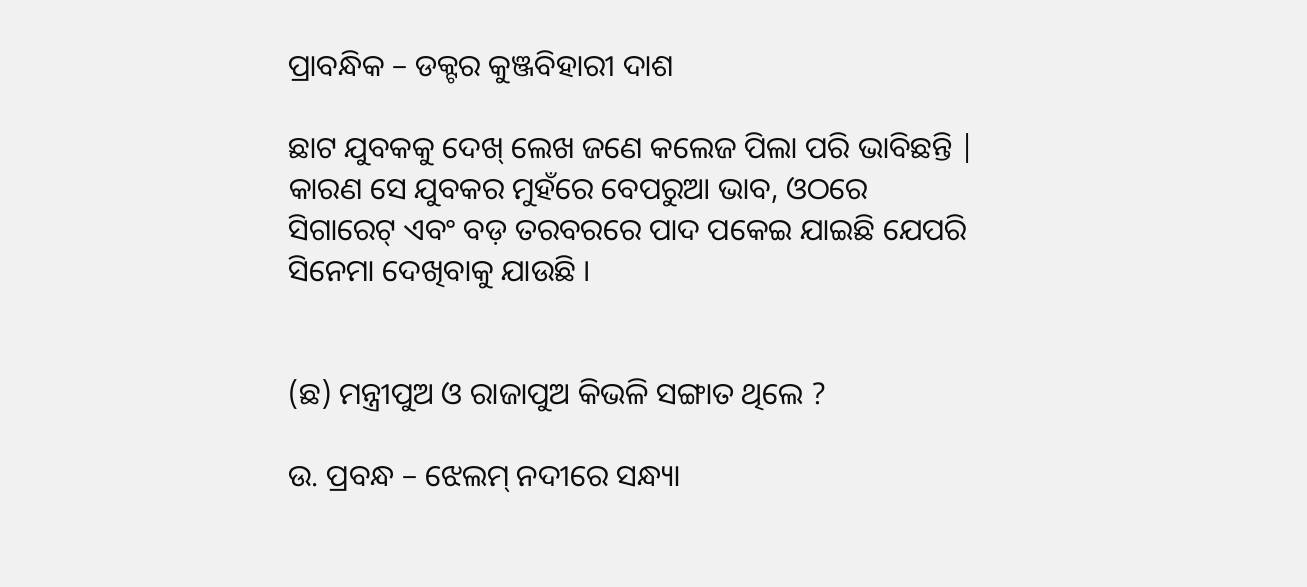ପ୍ରାବନ୍ଧିକ – ଡକ୍ଟର କୁଞ୍ଜବିହାରୀ ଦାଶ

ଛାଟ ଯୁବକକୁ ଦେଖ୍ ଲେଖ ଜଣେ କଲେଜ ପିଲା ପରି ଭାବିଛନ୍ତି | କାରଣ ସେ ଯୁବକର ମୁହଁରେ ବେପରୁଆ ଭାବ, ଓଠରେ ସିଗାରେଟ୍ ଏବଂ ବଡ଼ ତରବରରେ ପାଦ ପକେଇ ଯାଇଛି ଯେପରି ସିନେମା ଦେଖିବାକୁ ଯାଉଛି ।


(ଛ) ମନ୍ତ୍ରୀପୁଅ ଓ ରାଜାପୁଅ କିଭଳି ସଙ୍ଗାତ ଥିଲେ ?

ଉ. ପ୍ରବନ୍ଧ – ଝେଲମ୍ ନଦୀରେ ସନ୍ଧ୍ୟା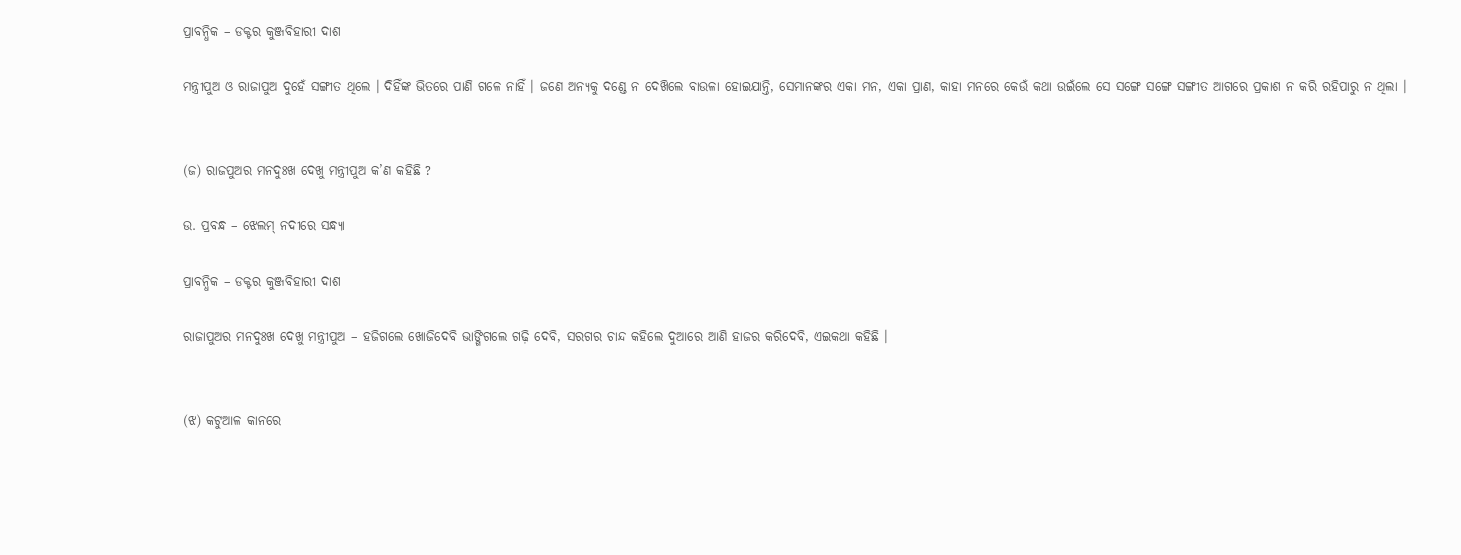ପ୍ରାବନ୍ଧିକ – ଡକ୍ଟର କୁଞ୍ଜବିହାରୀ ଦାଶ

ମନ୍ତ୍ରୀପୁଅ ଓ ରାଜାପୁଅ ଦୁହେଁ ସଙ୍ଗୀତ ଥିଲେ । ଦିହିଁଙ୍କ ଭିତରେ ପାଣି ଗଳେ ନାହିଁ । ଜଣେ ଅନ୍ୟକୁ ଦଣ୍ଡେ ନ ଦେଖ‌ିଲେ ବାଉଳା ହୋଇଯାନ୍ତି, ସେମାନଙ୍କର ଏକା ମନ, ଏକା ପ୍ରାଣ, କାହା ମନରେ କେଉଁ କଥା ଉଇଁଲେ ସେ ସଙ୍ଗେ ସଙ୍ଗେ ସଙ୍ଗୀତ ଆଗରେ ପ୍ରକାଶ ନ କରି ରହିପାରୁ ନ ଥିଲା ।


(ଜ) ରାଜପୁଅର ମନଦୁଃଖ ଦେଖୁ ମନ୍ତ୍ରୀପୁଅ କ’ଣ କହିଛି ?

ଉ. ପ୍ରବନ୍ଧ – ଝେଲମ୍ ନଦୀରେ ସନ୍ଧ୍ୟା

ପ୍ରାବନ୍ଧିକ – ଡକ୍ଟର କୁଞ୍ଜବିହାରୀ ଦାଶ

ରାଜାପୁଅର ମନଦୁଃଖ ଦେଖୁ ମନ୍ତ୍ରୀପୁଅ – ହଜିଗଲେ ଖୋଜିଦେବି ଭାଙ୍ଗିଗଲେ ଗଢ଼ି ଦେବି, ସରଗର ଚାନ୍ଦ କହିଲେ ଦୁଆରେ ଆଣି ହାଜର କରିଦେବି, ଏଇକଥା କହିଛି ।


(ଝ) କଟୁଆଳ କାନରେ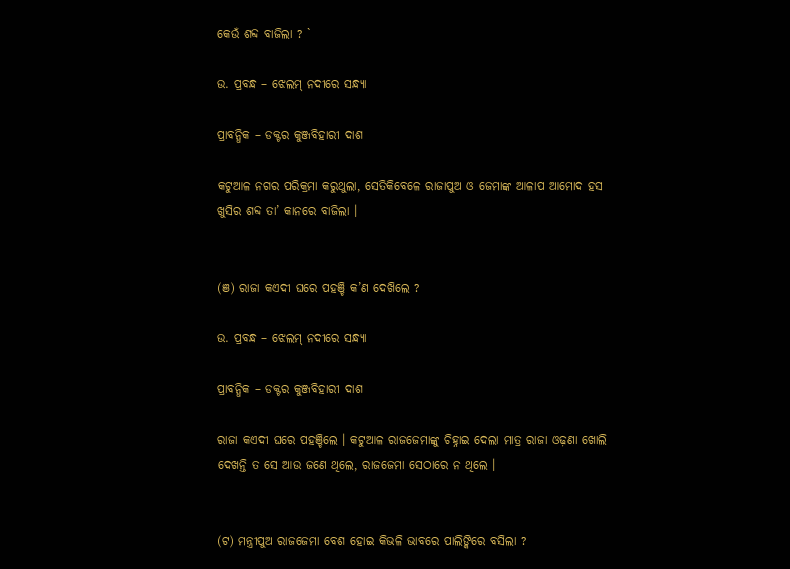କେଉଁ ଶବ୍ଦ ବାଜିଲା ? `

ଉ. ପ୍ରବନ୍ଧ – ଝେଲମ୍ ନଦୀରେ ସନ୍ଧ୍ୟା

ପ୍ରାବନ୍ଧିକ – ଡକ୍ଟର କୁଞ୍ଜବିହାରୀ ଦାଶ

କଟୁଆଳ ନଗର ପରିକ୍ରମା କରୁଥୁଲା, ସେତିକିବେଳେ ରାଜାପୁଅ ଓ ଜେମାଙ୍କ ଆଳାପ ଆମୋଦ ହସ ଖୁସିର ଶବ୍ଦ ତା’ କାନରେ ବାଜିଲା ।


(ଞ) ରାଜା କଏଦୀ ଘରେ ପହଞ୍ଚି କ’ଣ ଦେଖ‌ିଲେ ?

ଉ. ପ୍ରବନ୍ଧ – ଝେଲମ୍ ନଦୀରେ ସନ୍ଧ୍ୟା

ପ୍ରାବନ୍ଧିକ – ଡକ୍ଟର କୁଞ୍ଜବିହାରୀ ଦାଶ

ରାଜା କଏଦୀ ଘରେ ପହଞ୍ଚିଲେ । କଟୁଆଳ ରାଜଜେମାଙ୍କୁ ଚିହ୍ନାଇ ଦେଲା ମାତ୍ର ରାଜା ଓଢ଼ଣା ଖୋଲି ଦେଖନ୍ତି ତ ସେ ଆଉ ଜଣେ ଥିଲେ, ରାଜଜେମା ସେଠାରେ ନ ଥିଲେ ।


(ଟ) ମନ୍ତ୍ରୀପୁଅ ରାଜଜେମା ବେଶ ହୋଇ କିଭଳି ଭାବରେ ପାଲିଙ୍କିରେ ବସିଲା ?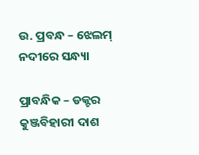ଉ. ପ୍ରବନ୍ଧ – ଝେଲମ୍ ନଦୀରେ ସନ୍ଧ୍ୟା

ପ୍ରାବନ୍ଧିକ – ଡକ୍ଟର କୁଞ୍ଜବିହାରୀ ଦାଶ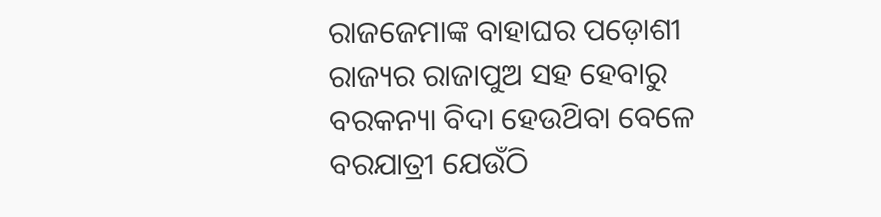ରାଜଜେମାଙ୍କ ବାହାଘର ପଡ଼ୋଶୀ ରାଜ୍ୟର ରାଜାପୁଅ ସହ ହେବାରୁ ବରକନ୍ୟା ବିଦା ହେଉଥ‌ିବା ବେଳେ ବରଯାତ୍ରୀ ଯେଉଁଠି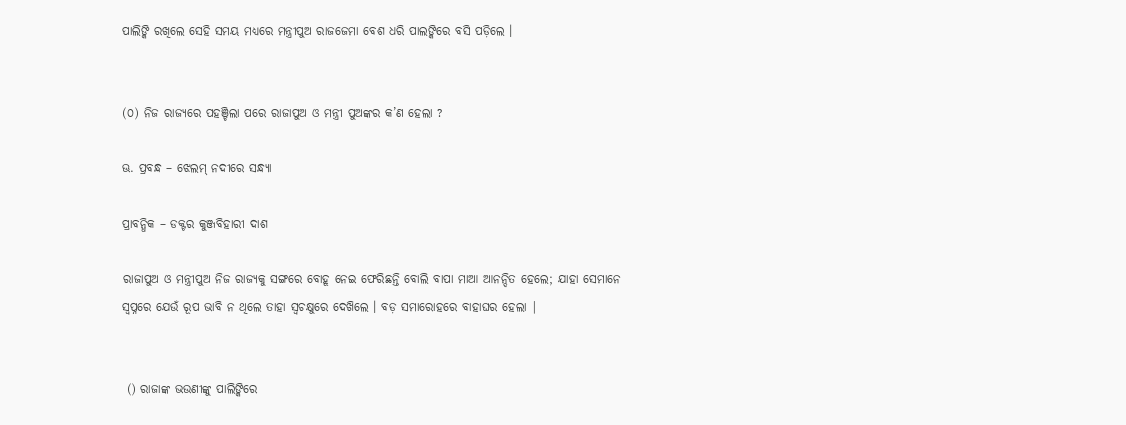ପାଲିଙ୍କି ରଖିଲେ ସେହି ସମୟ ମଧ୍ୟରେ ମନ୍ତ୍ରୀପୁଅ ରାଜଜେମା ବେଶ ଧରି ପାଲଙ୍କିରେ ବସି ପଡ଼ିଲେ ।


(୦) ନିଜ ରାଜ୍ୟରେ ପହଞ୍ଚିଲା ପରେ ରାଜାପୁଅ ଓ ମନ୍ତ୍ରୀ ପୁଅଙ୍କର କ’ଣ ହେଲା ?

ଊ. ପ୍ରବନ୍ଧ – ଝେଲମ୍ ନଦୀରେ ସନ୍ଧ୍ୟା

ପ୍ରାବନ୍ଧିକ – ଡକ୍ଟର କୁଞ୍ଜବିହାରୀ ଦାଶ

ରାଜାପୁଅ ଓ ମନ୍ତ୍ରୀପୁଅ ନିଜ ରାଜ୍ୟକୁ ସଙ୍ଗରେ ବୋହୂ ନେଇ ଫେରିଛନ୍ତି ବୋଲି ବାପା ମାଆ ଆନନ୍ଦିତ ହେଲେ; ଯାହା ସେମାନେ ସ୍ଵପ୍ନରେ ଯେଉଁ ରୂପ ଭାବି ନ ଥିଲେ ତାହା ସ୍ଵଚକ୍ଷୁରେ ଦେଖ‌ିଲେ । ବଡ଼ ସମାରୋହରେ ବାହାଘର ହେଲା |


 () ରାଜାଙ୍କ ଭଉଣୀଙ୍କୁ ପାଲିଙ୍କିରେ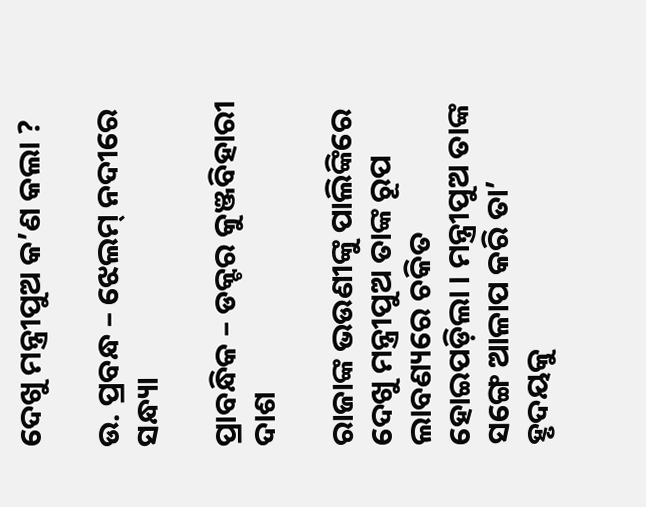ଦେଖୁ ମନ୍ତ୍ରୀପୁଅ କ’ଣ କଲା ?

ଉ. ପ୍ରବନ୍ଧ – ଝେଲମ୍ ନଦୀରେ ସନ୍ଧ୍ୟା

ପ୍ରାବନ୍ଧିକ – ଡକ୍ଟର କୁଞ୍ଜବିହାରୀ ଦାଶ

ରାଜାଙ୍କ ଭଉଣୀଙ୍କୁ ପାଲିଙ୍କିରେ ଦେଖୁ ମନ୍ତ୍ରୀପୁଅ ତାଙ୍କ ରୂପ ଲାବଣ୍ୟରେ ଚକିତ ହୋଇପଡ଼ିଲା । ମନ୍ତ୍ରୀପୁଅ ତାଙ୍କ ସଙ୍ଗେ ଆଳାପ କରି ତା’ ହୃଦୟକୁ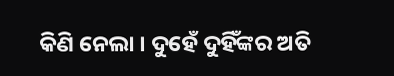କିଣି ନେଲା । ଦୁହେଁ ଦୁହିଁଙ୍କର ଅତି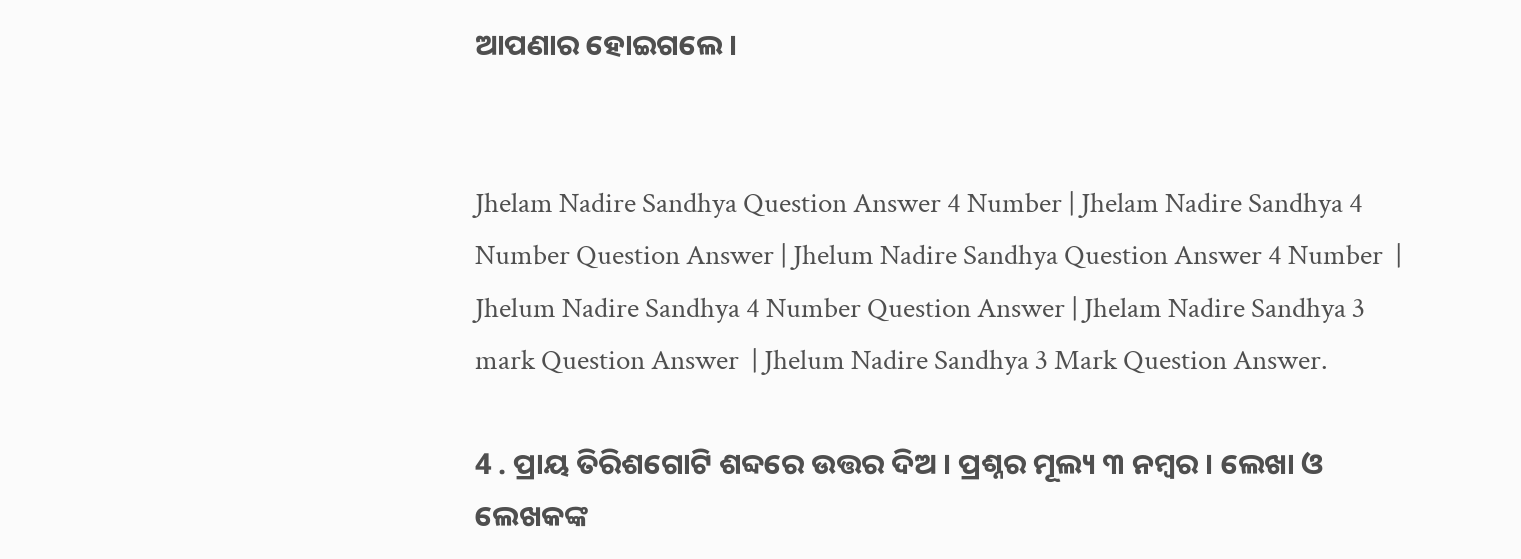ଆପଣାର ହୋଇଗଲେ ।


Jhelam Nadire Sandhya Question Answer 4 Number | Jhelam Nadire Sandhya 4 Number Question Answer | Jhelum Nadire Sandhya Question Answer 4 Number  | Jhelum Nadire Sandhya 4 Number Question Answer | Jhelam Nadire Sandhya 3 mark Question Answer  | Jhelum Nadire Sandhya 3 Mark Question Answer.

4 . ପ୍ରାୟ ତିରିଶଗୋଟି ଶବ୍ଦରେ ଉତ୍ତର ଦିଅ । ପ୍ରଶ୍ନର ମୂଲ୍ୟ ୩ ନମ୍ବର । ଲେଖା ଓ ଲେଖକଙ୍କ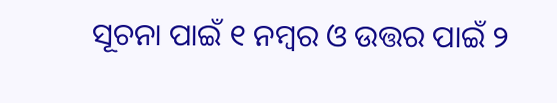ସୂଚନା ପାଇଁ ୧ ନମ୍ବର ଓ ଉତ୍ତର ପାଇଁ ୨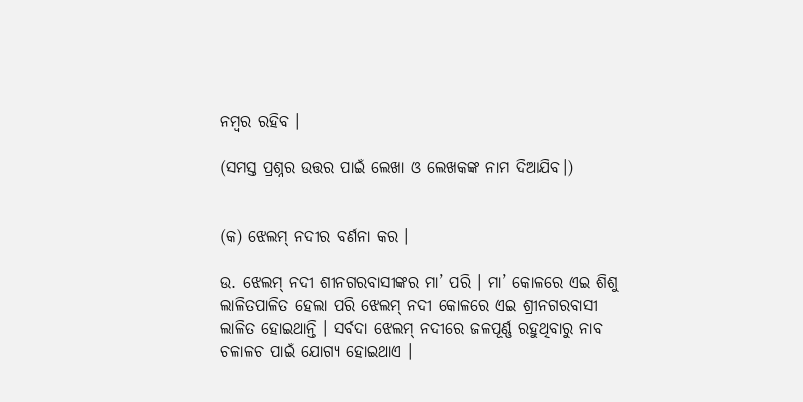ନମ୍ବର ରହିବ ।

(ସମସ୍ତ ପ୍ରଶ୍ନର ଉତ୍ତର ପାଇଁ ଲେଖା ଓ ଲେଖକଙ୍କ ନାମ ଦିଆଯିବ।)


(କ) ଝେଲମ୍ ନଦୀର ବର୍ଣନା କର ।

ଉ. ଝେଲମ୍ ନଦୀ ଶୀନଗରବାସୀଙ୍କର ମା’ ପରି । ମା’ କୋଳରେ ଏଇ ଶିଶୁ ଲାଳିତପାଳିତ ହେଲା ପରି ଝେଲମ୍ ନଦୀ କୋଳରେ ଏଇ ଶ୍ରୀନଗରବାସୀ ଲାଳିତ ହୋଇଥାନ୍ତି । ସର୍ବଦା ଝେଲମ୍ ନଦୀରେ ଜଳପୂର୍ଣ୍ଣ ରହୁଥିବାରୁ ନାବ ଚଳାଳଚ ପାଇଁ ଯୋଗ୍ୟ ହୋଇଥାଏ ।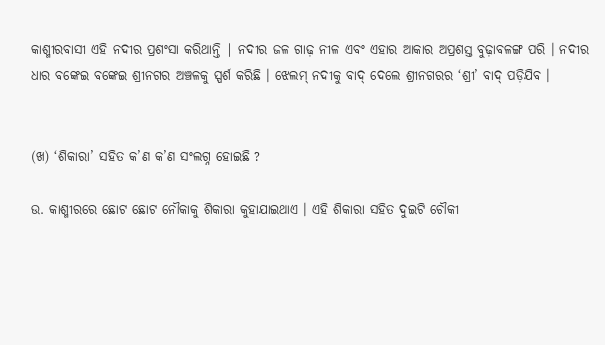କାଶ୍ମୀରବାସୀ ଏହି ନଦୀର ପ୍ରଶଂସା କରିଥାନ୍ତି | ନଦୀର ଜଳ ଗାଢ଼ ନୀଳ ଏବଂ ଏହାର ଆକାର ଅପ୍ରଶସ୍ତ ବୁଢ଼ାବଳଙ୍ଗ ପରି । ନଦୀର ଧାର ବଙ୍କେଇ ବଙ୍କେଇ ଶ୍ରୀନଗର ଅଞ୍ଚଳକୁ ସ୍ପର୍ଶ କରିଛି । ଝେଲମ୍ ନଦୀକୁ ବାଦ୍ ଦେଲେ ଶ୍ରୀନଗରର ‘ଶ୍ରୀ’ ବାଦ୍ ପଡ଼ିଯିବ ।


(ଖ) ‘ଶିକାରା’ ସହିତ କ’ଣ କ’ଣ ସଂଲଗ୍ନ ହୋଇଛି ?

ଉ. କାଶ୍ମୀରରେ ଛୋଟ ଛୋଟ ନୌକାକୁ ଶିକାରା କୁହାଯାଇଥାଏ । ଏହି ଶିକାରା ସହିତ ଦୁଇଟି ଚୌକୀ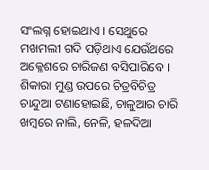ସଂଲଗ୍ନ ହୋଇଥାଏ । ସେଥୁରେ ମଖମଲୀ ଗଦି ପଡ଼ିଥାଏ ଯେଉଁଥରେ ଅକ୍ଳେଶରେ ଚାରିଜଣ ବସିପାରିବେ । ଶିକାରା ମୁଣ୍ଡ ଉପରେ ଚିତ୍ରବିଚିତ୍ର ଚାନ୍ଦୁଆ ଟଣାହୋଇଛି, ଚାଳୁଆର ଚାରି ଖମ୍ବରେ ନାଲି, ନେଳି, ହଳଦିଆ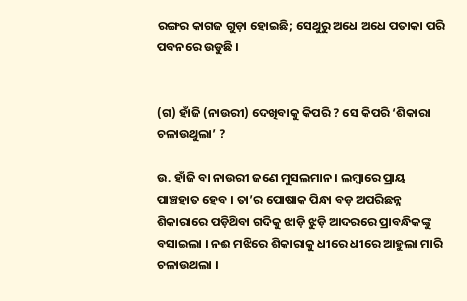ରଙ୍ଗର କାଗଜ ଗୁଡ଼ା ହୋଇଛି; ସେଥୁରୁ ଅଧେ ଅଧେ ପତାକା ପରି ପବନରେ ଉଡୁଛି ।


(ଗ) ହାଁଜି (ନାଉରୀ) ଦେଖିବାକୁ କିପରି ? ସେ କିପରି ‘ଶିକାରା ଚଳାଉଥୁଲା’ ?

ଉ. ହାଁଜି ବା ନାଉରୀ ଜଣେ ମୁସଲମାନ । ଲମ୍ବାରେ ପ୍ରାୟ ପାଞ୍ଚହାତ ହେବ । ତା’ର ପୋଷାକ ପିନ୍ଧା ବଡ଼ ଅପରିଛନ୍ନ ଶିକାରାରେ ପଡ଼ିଥ‌ିବା ଗଦିକୁ ଝାଡ଼ି ଝୁଡ଼ି ଆଦରରେ ପ୍ରାବନ୍ଧିକଙ୍କୁ ବସାଇଲା । ନଈ ମଝିରେ ଶିକାରାକୁ ଧୀରେ ଧୀରେ ଆହୁଲା ମାରି ଚଳାଉଥଲା ।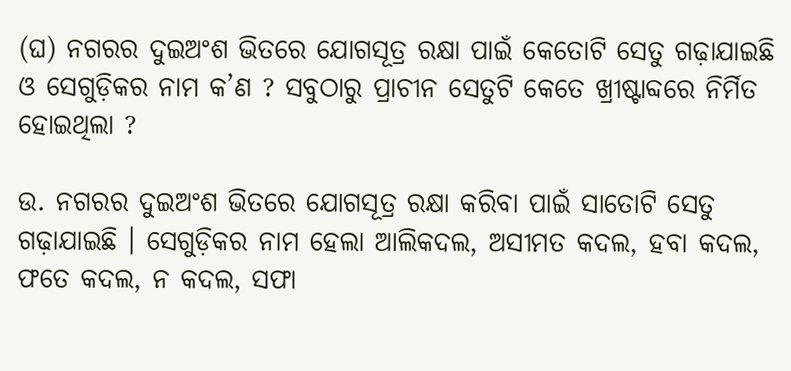(ଘ) ନଗରର ଦୁଇଅଂଶ ଭିତରେ ଯୋଗସୂତ୍ର ରକ୍ଷା ପାଇଁ କେତୋଟି ସେତୁ ଗଢ଼ାଯାଇଛି ଓ ସେଗୁଡ଼ିକର ନାମ କ’ଣ ? ସବୁଠାରୁ ପ୍ରାଚୀନ ସେତୁଟି କେତେ ଖ୍ରୀଷ୍ଟାବ୍ଦରେ ନିର୍ମିତ ହୋଇଥିଲା ?

ଉ. ନଗରର ଦୁଇଅଂଶ ଭିତରେ ଯୋଗସୂତ୍ର ରକ୍ଷା କରିବା ପାଇଁ ସାତୋଟି ସେତୁ ଗଢ଼ାଯାଇଛି । ସେଗୁଡ଼ିକର ନାମ ହେଲା ଆଲିକଦଲ, ଅସୀମତ କଦଲ, ହବା କଦଲ, ଫତେ କଦଲ, ନ କଦଲ, ସଫା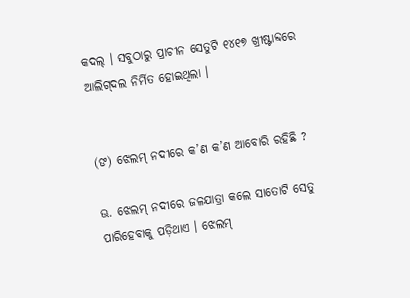କଦଲ୍ । ସବୁଠାରୁ ପ୍ରାଚୀନ ସେତୁଟି ୧୪୧୭ ଖ୍ରୀଷ୍ଟାବ୍ଦରେ ଆଲିଗ୍‌ଦଲ ନିର୍ମିତ ହୋଇଥିଲା ।


(ଙ) ଝେଲମ୍ ନଦୀରେ କ’ଣ କ’ଣ ଆବୋରି ରହିଛି ?

ଊ. ଝେଲମ୍ ନଦୀରେ ଜଳଯାତ୍ରା କଲେ ସାତୋଟି ସେତୁ ପାରିହେବାକୁ ପଡ଼ିଥାଏ । ଝେଲମ୍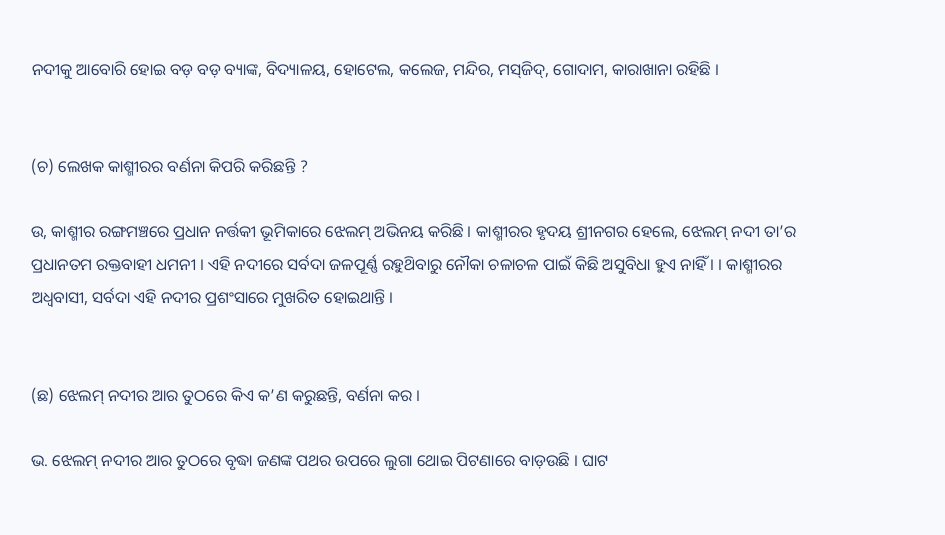ନଦୀକୁ ଆବୋରି ହୋଇ ବଡ଼ ବଡ଼ ବ୍ୟାଙ୍କ, ବିଦ୍ୟାଳୟ, ହୋଟେଲ, କଲେଜ, ମନ୍ଦିର, ମସ୍‌ଜିଦ୍, ଗୋଦାମ, କାରାଖାନା ରହିଛି ।


(ଚ) ଲେଖକ କାଶ୍ମୀରର ବର୍ଣନା କିପରି କରିଛନ୍ତି ?

ଉ, କାଶ୍ମୀର ରଙ୍ଗମଞ୍ଚରେ ପ୍ରଧାନ ନର୍ତ୍ତକୀ ଭୂମିକାରେ ଝେଲମ୍ ଅଭିନୟ କରିଛି । କାଶ୍ମୀରର ହୃଦୟ ଶ୍ରୀନଗର ହେଲେ, ଝେଲମ୍ ନଦୀ ତା’ର ପ୍ରଧାନତମ ରକ୍ତବାହୀ ଧମନୀ । ଏହି ନଦୀରେ ସର୍ବଦା ଜଳପୂର୍ଣ୍ଣ ରହୁଥ‌ିବାରୁ ନୌକା ଚଳାଚଳ ପାଇଁ କିଛି ଅସୁବିଧା ହୁଏ ନାହିଁ । । କାଶ୍ମୀରର ଅଧ୍ଵବାସୀ, ସର୍ବଦା ଏହି ନଦୀର ପ୍ରଶଂସାରେ ମୁଖରିତ ହୋଇଥାନ୍ତି ।


(ଛ) ଝେଲମ୍ ନଦୀର ଆର ତୁଠରେ କିଏ କ’ଣ କରୁଛନ୍ତି, ବର୍ଣନା କର ।

ଭ. ଝେଲମ୍ ନଦୀର ଆର ତୁଠରେ ବୃଦ୍ଧା ଜଣଙ୍କ ପଥର ଉପରେ ଲୁଗା ଥୋଇ ପିଟଣାରେ ବାଡ଼ଉଛି । ଘାଟ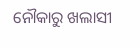ନୌକାରୁ ଖଲାସୀ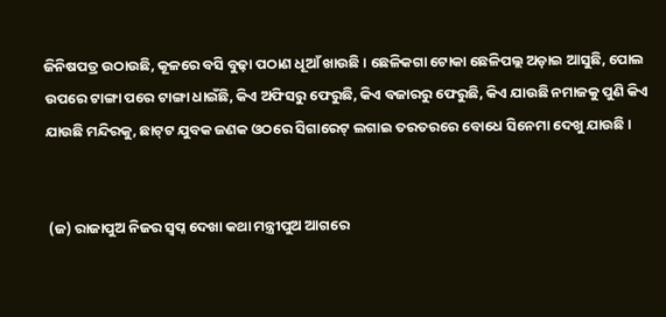ଜିନିଷପତ୍ର ଉଠାଉଛି, କୂଳରେ ବସି ବୁଢ଼ା ପଠାଣ ଧୂଆଁ ଖାଉଛି । ଛେଳିକଗା ଟୋକା ଛେଳିପଲ୍ଲ ଅଡ଼ାଇ ଆସୁଛି, ପୋଲ ଉପରେ ଟାଙ୍ଗା ପରେ ଟାଙ୍ଗା ଧାଇଁଛି, କିଏ ଅଫିସରୁ ଫେରୁଛି, କିଏ ବଜାରରୁ ଫେରୁଛି, କିଏ ଯାଉଛି ନମାଜକୁ ପୁଣି କିଏ ଯାଉଛି ମନ୍ଦିରକୁ, ଛାଟ୍‌ଟ ଯୁବକ ଜଣକ ଓଠରେ ସିଗାରେଟ୍ ଲଗାଇ ତରତରରେ ବୋଧେ ସିନେମା ଦେଖୁ ଯାଉଛି ।


 (ଜ) ରାଜାପୁଅ ନିଜର ସ୍ଵପ୍ନ ଦେଖା କଥା ମନ୍ତ୍ରୀପୁଅ ଆଗରେ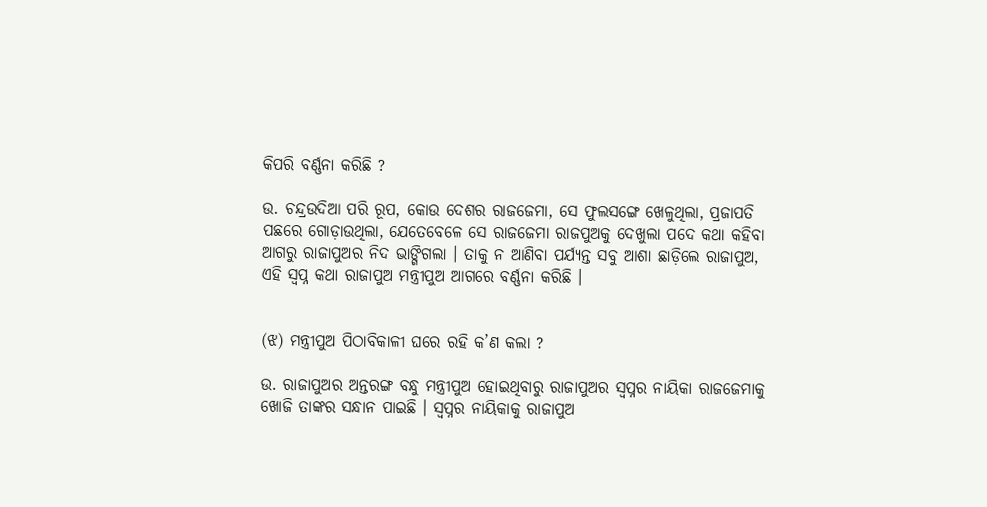କିପରି ବର୍ଣ୍ଣନା କରିଛି ?

ଉ. ଚନ୍ଦ୍ରଉଦିଆ ପରି ରୂପ, କୋଉ ଦେଶର ରାଜଜେମା, ସେ ଫୁଲସଙ୍ଗେ ଖେଳୁଥିଲା, ପ୍ରଜାପତି ପଛରେ ଗୋଡ଼ାଉଥିଲା, ଯେତେବେଳେ ସେ ରାଜଜେମା ରାଜପୁଅକୁ ଦେଖୁଲା ପଦେ କଥା କହିବା ଆଗରୁ ରାଜାପୁଅର ନିଦ ଭାଙ୍ଗିଗଲା । ତାକୁ ନ ଆଣିବା ପର୍ଯ୍ୟନ୍ତ ସବୁ ଆଶା ଛାଡ଼ିଲେ ରାଜାପୁଅ, ଏହି ସ୍ଵପ୍ନ କଥା ରାଜାପୁଅ ମନ୍ତ୍ରୀପୁଅ ଆଗରେ ବର୍ଣ୍ଣନା କରିଛି ।


(ଝ) ମନ୍ତ୍ରୀପୁଅ ପିଠାବିକାଳୀ ଘରେ ରହି କ’ଣ କଲା ?

ଉ. ରାଜାପୁଅର ଅନ୍ତରଙ୍ଗ ବନ୍ଧୁ ମନ୍ତ୍ରୀପୁଅ ହୋଇଥିବାରୁ ରାଜାପୁଅର ସ୍ଵପ୍ନର ନାୟିକା ରାଜଜେମାକୁ ଖୋଜି ତାଙ୍କର ସନ୍ଧାନ ପାଇଛି । ସ୍ଵପ୍ନର ନାୟିକାକୁ ରାଜାପୁଅ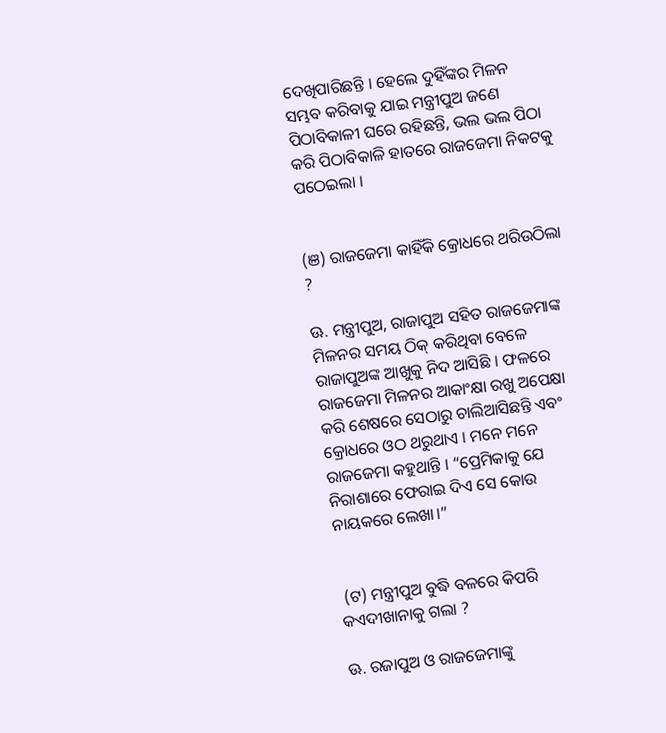ଦେଖିପାରିଛନ୍ତି । ହେଲେ ଦୁହିଁଙ୍କର ମିଳନ ସମ୍ଭବ କରିବାକୁ ଯାଇ ମନ୍ତ୍ରୀପୁଅ ଜଣେ ପିଠାବିକାଳୀ ଘରେ ରହିଛନ୍ତି, ଭଲ ଭଲ ପିଠା କରି ପିଠାବିକାଳି ହାତରେ ରାଜଜେମା ନିକଟକୁ ପଠେଇଲା ।


(ଞ) ରାଜଜେମା କାହିଁକି କ୍ରୋଧରେ ଥରିଉଠିଲା ?

ଊ. ମନ୍ତ୍ରୀପୁଅ, ରାଜାପୁଅ ସହିତ ରାଜଜେମାଙ୍କ ମିଳନର ସମୟ ଠିକ୍ କରିଥିବା ବେଳେ ରାଜାପୁଅଙ୍କ ଆଖୁକୁ ନିଦ ଆସିଛି । ଫଳରେ ରାଜଜେମା ମିଳନର ଆକାଂକ୍ଷା ରଖୁ ଅପେକ୍ଷା କରି ଶେଷରେ ସେଠାରୁ ଚାଲିଆସିଛନ୍ତି ଏବଂ କ୍ରୋଧରେ ଓଠ ଥରୁଥାଏ । ମନେ ମନେ ରାଜଜେମା କହୁଥାନ୍ତି । “ପ୍ରେମିକାକୁ ଯେ ନିରାଶାରେ ଫେରାଇ ଦିଏ ସେ କୋଉ ନାୟକରେ ଲେଖା।”


 (ଟ) ମନ୍ତ୍ରୀପୁଅ ବୁଦ୍ଧି ବଳରେ କିପରି କଏଦୀଖାନାକୁ ଗଲା ?

ଊ. ରଜାପୁଅ ଓ ରାଜଜେମାଙ୍କୁ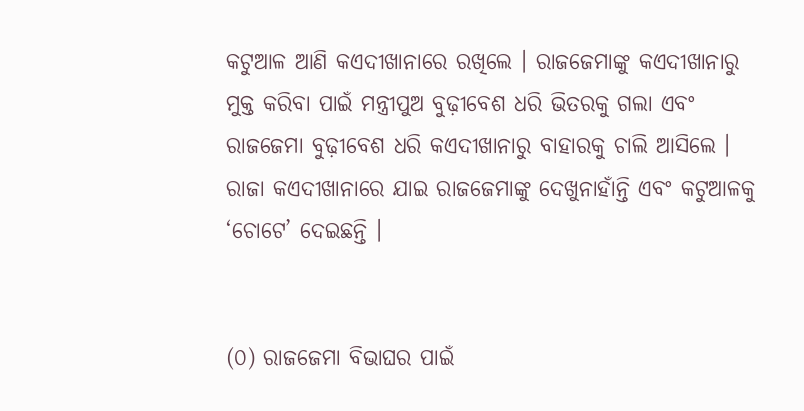କଟୁଆଳ ଆଣି କଏଦୀଖାନାରେ ରଖିଲେ । ରାଜଜେମାଙ୍କୁ କଏଦୀଖାନାରୁ ମୁକ୍ତ କରିବା ପାଇଁ ମନ୍ତ୍ରୀପୁଅ ବୁଢ଼ୀବେଶ ଧରି ଭିତରକୁ ଗଲା ଏବଂ ରାଜଜେମା ବୁଢ଼ୀବେଶ ଧରି କଏଦୀଖାନାରୁ ବାହାରକୁ ଚାଲି ଆସିଲେ । ରାଜା କଏଦୀଖାନାରେ ଯାଇ ରାଜଜେମାଙ୍କୁ ଦେଖୁନାହାଁନ୍ତି ଏବଂ କଟୁଆଳକୁ ‘ଚୋଟେ’ ଦେଇଛନ୍ତି ।


(୦) ରାଜଜେମା ବିଭାଘର ପାଇଁ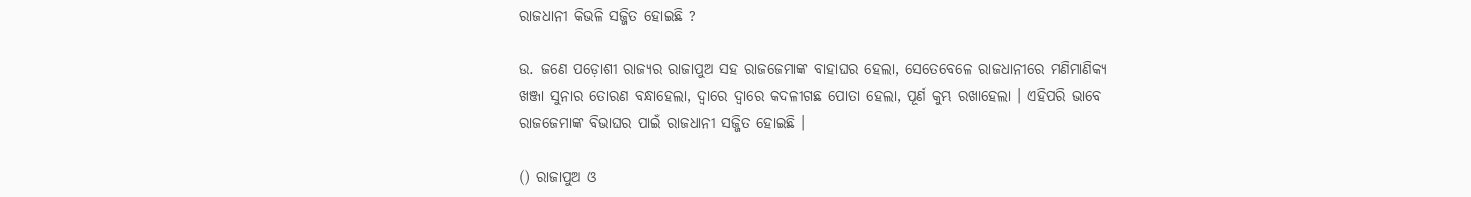ରାଜଧାନୀ କିଭଳି ସଜ୍ଜିତ ହୋଇଛି ?

ଉ. ଜଣେ ପଡ଼ୋଶୀ ରାଜ୍ୟର ରାଜାପୁଅ ସହ ରାଜଜେମାଙ୍କ ବାହାଘର ହେଲା, ସେତେବେଳେ ରାଜଧାନୀରେ ମଣିମାଣିକ୍ୟ ଖଞ୍ଜା ସୁନାର ତୋରଣ ବନ୍ଧାହେଲା, ଦ୍ଵାରେ ଦ୍ଵାରେ କଦଳୀଗଛ ପୋତା ହେଲା, ପୂର୍ଣ କୁମ୍ଭ ରଖାହେଲା । ଏହିପରି ଭାବେ ରାଜଜେମାଙ୍କ ବିଭାଘର ପାଇଁ ରାଜଧାନୀ ସଜ୍ଜିତ ହୋଇଛି ।

() ରାଜାପୁଅ ଓ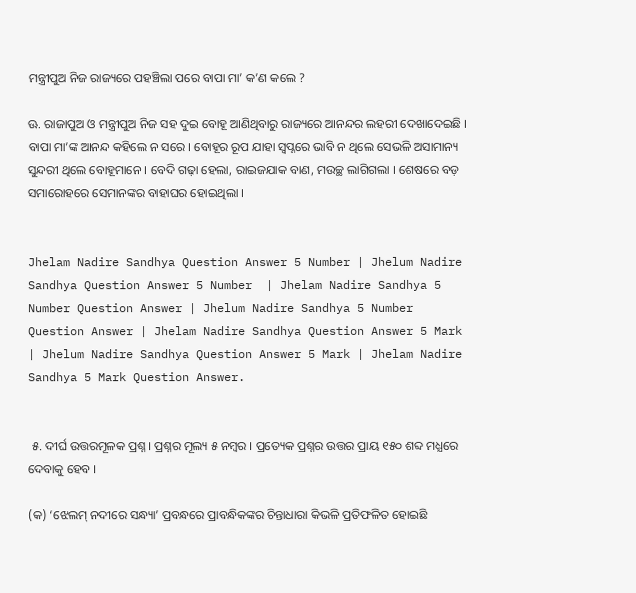ମନ୍ତ୍ରୀପୁଅ ନିଜ ରାଜ୍ୟରେ ପହଞ୍ଚିଲା ପରେ ବାପା ମା’ କ’ଣ କଲେ ?

ଊ. ରାଜାପୁଅ ଓ ମନ୍ତ୍ରୀପୁଅ ନିଜ ସହ ଦୁଇ ବୋହୂ ଆଣିଥିବାରୁ ରାଜ୍ୟରେ ଆନନ୍ଦର ଲହରୀ ଦେଖାଦେଇଛି । ବାପା ମା’ଙ୍କ ଆନନ୍ଦ କହିଲେ ନ ସରେ । ବୋହୂର ରୂପ ଯାହା ସ୍ଵପ୍ନରେ ଭାବି ନ ଥିଲେ ସେଭଳି ଅସାମାନ୍ୟ ସୁନ୍ଦରୀ ଥିଲେ ବୋହୂମାନେ । ବେଦି ଗଢ଼ା ହେଲା, ରାଇଜଯାକ ବାଣ, ମଉଚ୍ଛ ଲାଗିଗଲା । ଶେଷରେ ବଡ଼ ସମାରୋହରେ ସେମାନଙ୍କର ବାହାଘର ହୋଇଥିଲା ।


Jhelam Nadire Sandhya Question Answer 5 Number | Jhelum Nadire Sandhya Question Answer 5 Number  | Jhelam Nadire Sandhya 5 Number Question Answer | Jhelum Nadire Sandhya 5 Number Question Answer | Jhelam Nadire Sandhya Question Answer 5 Mark | Jhelum Nadire Sandhya Question Answer 5 Mark | Jhelam Nadire Sandhya 5 Mark Question Answer.


 ୫. ଦୀର୍ଘ ଉତ୍ତରମୂଳକ ପ୍ରଶ୍ନ । ପ୍ରଶ୍ନର ମୂଲ୍ୟ ୫ ନମ୍ବର । ପ୍ରତ୍ୟେକ ପ୍ରଶ୍ନର ଉତ୍ତର ପ୍ରାୟ ୧୫୦ ଶବ୍ଦ ମଧ୍ଯରେ ଦେବାକୁ ହେବ ।

(କ) ‘ଝେଲମ୍ ନଦୀରେ ସନ୍ଧ୍ୟା’ ପ୍ରବନ୍ଧରେ ପ୍ରାବନ୍ଧିକଙ୍କର ଚିନ୍ତାଧାରା କିଭଳି ପ୍ରତିଫଳିତ ହୋଇଛି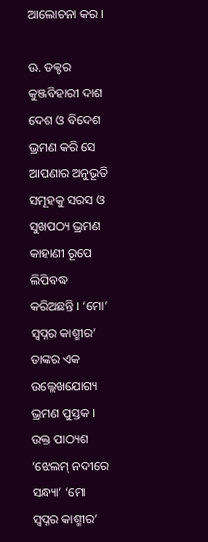ଆଲୋଚନା କର ।

ଊ. ଡକ୍ଟର କୁଞ୍ଜବିହାରୀ ଦାଶ ଦେଶ ଓ ବିଦେଶ ଭ୍ରମଣ କରି ସେ ଆପଣାର ଅନୁଭୂତି ସମୂହକୁ ସରସ ଓ ସୁଖପଠ୍ୟ ଭ୍ରମଣ କାହାଣୀ ରୂପେ ଲିପିବଦ୍ଧ କରିଅଛନ୍ତି । ‘ମୋ’ ସ୍ଵପ୍ନର କାଶ୍ମୀର’ ତାଙ୍କର ଏକ ଉଲ୍ଲେଖଯୋଗ୍ୟ ଭ୍ରମଣ ପୁସ୍ତକ । ଉକ୍ତ ପାଠ୍ୟଶ ‘ଝେଲମ୍ ନଦୀରେ ସନ୍ଧ୍ୟା’ ‘ମୋ ସ୍ଵପ୍ନର କାଶ୍ମୀର’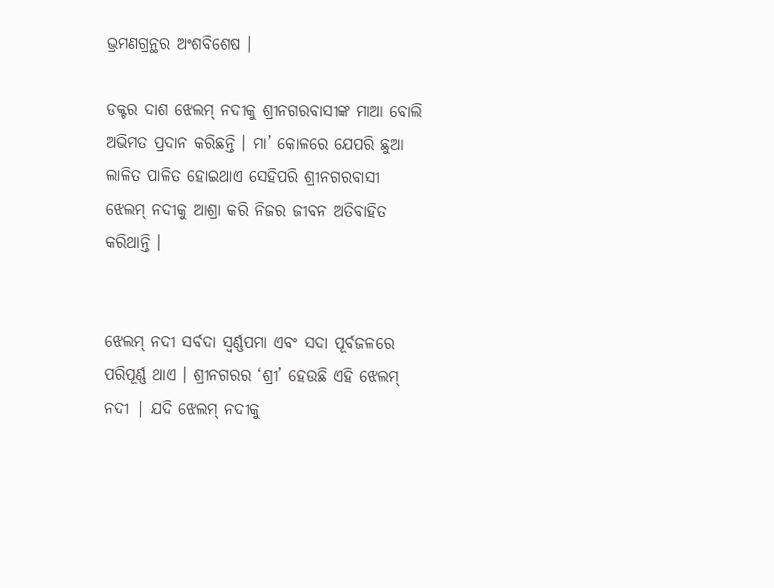ଭ୍ରମଣଗ୍ରନ୍ଥର ଅଂଶବିଶେଷ ।

ଡକ୍ଟର ଦାଶ ଝେଲମ୍ ନଦୀକୁ ଶ୍ରୀନଗରବାସୀଙ୍କ ମାଆ ବୋଲି ଅଭିମତ ପ୍ରଦାନ କରିଛନ୍ତି । ମା’ କୋଳରେ ଯେପରି ଛୁଆ ଲାଳିତ ପାଳିତ ହୋଇଥାଏ ସେହିପରି ଶ୍ରୀନଗରବାସୀ ଝେଲମ୍ ନଦୀକୁ ଆଶ୍ରା କରି ନିଜର ଜୀବନ ଅତିବାହିତ କରିଥାନ୍ତି ।


ଝେଲମ୍ ନଦୀ ସର୍ବଦା ସ୍ଵର୍ଣ୍ଣପମା ଏବଂ ସଦା ପୂର୍ବଜଳରେ ପରିପୂର୍ଣ୍ଣ ଥାଏ । ଶ୍ରୀନଗରର ‘ଶ୍ରୀ’ ହେଉଛି ଏହି ଝେଲମ୍ ନଦୀ | ଯଦି ଝେଲମ୍ ନଦୀକୁ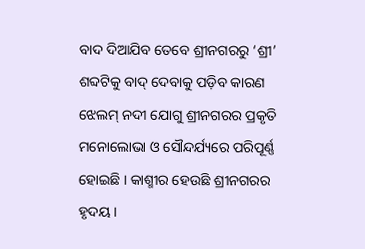ବାଦ ଦିଆଯିବ ତେବେ ଶ୍ରୀନଗରରୁ ‘ଶ୍ରୀ’ ଶବ୍ଦଟିକୁ ବାଦ୍ ଦେବାକୁ ପଡ଼ିବ କାରଣ ଝେଲମ୍ ନଦୀ ଯୋଗୁ ଶ୍ରୀନଗରର ପ୍ରକୃତି ମନୋଲୋଭା ଓ ସୌନ୍ଦର୍ଯ୍ୟରେ ପରିପୂର୍ଣ୍ଣ ହୋଇଛି । କାଶ୍ମୀର ହେଉଛି ଶ୍ରୀନଗରର ହୃଦୟ ।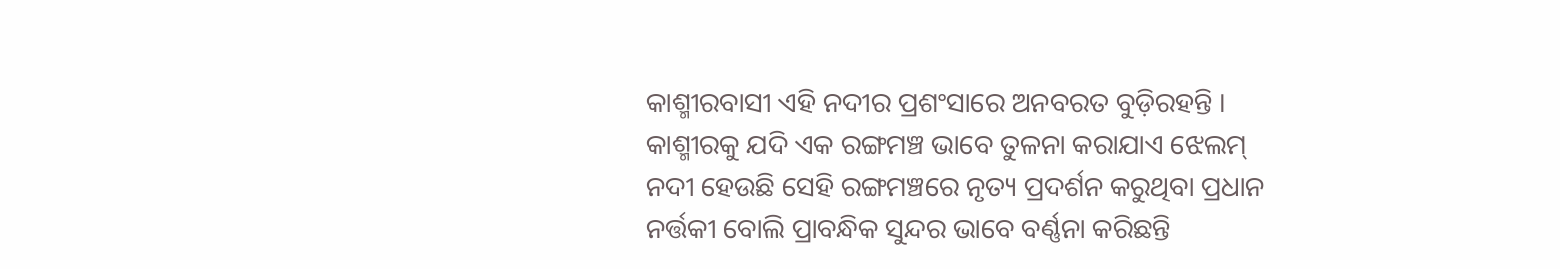କାଶ୍ମୀରବାସୀ ଏହି ନଦୀର ପ୍ରଶଂସାରେ ଅନବରତ ବୁଡ଼ିରହନ୍ତି । କାଶ୍ମୀରକୁ ଯଦି ଏକ ରଙ୍ଗମଞ୍ଚ ଭାବେ ତୁଳନା କରାଯାଏ ଝେଲମ୍ ନଦୀ ହେଉଛି ସେହି ରଙ୍ଗମଞ୍ଚରେ ନୃତ୍ୟ ପ୍ରଦର୍ଶନ କରୁଥିବା ପ୍ରଧାନ ନର୍ତ୍ତକୀ ବୋଲି ପ୍ରାବନ୍ଧିକ ସୁନ୍ଦର ଭାବେ ବର୍ଣ୍ଣନା କରିଛନ୍ତି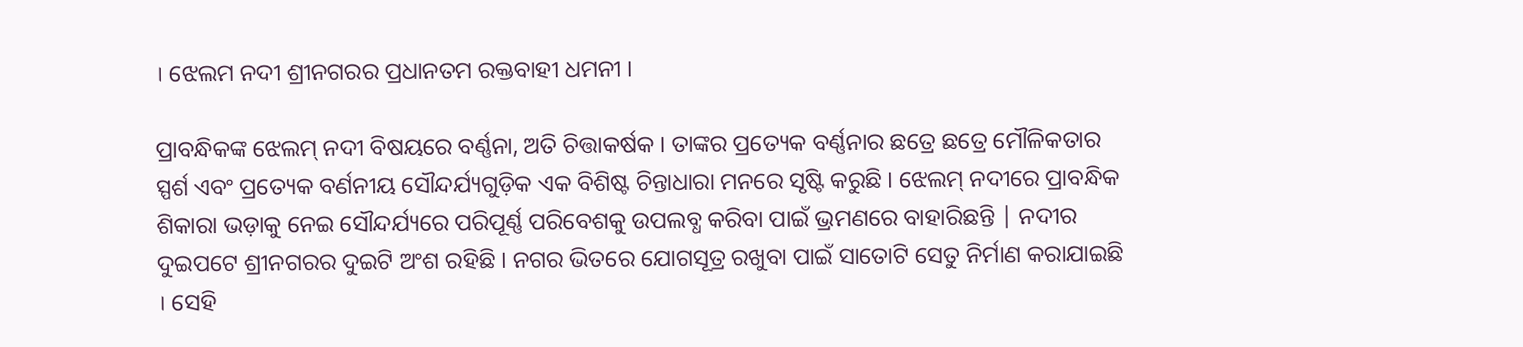। ଝେଲମ ନଦୀ ଶ୍ରୀନଗରର ପ୍ରଧାନତମ ରକ୍ତବାହୀ ଧମନୀ ।

ପ୍ରାବନ୍ଧିକଙ୍କ ଝେଲମ୍ ନଦୀ ବିଷୟରେ ବର୍ଣ୍ଣନା, ଅତି ଚିତ୍ତାକର୍ଷକ । ତାଙ୍କର ପ୍ରତ୍ୟେକ ବର୍ଣ୍ଣନାର ଛତ୍ରେ ଛତ୍ରେ ମୌଳିକତାର ସ୍ପର୍ଶ ଏବଂ ପ୍ରତ୍ୟେକ ବର୍ଣନୀୟ ସୌନ୍ଦର୍ଯ୍ୟଗୁଡ଼ିକ ଏକ ବିଶିଷ୍ଟ ଚିନ୍ତାଧାରା ମନରେ ସୃଷ୍ଟି କରୁଛି । ଝେଲମ୍ ନଦୀରେ ପ୍ରାବନ୍ଧିକ ଶିକାରା ଭଡ଼ାକୁ ନେଇ ସୌନ୍ଦର୍ଯ୍ୟରେ ପରିପୂର୍ଣ୍ଣ ପରିବେଶକୁ ଉପଲବ୍ଧ କରିବା ପାଇଁ ଭ୍ରମଣରେ ବାହାରିଛନ୍ତି | ନଦୀର ଦୁଇପଟେ ଶ୍ରୀନଗରର ଦୁଇଟି ଅଂଶ ରହିଛି । ନଗର ଭିତରେ ଯୋଗସୂତ୍ର ରଖୁବା ପାଇଁ ସାତୋଟି ସେତୁ ନିର୍ମାଣ କରାଯାଇଛି । ସେହି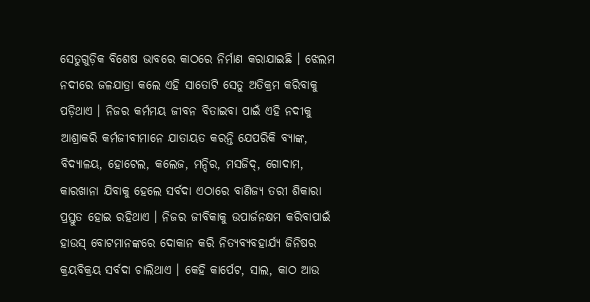ସେତୁଗୁଡ଼ିକ ବିଶେଷ ଭାବରେ କାଠରେ ନିର୍ମାଣ କରାଯାଇଛି । ଝେଲମ ନଦୀରେ ଜଳଯାତ୍ରା କଲେ ଏହି ସାତୋଟି ସେତୁ ଅତିକ୍ରମ କରିବାକୁ ପଡ଼ିଥାଏ । ନିଜର କର୍ମମୟ ଜୀବନ ବିତାଇବା ପାଇଁ ଏହି ନଦୀକୁ ଆଶ୍ରାକରି କର୍ମଜୀବୀମାନେ ଯାତାୟତ କରନ୍ତି ଯେପରିକି ବ୍ୟାଙ୍କ, ବିଦ୍ୟାଳୟ, ହୋଟେଲ, କଲେଜ, ମନ୍ଦିର, ମସଜିଦ୍, ଗୋଦାମ, କାରଖାନା ଯିବାକୁ ହେଲେ ସର୍ବଦା ଏଠାରେ ବାଣିଜ୍ୟ ତରୀ ଶିକାରା ପ୍ରସ୍ତୁତ ହୋଇ ରହିଥାଏ । ନିଜର ଜୀବିକାକୁ ଉପାର୍ଜନକ୍ଷମ କରିବାପାଇଁ ହାଉସ୍ ବୋଟମାନଙ୍କରେ ଦୋକାନ କରି ନିତ୍ୟବ୍ୟବହାର୍ଯ୍ୟ ଜିନିଷର କ୍ରୟବିକ୍ରୟ ସର୍ବଦା ଚାଲିଥାଏ । କେହି କାର୍ପେଟ, ସାଲ, କାଠ ଆଉ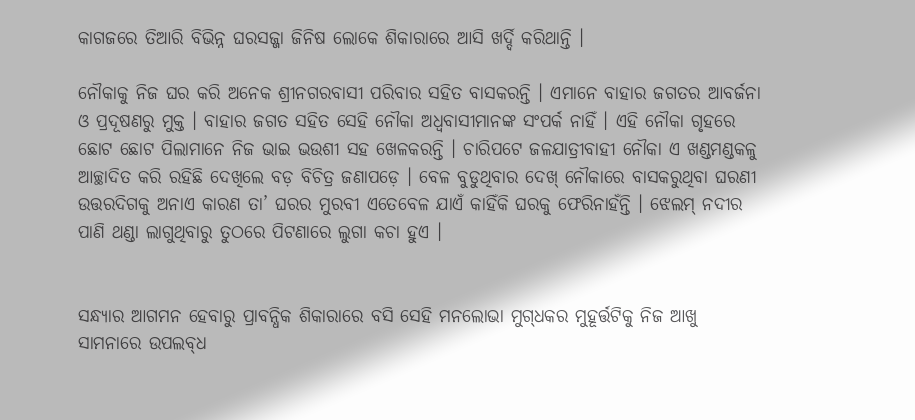କାଗଜରେ ତିଆରି ବିଭିନ୍ନ ଘରସଜ୍ଜା ଜିନିଷ ଲୋକେ ଶିକାରାରେ ଆସି ଖର୍ଦ୍ଦି କରିଥାନ୍ତି ।

ନୌକାକୁ ନିଜ ଘର କରି ଅନେକ ଶ୍ରୀନଗରବାସୀ ପରିବାର ସହିତ ବାସକରନ୍ତି । ଏମାନେ ବାହାର ଜଗତର ଆବର୍ଜନା ଓ ପ୍ରଦୂଷଣରୁ ମୁକ୍ତ । ବାହାର ଜଗତ ସହିତ ସେହି ନୌକା ଅଧ୍ବବାସୀମାନଙ୍କ ସଂପର୍କ ନାହିଁ । ଏହି ନୌକା ଗୃହରେ ଛୋଟ ଛୋଟ ପିଲାମାନେ ନିଜ ଭାଇ ଭଉଶୀ ସହ ଖେଳକରନ୍ତି । ଚାରିପଟେ ଜଳଯାତ୍ରୀବାହୀ ନୌକା ଏ ଖଣ୍ଡମଣ୍ଡକଳୁ ଆଚ୍ଛାଦିତ କରି ରହିଛି ଦେଖିଲେ ବଡ଼ ବିଚିତ୍ର ଜଣାପଡ଼େ । ବେଳ ବୁଡୁଥିବାର ଦେଖ୍ ନୌକାରେ ବାସକରୁଥିବା ଘରଣୀ ଉତ୍ତରଦିଗକୁ ଅନାଏ କାରଣ ତା’ ଘରର ମୁରବୀ ଏତେବେଳ ଯାଏଁ କାହିଁକି ଘରକୁ ଫେରିନାହଁନ୍ତି । ଝେଲମ୍ ନଦୀର ପାଣି ଥଣ୍ଡା ଲାଗୁଥିବାରୁ ତୁଠରେ ପିଟଣାରେ ଲୁଗା କଚା ହୁଏ ।


ସନ୍ଧ୍ୟାର ଆଗମନ ହେବାରୁ ପ୍ରାବନ୍ଧିକ ଶିକାରାରେ ବସି ସେହି ମନଲୋଭା ମୁଗ୍‌ଧକର ମୁହୂର୍ତ୍ତଟିକୁ ନିଜ ଆଖୁ ସାମନାରେ ଉପଲବ୍‌ଧ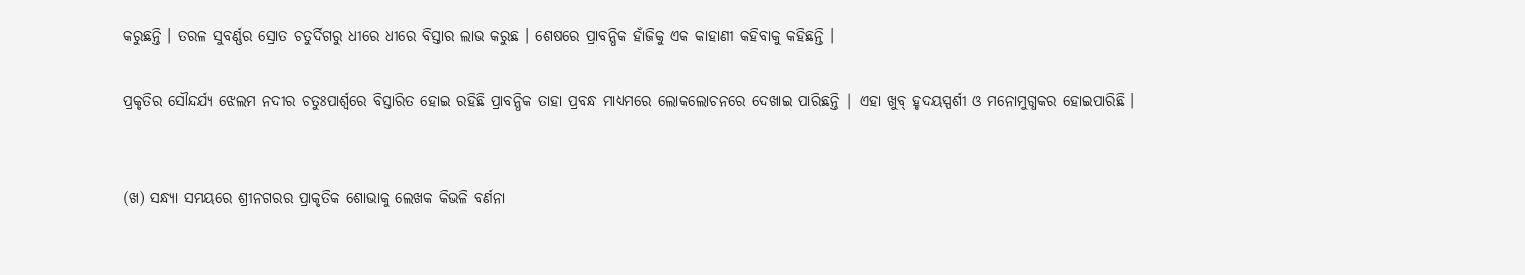କରୁଛନ୍ତି । ତରଳ ସୁବର୍ଣ୍ଣର ସ୍ରୋତ ଚତୁର୍ଦିଗରୁ ଧୀରେ ଧୀରେ ବିସ୍ତାର ଲାଭ କରୁଛ । ଶେଷରେ ପ୍ରାବନ୍ଧିକ ହାଁଜିକୁ ଏକ କାହାଣୀ କହିବାକୁ କହିଛନ୍ତି ।

ପ୍ରକୃତିର ସୌନ୍ଦର୍ଯ୍ୟ ଝେଲମ ନଦୀର ଚତୁଃପାର୍ଶ୍ଵରେ ବିସ୍ତାରିତ ହୋଇ ରହିଛି ପ୍ରାବନ୍ଧିକ ତାହା ପ୍ରବନ୍ଧ ମାଧ୍ଯମରେ ଲୋକଲୋଚନରେ ଦେଖାଇ ପାରିଛନ୍ତି | ଏହା ଖୁବ୍ ହୃଦୟସ୍ପର୍ଶୀ ଓ ମନୋମୁଗ୍ଧକର ହୋଇପାରିଛି ।


(ଖ) ସନ୍ଧ୍ୟା ସମୟରେ ଶ୍ରୀନଗରର ପ୍ରାକୃତିକ ଶୋଭାକୁ ଲେଖକ କିଭଳି ବର୍ଣନା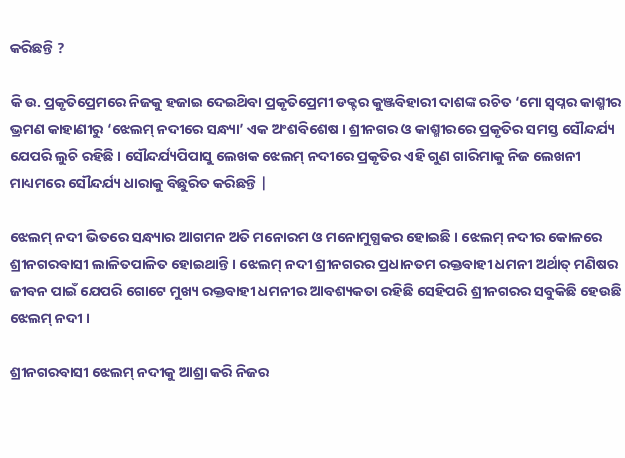କରିଛନ୍ତି ?

କି ଉ. ପ୍ରକୃତିପ୍ରେମରେ ନିଜକୁ ହଜାଇ ଦେଇଥ‌ିବା ପ୍ରକୃତିପ୍ରେମୀ ଡକ୍ଟର କୁଞ୍ଜବିହାରୀ ଦାଶଙ୍କ ରଚିତ ‘ମୋ ସ୍ଵପ୍ନର କାଶ୍ମୀର ଭ୍ରମଣ କାହାଣୀରୁ ‘ଝେଲମ୍ ନଦୀରେ ସନ୍ଧ୍ୟା’ ଏକ ଅଂଶବିଶେଷ । ଶ୍ରୀନଗର ଓ କାଶ୍ମୀରରେ ପ୍ରକୃତିର ସମସ୍ତ ସୌନ୍ଦର୍ଯ୍ୟ ଯେପରି ଲୁଚି ରହିଛି । ସୌନ୍ଦର୍ଯ୍ୟପିପାସୁ ଲେଖକ ଝେଲମ୍ ନଦୀରେ ପ୍ରକୃତିର ଏହି ଗୁଣ ଗାରିମାକୁ ନିଜ ଲେଖନୀ ମାଧ୍ୟମରେ ସୌନ୍ଦର୍ଯ୍ୟ ଧାରାକୁ ବିଛୁରିତ କରିଛନ୍ତି |

ଝେଲମ୍ ନଦୀ ଭିତରେ ସନ୍ଧ୍ୟାର ଆଗମନ ଅତି ମନୋରମ ଓ ମନୋମୁଗ୍ଧକର ହୋଇଛି । ଝେଲମ୍ ନଦୀର କୋଳରେ ଶ୍ରୀନଗରବାସୀ ଲାଳିତପାଳିତ ହୋଇଥାନ୍ତି । ଝେଲମ୍ ନଦୀ ଶ୍ରୀନଗରର ପ୍ରଧାନତମ ରକ୍ତବାହୀ ଧମନୀ ଅର୍ଥାତ୍ ମଣିଷର ଜୀବନ ପାଇଁ ଯେପରି ଗୋଟେ ମୁଖ୍ୟ ରକ୍ତବାହୀ ଧମନୀର ଆବଶ୍ୟକତା ରହିଛି ସେହିପରି ଶ୍ରୀନଗରର ସବୁକିଛି ହେଉଛି ଝେଲମ୍ ନଦୀ ।

ଶ୍ରୀନଗରବାସୀ ଝେଲମ୍ ନଦୀକୁ ଆଶ୍ରା କରି ନିଜର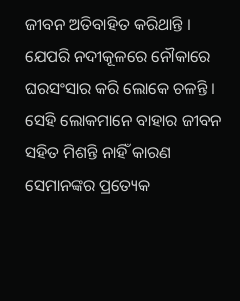ଜୀବନ ଅତିବାହିତ କରିଥାନ୍ତି । ଯେପରି ନଦୀକୂଳରେ ନୌକାରେ ଘରସଂସାର କରି ଲୋକେ ଚଳନ୍ତି । ସେହି ଲୋକମାନେ ବାହାର ଜୀବନ ସହିତ ମିଶନ୍ତି ନାହିଁ କାରଣ ସେମାନଙ୍କର ପ୍ରତ୍ୟେକ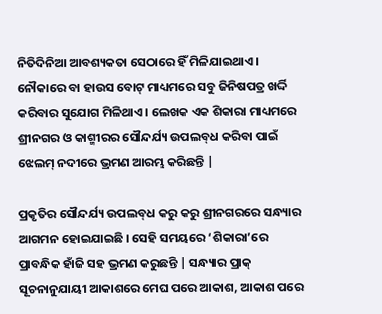ନିତିଦିନିଆ ଆବଶ୍ୟକତା ସେଠାରେ ହିଁ ମିଳିଯାଇଥାଏ । ନୌକାରେ ବା ହାଉସ ବୋଟ୍ ମାଧ୍ୟମରେ ସବୁ ଜିନିଷପତ୍ର ଖର୍ଦ୍ଦି କରିବାର ସୁଯୋଗ ମିଳିଥାଏ । ଲେଖକ ଏକ ଶିକାରା ମାଧ୍ୟମରେ ଶ୍ରୀନଗର ଓ କାଶ୍ମୀରର ସୌନ୍ଦର୍ଯ୍ୟ ଉପଲବ୍‌ଧ କରିବା ପାଇଁ ଝେଲମ୍ ନଦୀରେ ଭ୍ରମଣ ଆରମ୍ଭ କରିଛନ୍ତି |

ପ୍ରକୃତିର ସୌନ୍ଦର୍ଯ୍ୟ ଉପଲବ୍‌ଧ କରୁ କରୁ ଶ୍ରୀନଗରରେ ସନ୍ଧ୍ୟାର ଆଗମନ ହୋଇଯାଇଛି । ସେହି ସମୟରେ ‘ଶିକାରା’ରେ ପ୍ରାବନ୍ଧିକ ହାଁଜି ସହ ଭ୍ରମଣ କରୁଛନ୍ତି | ସନ୍ଧ୍ୟାର ପ୍ରାକ୍ ସୂଚନାନୁଯାୟୀ ଆକାଶରେ ମେଘ ପରେ ଆକାଶ, ଆକାଶ ପରେ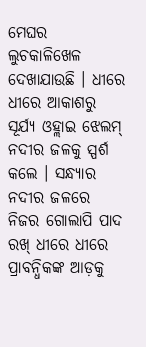ମେଘର ଲୁଚକାଳିଖେଳ ଦେଖାଯାଉଛି । ଧୀରେ ଧୀରେ ଆକାଶରୁ ସୂର୍ଯ୍ୟ ଓହ୍ଲାଇ ଝେଲମ୍ ନଦୀର ଜଳକୁ ସ୍ପର୍ଶ କଲେ । ସନ୍ଧ୍ୟାର ନଦୀର ଜଳରେ ନିଜର ଗୋଲାପି ପାଦ ରଖ୍ ଧୀରେ ଧୀରେ ପ୍ରାବନ୍ଧିକଙ୍କ ଆଡ଼କୁ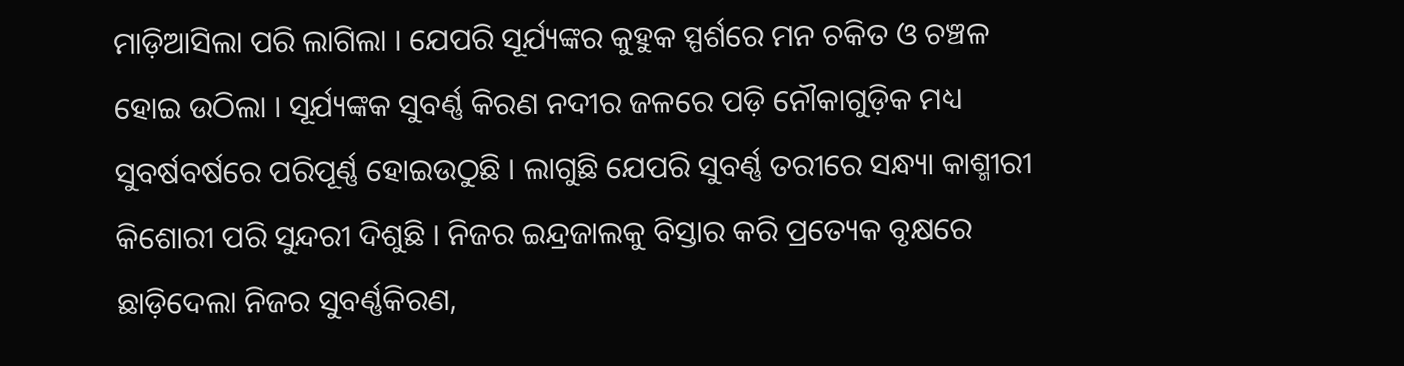ମାଡ଼ିଆସିଲା ପରି ଲାଗିଲା । ଯେପରି ସୂର୍ଯ୍ୟଙ୍କର କୁହୁକ ସ୍ପର୍ଶରେ ମନ ଚକିତ ଓ ଚଞ୍ଚଳ ହୋଇ ଉଠିଲା । ସୂର୍ଯ୍ୟଙ୍କକ ସୁବର୍ଣ୍ଣ କିରଣ ନଦୀର ଜଳରେ ପଡ଼ି ନୌକାଗୁଡ଼ିକ ମଧ୍ୟ ସୁବର୍ଷବର୍ଷରେ ପରିପୂର୍ଣ୍ଣ ହୋଇଉଠୁଛି । ଲାଗୁଛି ଯେପରି ସୁବର୍ଣ୍ଣ ତରୀରେ ସନ୍ଧ୍ୟା କାଶ୍ମୀରୀ କିଶୋରୀ ପରି ସୁନ୍ଦରୀ ଦିଶୁଛି । ନିଜର ଇନ୍ଦ୍ରଜାଲକୁ ବିସ୍ତାର କରି ପ୍ରତ୍ୟେକ ବୃକ୍ଷରେ ଛାଡ଼ିଦେଲା ନିଜର ସୁବର୍ଣ୍ଣକିରଣ,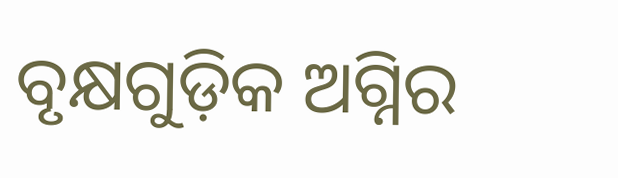ବୃକ୍ଷଗୁଡ଼ିକ ଅଗ୍ନିର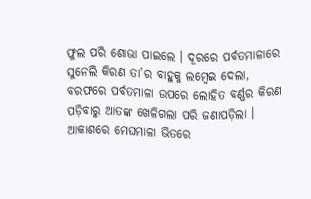ଫୁଲ ପରି ଶୋଭା ପାଇଲେ । ଦୂରରେ ପର୍ବତମାଳାରେ ସୁନେଲି କିରଣ ତା’ର ବାହୁକୁ ଲମ୍ବେଇ ଦେଲା, ବରଫରେ ପର୍ବତମାଳା ଉପରେ ଲୋହିତ ବର୍ଣ୍ଣର କିରଣ ପଡ଼ିବାରୁ ଆତଙ୍କ ଖେଳିଗଲା ପରି ଜଣାପଡ଼ିଲା । ଆକାଶରେ ମେଘମାଳା ଭିତରେ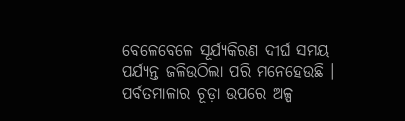ବେଳେବେଳେ ସୂର୍ଯ୍ୟକିରଣ ଦୀର୍ଘ ସମୟ ପର୍ଯ୍ୟନ୍ତ ଜଳିଉଠିଲା ପରି ମନେହେଉଛି । ପର୍ବତମାଳାର ଚୂଡ଼ା ଉପରେ ଅଳ୍ପ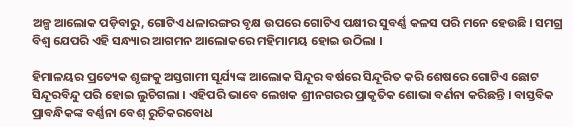ଅଳ୍ପ ଆଲୋକ ପଡ଼ିବାରୁ, ଗୋଟିଏ ଧଳାରଙ୍ଗର ବୃକ୍ଷ ଉପରେ ଗୋଟିଏ ପକ୍ଷୀର ସୁବର୍ଣ୍ଣ କଳସ ପରି ମନେ ହେଉଛି । ସମଗ୍ର ବିଶ୍ବ ଯେପରି ଏହି ସନ୍ଧ୍ୟାର ଆଗମନ ଆଲୋକରେ ମହିମାମୟ ହୋଇ ଉଠିଲା ।

ହିମାଳୟର ପ୍ରତ୍ୟେକ ଶୃଙ୍ଗକୁ ଅସ୍ତଗାମୀ ସୂର୍ଯ୍ୟଙ୍କ ଆଲୋକ ସିନ୍ଦୂର ବର୍ଷରେ ସିନ୍ଦୂରିତ କରି ଶେଷରେ ଗୋଟିଏ ଛୋଟ ସିନ୍ଦୂରବିନ୍ଦୁ ପରି ହୋଇ ଲୁଚିଗଲା । ଏହିପରି ଭାବେ ଲେଖକ ଶ୍ରୀନଗରର ପ୍ରାକୃତିକ ଶୋଭା ବର୍ଣନା କରିଛନ୍ତି । ବାସ୍ତବିକ ପ୍ରାବନ୍ଧିକଙ୍କ ବର୍ଣ୍ଣନା ବେଶ୍ ରୁଚିକରବୋଧ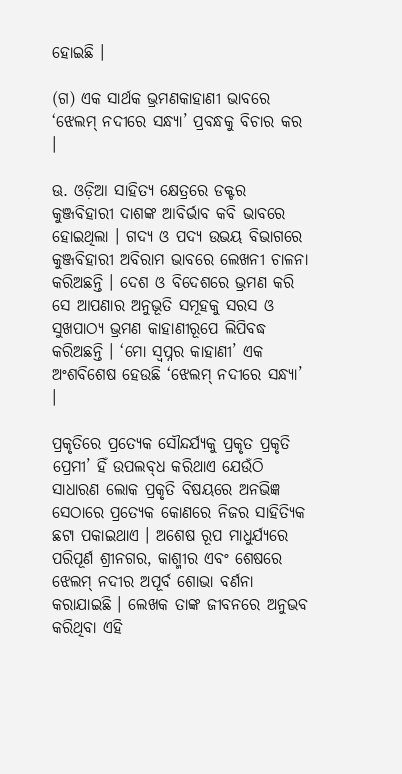ହୋଇଛି ।

(ଗ) ଏକ ସାର୍ଥକ ଭ୍ରମଣକାହାଣୀ ଭାବରେ ‘ଝେଲମ୍ ନଦୀରେ ସନ୍ଧ୍ୟା’ ପ୍ରବନ୍ଧକୁ ବିଚାର କର ।

ଊ. ଓଡ଼ିଆ ସାହିତ୍ୟ କ୍ଷେତ୍ରରେ ଡକ୍ଟର କୁଞ୍ଜବିହାରୀ ଦାଶଙ୍କ ଆବିର୍ଭାବ କବି ଭାବରେ ହୋଇଥିଲା । ଗଦ୍ୟ ଓ ପଦ୍ୟ ଉଭୟ ବିଭାଗରେ କୁଞ୍ଜବିହାରୀ ଅବିରାମ ଭାବରେ ଲେଖନୀ ଚାଳନା କରିଅଛନ୍ତି । ଦେଶ ଓ ବିଦେଶରେ ଭ୍ରମଣ କରି ସେ ଆପଣାର ଅନୁଭୂତି ସମୂହକୁ ସରସ ଓ ସୁଖପାଠ୍ୟ ଭ୍ରମଣ କାହାଣୀରୂପେ ଲିପିବଦ୍ଧ କରିଅଛନ୍ତି । ‘ମୋ ସ୍ଵପ୍ନର କାହାଣୀ’ ଏକ ଅଂଶବିଶେଷ ହେଉଛି ‘ଝେଲମ୍ ନଦୀରେ ସନ୍ଧ୍ୟା’ ।

ପ୍ରକୃତିରେ ପ୍ରତ୍ୟେକ ସୌନ୍ଦର୍ଯ୍ୟକୁ ପ୍ରକୃତ ପ୍ରକୃତି ପ୍ରେମୀ’ ହିଁ ଉପଲବ୍‌ଧ କରିଥାଏ ଯେଉଁଠି ସାଧାରଣ ଲୋକ ପ୍ରକୃତି ବିଷୟରେ ଅନଭିଜ୍ଞ ସେଠାରେ ପ୍ରତ୍ୟେକ କୋଣରେ ନିଜର ସାହିତ୍ୟିକ ଛଟା ପକାଇଥାଏ । ଅଶେଷ ରୂପ ମାଧୁର୍ଯ୍ୟରେ ପରିପୂର୍ଣ ଶ୍ରୀନଗର, କାଶ୍ମୀର ଏବଂ ଶେଷରେ ଝେଲମ୍ ନଦୀର ଅପୂର୍ବ ଶୋଭା ବର୍ଣନା କରାଯାଇଛି । ଲେଖକ ତାଙ୍କ ଜୀବନରେ ଅନୁଭବ କରିଥିବା ଏହି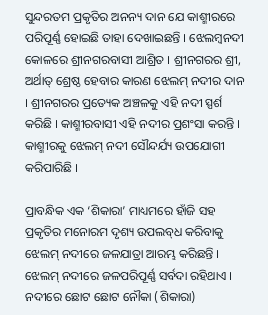ସୁନ୍ଦରତମ ପ୍ରକୃତିର ଅନନ୍ୟ ଦାନ ଯେ କାଶ୍ମୀରରେ ପରିପୂର୍ଣ୍ଣ ହୋଇଛି ତାହା ଦେଖାଇଛନ୍ତି । ଝେଲମ୍ବନଦୀ କୋଳରେ ଶ୍ରୀନଗରବାସୀ ଆଶ୍ରିତ । ଶ୍ରୀନଗରର ଶ୍ରୀ, ଅର୍ଥାତ୍ ଶ୍ରେଷ୍ଠ ହେବାର କାରଣ ଝେଲମ୍ ନଦୀର ଦାନ । ଶ୍ରୀନଗରର ପ୍ରତ୍ୟେକ ଅଞ୍ଚଳକୁ ଏହି ନଦୀ ସ୍ପର୍ଶ କରିଛି । କାଶ୍ମୀରବାସୀ ଏହି ନଦୀର ପ୍ରଶଂସା କରନ୍ତି । କାଶ୍ମୀରକୁ ଝେଲମ୍ ନଦୀ ସୌନ୍ଦର୍ଯ୍ୟ ଉପଯୋଗୀ କରିପାରିଛି ।

ପ୍ରାବନ୍ଧିକ ଏକ ‘ଶିକାରା’ ମାଧ୍ୟମରେ ହାଁଜି ସହ ପ୍ରକୃତିର ମନୋରମ ଦୃଶ୍ୟ ଉପଲବ୍‌ଧ କରିବାକୁ ଝେଲମ୍ ନଦୀରେ ଜଳଯାତ୍ରା ଆରମ୍ଭ କରିଛନ୍ତି । ଝେଲମ୍ ନଦୀରେ ଜଳପରିପୂର୍ଣ୍ଣ ସର୍ବଦା ରହିଥାଏ । ନଦୀରେ ଛୋଟ ଛୋଟ ନୌକା (ଶିକାରା)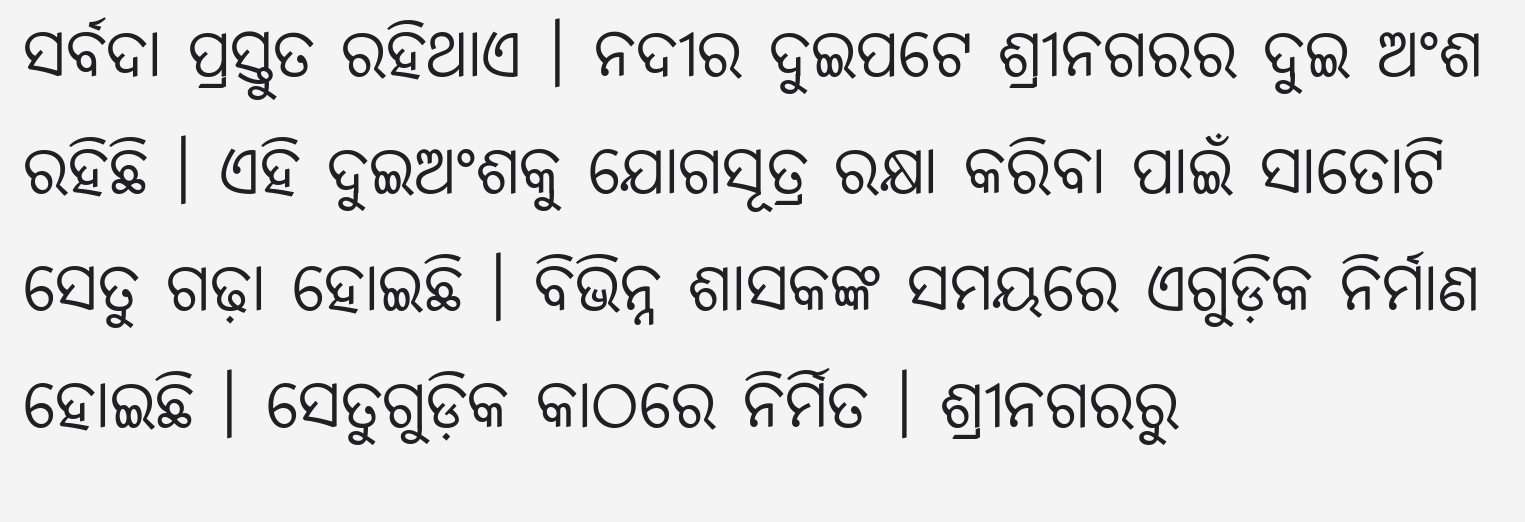ସର୍ବଦା ପ୍ରସ୍ତୁତ ରହିଥାଏ । ନଦୀର ଦୁଇପଟେ ଶ୍ରୀନଗରର ଦୁଇ ଅଂଶ ରହିଛି । ଏହି ଦୁଇଅଂଶକୁ ଯୋଗସୂତ୍ର ରକ୍ଷା କରିବା ପାଇଁ ସାତୋଟି ସେତୁ ଗଢ଼ା ହୋଇଛି । ବିଭିନ୍ନ ଶାସକଙ୍କ ସମୟରେ ଏଗୁଡ଼ିକ ନିର୍ମାଣ ହୋଇଛି । ସେତୁଗୁଡ଼ିକ କାଠରେ ନିର୍ମିତ । ଶ୍ରୀନଗରରୁ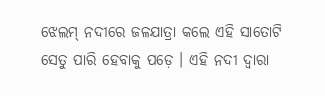ଝେଲମ୍ ନଦୀରେ ଜଳଯାତ୍ରା କଲେ ଏହି ସାତୋଟି ସେତୁ ପାରି ହେବାକୁ ପଡ଼େ । ଏହି ନଦୀ ଦ୍ଵାରା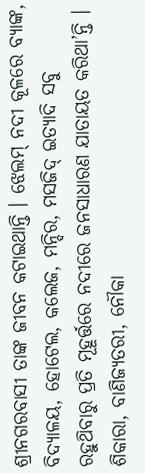ଶ୍ରୀନଗରବାସୀ ତାଙ୍କ ଜୀବନ କଟାଇଥାନ୍ତି । ଝେଲମ୍ ନଦୀ କୂଳରେ ବ୍ୟାଙ୍କ, ବିଦ୍ୟାଳୟ, ହୋଟେଲ, କଲେଜ, ମନ୍ଦିର, ମସଜିଦ୍ ଇତ୍ୟାଦି ସବୁ ରହୁଥ‌ିବାରୁ ପ୍ରତି ମୂହୂର୍ତ୍ତରେ ନଦୀରେ ଜନସାଧାରଣ ଯାତାୟତ କରିଥା’ନ୍ତି । ଶିକାରା, ବାଣିଜ୍ୟତରୀ, ନୌକା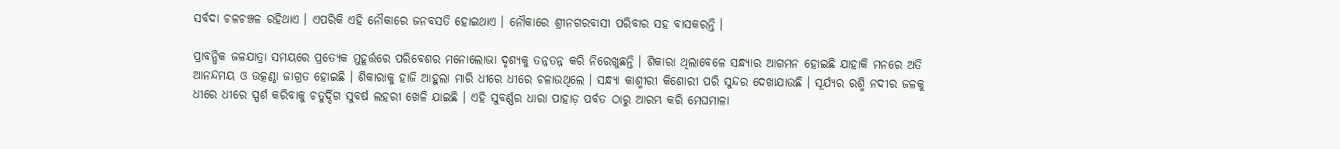ସର୍ବଦା ଚଳଚଞ୍ଚଳ ରହିଥାଏ । ଏପରିକି ଏହି ନୌକାରେ ଜନବସତି ହୋଇଥାଏ । ନୌକାରେ ଶ୍ରୀନଗରବାସୀ ପରିବାର ସହ ବାସକରନ୍ତି ।

ପ୍ରାବନ୍ଧିକ ଜଳଯାତ୍ରା ସମୟରେ ପ୍ରତ୍ୟେକ ମୁହୂର୍ତ୍ତରେ ପରିବେଶର ମନୋଲୋଭା ଦୃଶ୍ୟକୁ ତନ୍ନତନ୍ନ କରି ନିରେଖୁଛନ୍ତି । ଶିକାରା ଥିଲାବେଳେ ସନ୍ଧ୍ୟାର ଆଗମନ ହୋଇଛି ଯାହାକି ମନରେ ଅତି ଆନନ୍ଦମୟ ଓ ଉତ୍କଣ୍ଠା ଜାଗ୍ରତ ହୋଇଛି । ଶିକାରାକୁ ହାଜି ଆହୁଲା ମାରି ଧୀରେ ଧୀରେ ଚଳାଉଥିଲେ । ସନ୍ଧ୍ୟା କାଶ୍ମୀରୀ କିଶୋରୀ ପରି ସୁନ୍ଦର ଦେଖାଯାଉଛି । ସୂର୍ଯ୍ୟର ରଶ୍ମି ନଦୀର ଜଳକୁ ଧୀରେ ଧୀରେ ସ୍ପର୍ଶ କରିବାକୁ ଚତୁର୍ଦ୍ଦିଗ ସୁବର୍ଷ ଲହରୀ ଖେଳି ଯାଇଛି । ଏହି ସୁବର୍ଣ୍ଣର ଧାରା ପାହାଡ଼ ପର୍ବତ ଠାରୁ ଆରମ୍ଭ କରି ମେଘମାଳା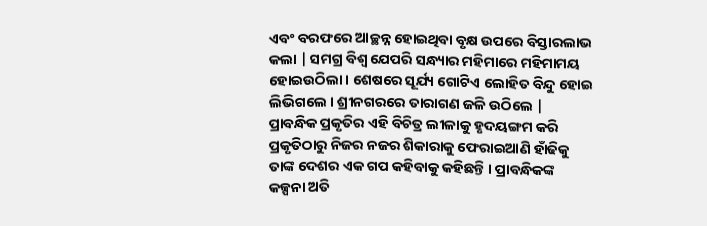ଏବଂ ବରଫରେ ଆଚ୍ଛନ୍ନ ହୋଇଥିବା ବୃକ୍ଷ ଉପରେ ବିସ୍ତାରଲାଭ କଲା | ସମଗ୍ର ବିଶ୍ଵ ଯେପରି ସନ୍ଧ୍ୟାର ମହିମାରେ ମହିମାମୟ ହୋଇଉଠିଲା । ଶେଷରେ ସୂର୍ଯ୍ୟ ଗୋଟିଏ ଲୋହିତ ବିନ୍ଦୁ ହୋଇ ଲିଭିଗଲେ । ଶ୍ରୀନଗରରେ ତାରାଗଣ ଜଳି ଉଠିଲେ | ପ୍ରାବନ୍ଧିକ ପ୍ରକୃତିର ଏହି ବିଚିତ୍ର ଲୀଳାକୁ ହୃଦୟଙ୍ଗମ କରି ପ୍ରକୃତିଠାରୁ ନିଜର ନଜର ଶିକାରାକୁ ଫେରାଇଆଣି ହାଁଢିକୁ ତାଙ୍କ ଦେଶର ଏକ ଗପ କହିବାକୁ କହିଛନ୍ତି । ପ୍ରାବନ୍ଧିକଙ୍କ କଳ୍ପନା ଅତି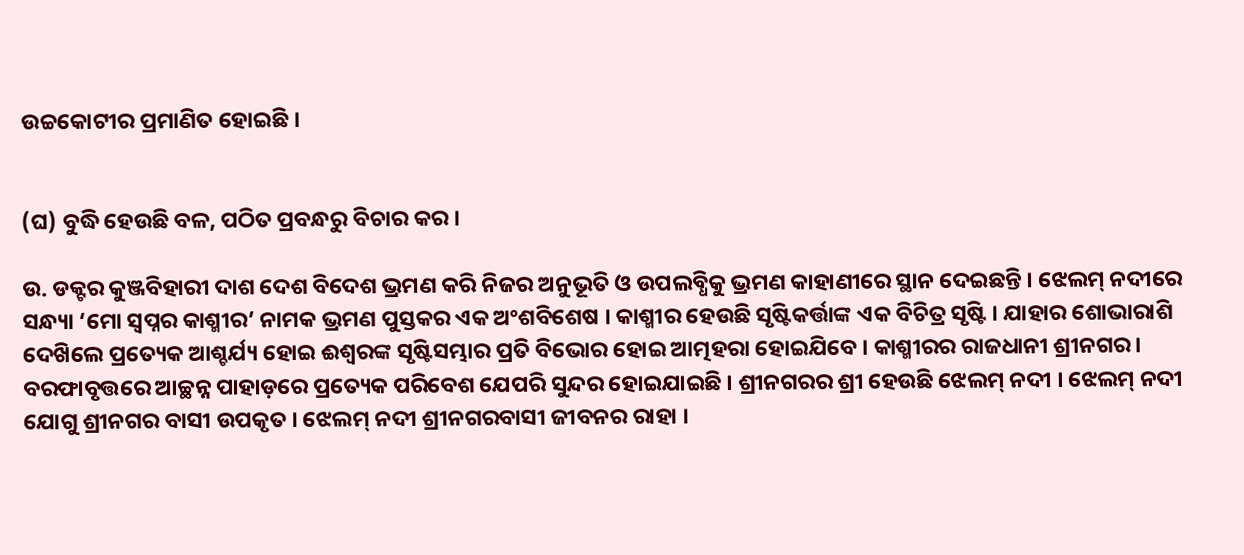ଉଚ୍ଚକୋଟୀର ପ୍ରମାଣିତ ହୋଇଛି ।


(ଘ) ବୁଦ୍ଧି ହେଉଛି ବଳ, ପଠିତ ପ୍ରବନ୍ଧରୁ ବିଚାର କର ।

ଉ. ଡକ୍ଟର କୁଞ୍ଜବିହାରୀ ଦାଶ ଦେଶ ବିଦେଶ ଭ୍ରମଣ କରି ନିଜର ଅନୁଭୂତି ଓ ଉପଲବ୍ଧିକୁ ଭ୍ରମଣ କାହାଣୀରେ ସ୍ଥାନ ଦେଇଛନ୍ତି । ଝେଲମ୍ ନଦୀରେ ସନ୍ଧ୍ୟା ‘ମୋ ସ୍ଵପ୍ନର କାଶ୍ମୀର’ ନାମକ ଭ୍ରମଣ ପୁସ୍ତକର ଏକ ଅଂଶବିଶେଷ । କାଶ୍ମୀର ହେଉଛି ସୃଷ୍ଟିକର୍ତ୍ତାଙ୍କ ଏକ ବିଚିତ୍ର ସୃଷ୍ଟି । ଯାହାର ଶୋଭାରାଶି ଦେଖ‌ିଲେ ପ୍ରତ୍ୟେକ ଆଶ୍ଚର୍ଯ୍ୟ ହୋଇ ଈଶ୍ବରଙ୍କ ସୃଷ୍ଟିସମ୍ଭାର ପ୍ରତି ବିଭୋର ହୋଇ ଆତ୍ମହରା ହୋଇଯିବେ । କାଶ୍ମୀରର ରାଜଧାନୀ ଶ୍ରୀନଗର । ବରଫାବୃତ୍ତରେ ଆଚ୍ଛନ୍ନ ପାହାଡ଼ରେ ପ୍ରତ୍ୟେକ ପରିବେଶ ଯେପରି ସୁନ୍ଦର ହୋଇଯାଇଛି । ଶ୍ରୀନଗରର ଶ୍ରୀ ହେଉଛି ଝେଲମ୍ ନଦୀ । ଝେଲମ୍ ନଦୀ ଯୋଗୁ ଶ୍ରୀନଗର ବାସୀ ଉପକୃତ । ଝେଲମ୍ ନଦୀ ଶ୍ରୀନଗରବାସୀ ଜୀବନର ରାହା ।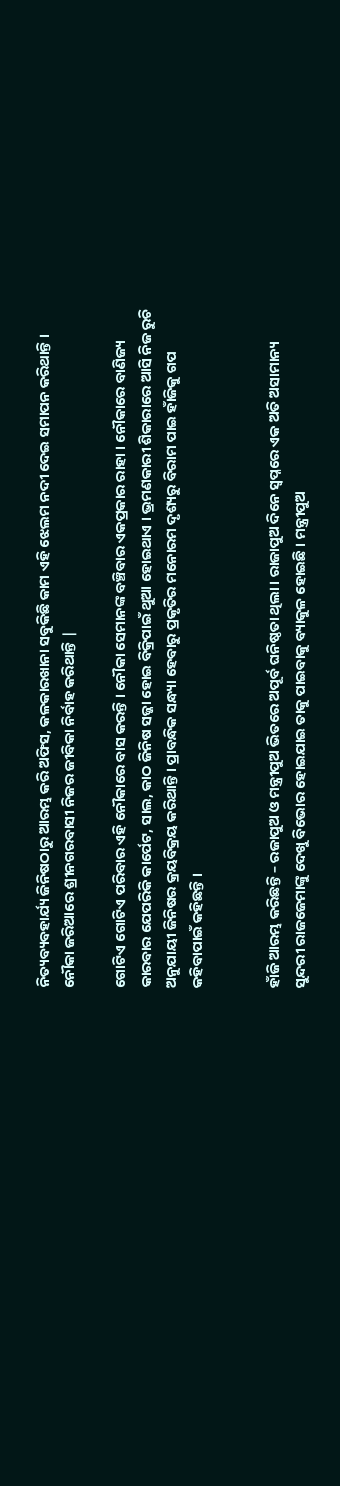ନିତ୍ୟବ୍ୟବହାର୍ଯ୍ୟ ଜିନିଷଠାରୁ ଆରମ୍ଭ କରି ଅଫିସ, କଳକାରଖାନା ସବୁକିଛି କାମ ଏହି ଝେଲମ ନଦୀ ଦେଇ ସମାପନ କରିଥାନ୍ତି । ନୌକା ଜରିଆରେ ଶ୍ରୀନଗରବାସୀ ନିଜର ଜୀବିକା ନିର୍ବାହ କରିଥାନ୍ତି |

ଗୋଟିଏ ଗୋଟିଏ ପରିବାର ଏହି ନୌକାରେ ବାସ କରନ୍ତି । ନୌକା ସେମାନଙ୍କ ବଞ୍ଚିବାର ଏକପ୍ରକାର ରାହା । ନୌକାରେ ବାଣିଜ୍ୟ କାରବାର ଯେପରିକି କାର୍ପେଟ, ସାଲ, କାଠ ଜିନିଷ ସଜ୍ଜା ହୋଇ ବିକ୍ରିପାଇଁ ଥୁଆ ହୋଇଥାଏ । ଭ୍ରମଣକାରୀ ଶିକାରାରେ ଆସି ନିଜ ରୁଚି ଅନୁଯାୟୀ ଜିନିଷର କ୍ରୟବିକ୍ରୟ କରିଥାନ୍ତି । ପ୍ରାବନ୍ଧିକ ସନ୍ଧ୍ୟା ହେବାରୁ ପ୍ରକୃତିର ମନୋରମ ଦୃଶ୍ୟରୁ ବିରାମ ପାଇ ହାଁଜିକୁ ଗପ କହିବାପାଇଁ କହିଛନ୍ତି ।


ହାଁଜି ଆରମ୍ଭ କରିଛନ୍ତି – ରଜାପୁଅ ଓ ମନ୍ତ୍ରୀପୁଅ ଭିତରେ ଅପୂର୍ବ ଘନିଷ୍ଠତା ଥିଲା । ରାଜାପୁଅ ଦିନେ ସ୍ଵପ୍ନରେ ଏକ ଅତି ଅସାମାନ୍ୟ ସୁନ୍ଦରୀ ରାଜଜେମାଙ୍କୁ ଦେଖୁ ବିଭୋର ହୋଇଯାଇ ତାକୁ ପାଇବାକୁ ବ୍ୟାକୁଳ ହୋଇଛି । ମନ୍ତ୍ରୀପୁଅ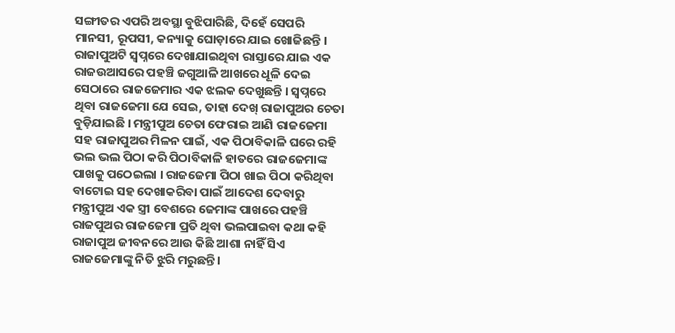ସଙ୍ଗୀତର ଏପରି ଅବସ୍ଥା ବୁଝିପାରିଛି, ଦିହେଁ ସେପରି ମାନସୀ, ରୂପସୀ, କନ୍ୟାକୁ ଘୋଡ଼ାରେ ଯାଇ ଖୋଜିଛନ୍ତି । ରାଜାପୁଅଟି ସ୍ଵପ୍ନରେ ଦେଖାଯାଇଥିବା ରାସ୍ତାରେ ଯାଇ ଏକ ରାଜଉଆସରେ ପହଞ୍ଚି ଜଗୁଆଳି ଆଖରେ ଧୂଳି ଦେଇ ସେଠାରେ ରାଜଜେମାର ଏକ ଝଲକ ଦେଖୁଛନ୍ତି । ସ୍ଵପ୍ନରେ ଥିବା ରାଜଜେମା ଯେ ସେଇ, ତାହା ଦେଖ୍ ରାଜାପୁଅର ଚେତା ବୁଡ଼ିଯାଇଛି । ମନ୍ତ୍ରୀପୁଅ ଚେତା ଫେରାଇ ଆଣି ରାଜଜେମା ସହ ରାଜାପୁଅର ମିଳନ ପାଇଁ, ଏକ ପିଠାବିକାଳି ଘରେ ରହି ଭଲ ଭଲ ପିଠା କରି ପିଠାବିକାଳି ହାତରେ ରାଜଜେମାଙ୍କ ପାଖକୁ ପଠେଇଲା । ରାଜଜେମା ପିଠା ଖାଇ ପିଠା କରିଥିବା ବାଟୋଇ ସହ ଦେଖାକରିବା ପାଇଁ ଆଦେଶ ଦେବାରୁ ମନ୍ତ୍ରୀପୁଅ ଏକ ସ୍ତ୍ରୀ ବେଶରେ ଜେମାଙ୍କ ପାଖରେ ପହଞ୍ଚି ରାଜପୁଅର ରାଜଜେମା ପ୍ରତି ଥିବା ଭଲପାଇବା କଥା କହି ରାଜାପୁଅ ଜୀବନରେ ଆଉ କିଛି ଆଶା ନାହିଁ ସିଏ ରାଜଜେମାଙ୍କୁ ନିତି ଝୁରି ମରୁଛନ୍ତି ।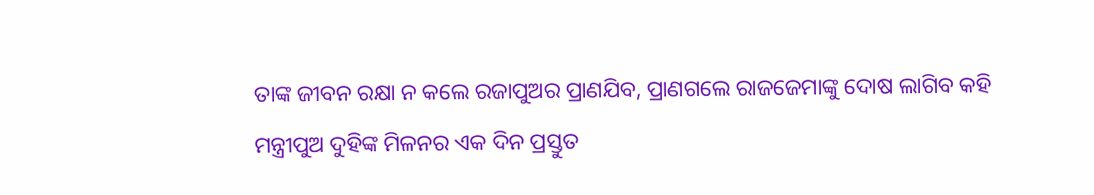ତାଙ୍କ ଜୀବନ ରକ୍ଷା ନ କଲେ ରଜାପୁଅର ପ୍ରାଣଯିବ, ପ୍ରାଣଗଲେ ରାଜଜେମାଙ୍କୁ ଦୋଷ ଲାଗିବ କହି ମନ୍ତ୍ରୀପୁଅ ଦୁହିଙ୍କ ମିଳନର ଏକ ଦିନ ପ୍ରସ୍ତୁତ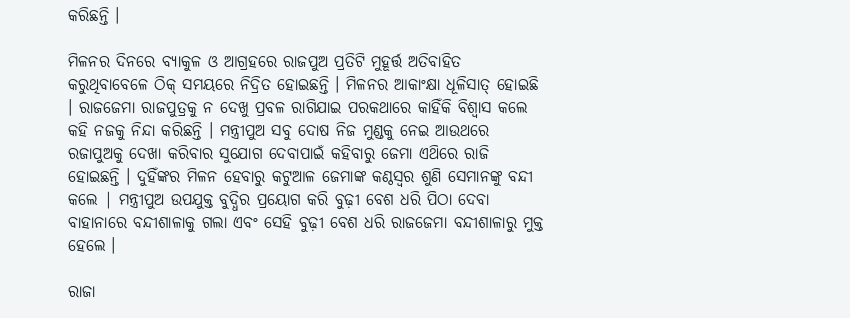କରିଛନ୍ତି ।

ମିଳନର ଦିନରେ ବ୍ୟାକୁଳ ଓ ଆଗ୍ରହରେ ରାଜପୁଅ ପ୍ରତିଟି ମୁହୂର୍ତ୍ତ ଅତିବାହିତ କରୁଥିବାବେଳେ ଠିକ୍ ସମୟରେ ନିଦ୍ରିତ ହୋଇଛନ୍ତି । ମିଳନର ଆକାଂକ୍ଷା ଧୂଳିସାତ୍ ହୋଇଛି । ରାଜଜେମା ରାଜପୁତ୍ରକୁ ନ ଦେଖୁ ପ୍ରବଳ ରାଗିଯାଇ ପରକଥାରେ କାହିଁକି ବିଶ୍ଵାସ କଲେ କହି ନଜକୁ ନିନ୍ଦା କରିଛନ୍ତି । ମନ୍ତ୍ରୀପୁଅ ସବୁ ଦୋଷ ନିଜ ମୁଣ୍ଡକୁ ନେଇ ଆଉଥରେ ରଜାପୁଅକୁ ଦେଖା କରିବାର ସୁଯୋଗ ଦେବାପାଇଁ କହିବାରୁ ଜେମା ଏଥ‌ିରେ ରାଜି ହୋଇଛନ୍ତି । ଦୁହିଁଙ୍କର ମିଳନ ହେବାରୁ କଟୁଆଳ ଜେମାଙ୍କ କଣ୍ଠସ୍ଵର ଶୁଣି ସେମାନଙ୍କୁ ବନ୍ଦୀ କଲେ | ମନ୍ତ୍ରୀପୁଅ ଉପଯୁକ୍ତ ବୁଦ୍ଧିର ପ୍ରୟୋଗ କରି ବୁଢ଼ୀ ବେଶ ଧରି ପିଠା ଦେବା ବାହାନାରେ ବନ୍ଦୀଶାଳାକୁ ଗଲା ଏବଂ ସେହି ବୁଢ଼ୀ ବେଶ ଧରି ରାଜଜେମା ବନ୍ଦୀଶାଳାରୁ ମୁକ୍ତ ହେଲେ ।

ରାଜା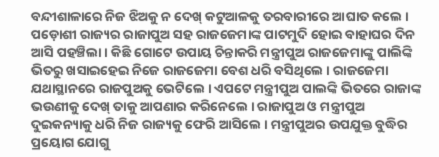ବନ୍ଦୀଶାଳାରେ ନିଜ ଝିଅକୁ ନ ଦେଖ୍ କଟୁଆଳକୁ ତରବାରୀରେ ଆଘାତ କଲେ । ପଡ଼ୋଶୀ ରାଜ୍ୟର ରାଜାପୁଅ ସହ ରାଜଜେମାଙ୍କ ପାଟମୁଦି ହୋଇ ବାହାଘର ଦିନ ଆସି ପହଞ୍ଚିଲା । କିଛି ଗୋଟେ ଉପାୟ ଚିନ୍ତାକରି ମନ୍ତ୍ରୀପୁଅ ରାଜଜେମାଙ୍କୁ ପାଲିଙ୍କି ଭିତରୁ ଖସାଇହେଇ ନିଜେ ରାଜଜେମା ବେଶ ଧରି ବସିଥିଲେ । ରାଜଜେମା ଯଥାସ୍ଥାନରେ ରାଜପୁଅକୁ ଭେଟିଲେ । ଏପଟେ ମନ୍ତ୍ରୀପୁଅ ପାଲଙ୍କି ଭିତରେ ରାଜାଙ୍କ ଭଉଣୀକୁ ଦେଖ୍ ତାକୁ ଆପଣାର କରିନେଲେ । ରାଜାପୁଅ ଓ ମନ୍ତ୍ରୀପୁଅ ଦୁଇକନ୍ୟାକୁ ଧରି ନିଜ ରାଜ୍ୟକୁ ଫେରି ଆସିଲେ । ମନ୍ତ୍ରୀପୁଅର ଉପଯୁକ୍ତ ବୁଦ୍ଧିର ପ୍ରୟୋଗ ଯୋଗୁ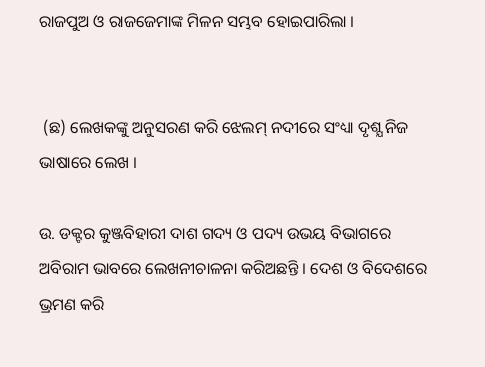ରାଜପୁଅ ଓ ରାଜଜେମାଙ୍କ ମିଳନ ସମ୍ଭବ ହୋଇପାରିଲା ।


 (ଛ) ଲେଖକଙ୍କୁ ଅନୁସରଣ କରି ଝେଲମ୍ ନଦୀରେ ସଂଧ୍ୟା ଦୃଶ୍ଯ ନିଜ ଭାଷାରେ ଲେଖ ।

ଉ. ଡକ୍ଟର କୁଞ୍ଜବିହାରୀ ଦାଶ ଗଦ୍ୟ ଓ ପଦ୍ୟ ଉଭୟ ବିଭାଗରେ ଅବିରାମ ଭାବରେ ଲେଖନୀଚାଳନା କରିଅଛନ୍ତି । ଦେଶ ଓ ବିଦେଶରେ ଭ୍ରମଣ କରି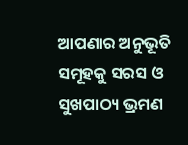ଆପଣାର ଅନୁଭୂତି ସମୂହକୁ ସରସ ଓ ସୁଖପାଠ୍ୟ ଭ୍ରମଣ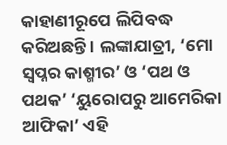କାହାଣୀରୂପେ ଲିପିବଦ୍ଧ କରିଅଛନ୍ତି । ଲଙ୍କାଯାତ୍ରୀ, ‘ମୋ ସ୍ଵପ୍ନର କାଶ୍ମୀର’ ଓ ‘ପଥ ଓ ପଥକ’ ‘ୟୁରୋପରୁ ଆମେରିକା ଆଫିକା’ ଏହି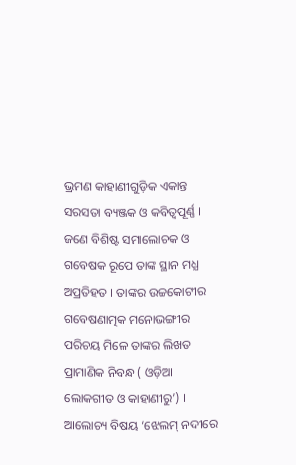ଭ୍ରମଣ କାହାଣୀଗୁଡ଼ିକ ଏକାନ୍ତ ସରସତା ବ୍ୟଞ୍ଜକ ଓ କବିତ୍ଵପୂର୍ଣ୍ଣ । ଜଣେ ବିଶିଷ୍ଟ ସମାଲୋଚକ ଓ ଗବେଷକ ରୂପେ ତାଙ୍କ ସ୍ଥାନ ମଧ୍ଯ ଅପ୍ରତିହତ । ତାଙ୍କର ଉଚ୍ଚକୋଟୀର ଗବେଷଣାତ୍ମକ ମନୋଭଙ୍ଗୀର ପରିଚୟ ମିଳେ ତାଙ୍କର ଲିଖତ ପ୍ରାମାଣିକ ନିବନ୍ଧ ( ଓଡ଼ିଆ ଲୋକଗୀତ ଓ କାହାଣୀରୁ’) । ଆଲୋଚ୍ୟ ବିଷୟ ‘ଝେଲମ୍ ନଦୀରେ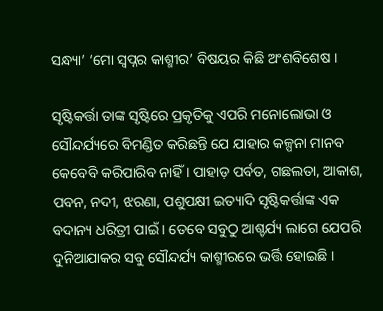ସନ୍ଧ୍ୟା’ ‘ମୋ ସ୍ଵପ୍ନର କାଶ୍ମୀର’ ବିଷୟର କିଛି ଅଂଶବିଶେଷ ।

ସୃଷ୍ଟିକର୍ତ୍ତା ତାଙ୍କ ସୃଷ୍ଟିରେ ପ୍ରକୃତିକୁ ଏପରି ମନୋଲୋଭା ଓ ସୌନ୍ଦର୍ଯ୍ୟରେ ବିମଣ୍ଡିତ କରିଛନ୍ତି ଯେ ଯାହାର କଳ୍ପନା ମାନବ କେବେବି କରିପାରିବ ନାହିଁ । ପାହାଡ଼ ପର୍ବତ, ଗଛଲତା, ଆକାଶ, ପବନ, ନଦୀ, ଝରଣା, ପଶୁପକ୍ଷୀ ଇତ୍ୟାଦି ସୃଷ୍ଟିକର୍ତ୍ତାଙ୍କ ଏକ ବଦାନ୍ୟ ଧରିତ୍ରୀ ପାଇଁ । ତେବେ ସବୁଠୁ ଆଶ୍ଚର୍ଯ୍ୟ ଲାଗେ ଯେପରି ଦୁନିଆଯାକର ସବୁ ସୌନ୍ଦର୍ଯ୍ୟ କାଶ୍ମୀରରେ ଭର୍ତ୍ତି ହୋଇଛି ।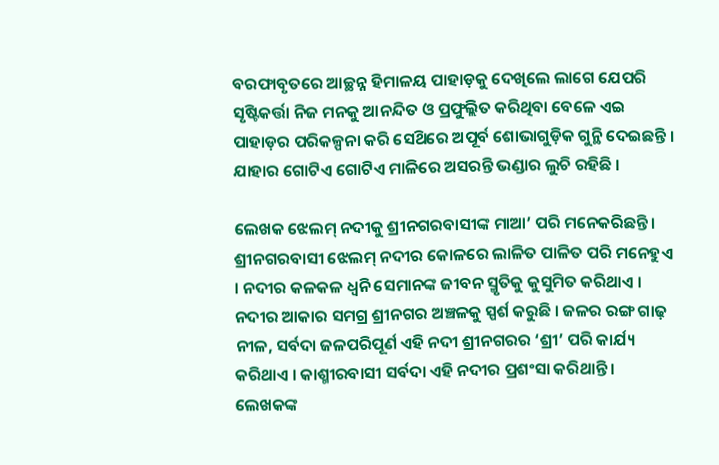ବରଫାବୃତରେ ଆଚ୍ଛନ୍ନ ହିମାଳୟ ପାହାଡ଼କୁ ଦେଖିଲେ ଲାଗେ ଯେପରି ସୃଷ୍ଟିକର୍ତ୍ତା ନିଜ ମନକୁ ଆନନ୍ଦିତ ଓ ପ୍ରଫୁଲ୍ଲିତ କରିଥିବା ବେଳେ ଏଇ ପାହାଡ଼ର ପରିକଳ୍ପନା କରି ସେଥ‌ିରେ ଅପୂର୍ବ ଶୋଭାଗୁଡ଼ିକ ଗୁନ୍ଥି ଦେଇଛନ୍ତି । ଯାହାର ଗୋଟିଏ ଗୋଟିଏ ମାଳିରେ ଅସରନ୍ତି ଭଣ୍ଡାର ଲୁଚି ରହିଛି ।

ଲେଖକ ଝେଲମ୍ ନଦୀକୁ ଶ୍ରୀନଗରବାସୀଙ୍କ ମାଆ’ ପରି ମନେକରିଛନ୍ତି । ଶ୍ରୀନଗରବାସୀ ଝେଲମ୍ ନଦୀର କୋଳରେ ଲାଳିତ ପାଳିତ ପରି ମନେହୁଏ । ନଦୀର କଳକଳ ଧ୍ୱନି ସେମାନଙ୍କ ଜୀବନ ସ୍ମୃତିକୁ କୁସୁମିତ କରିଥାଏ । ନଦୀର ଆକାର ସମଗ୍ର ଶ୍ରୀନଗର ଅଞ୍ଚଳକୁ ସ୍ପର୍ଶ କରୁଛି । ଜଳର ରଙ୍ଗ ଗାଢ଼ ନୀଳ, ସର୍ବଦା ଜଳପରିପୂର୍ଣ ଏହି ନଦୀ ଶ୍ରୀନଗରର ‘ଶ୍ରୀ’ ପରି କାର୍ଯ୍ୟ କରିଥାଏ । କାଶ୍ମୀରବାସୀ ସର୍ବଦା ଏହି ନଦୀର ପ୍ରଶଂସା କରିଥାନ୍ତି । ଲେଖକଙ୍କ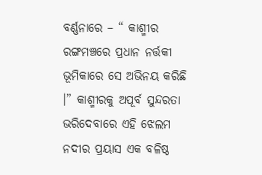ବର୍ଣ୍ଣନାରେ – “ କାଶ୍ମୀର ରଙ୍ଗମଞ୍ଚରେ ପ୍ରଧାନ ନର୍ତ୍ତକୀ ଭୂମିକାରେ ସେ ଅଭିନୟ କରିଛି ।” କାଶ୍ମୀରକୁ ଅପୂର୍ବ ସୁନ୍ଦରତା ଭରିଦେବାରେ ଏହି ଝେଲମ ନଦୀର ପ୍ରୟାସ ଏକ ବଳିଷ୍ଠ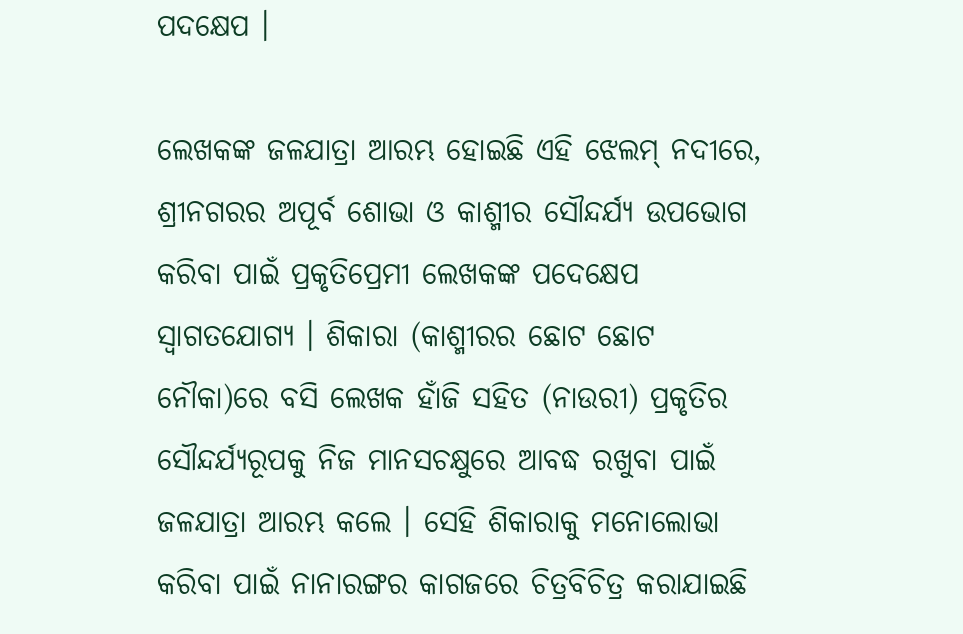ପଦକ୍ଷେପ ।

ଲେଖକଙ୍କ ଜଳଯାତ୍ରା ଆରମ୍ଭ ହୋଇଛି ଏହି ଝେଲମ୍ ନଦୀରେ, ଶ୍ରୀନଗରର ଅପୂର୍ବ ଶୋଭା ଓ କାଶ୍ମୀର ସୌନ୍ଦର୍ଯ୍ୟ ଉପଭୋଗ କରିବା ପାଇଁ ପ୍ରକୃତିପ୍ରେମୀ ଲେଖକଙ୍କ ପଦେକ୍ଷେପ ସ୍ଵାଗତଯୋଗ୍ୟ । ଶିକାରା (କାଶ୍ମୀରର ଛୋଟ ଛୋଟ ନୌକା)ରେ ବସି ଲେଖକ ହାଁଜି ସହିତ (ନାଉରୀ) ପ୍ରକୃତିର ସୌନ୍ଦର୍ଯ୍ୟରୂପକୁ ନିଜ ମାନସଚକ୍ଷୁରେ ଆବଦ୍ଧ ରଖୁବା ପାଇଁ ଜଳଯାତ୍ରା ଆରମ୍ଭ କଲେ । ସେହି ଶିକାରାକୁ ମନୋଲୋଭା କରିବା ପାଇଁ ନାନାରଙ୍ଗର କାଗଜରେ ଚିତ୍ରବିଚିତ୍ର କରାଯାଇଛି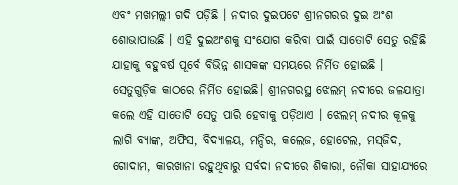ଏବଂ ମଖମଲ୍ଲୀ ଗଦି ପଡ଼ିଛି । ନଦୀର ଦୁଇପଟେ ଶ୍ରୀନଗରର ଦୁଇ ଅଂଶ ଶୋଭାପାଉଛି । ଏହି ଦୁଇଅଂଶକୁ ସଂଯୋଗ କରିବା ପାଇଁ ସାତୋଟି ସେତୁ ରହିଛି ଯାହାକୁ ବହୁବର୍ଷ ପୂର୍ବେ ବିଭିନ୍ନ ଶାସକଙ୍କ ସମୟରେ ନିର୍ମିତ ହୋଇଛି । ସେତୁଗୁଡ଼ିକ କାଠରେ ନିର୍ମିତ ହୋଇଛି। ଶ୍ରୀନଗରସ୍ଥ ଝେଲମ୍ ନଦୀରେ ଜଳଯାତ୍ରା କଲେ ଏହି ସାତୋଟି ସେତୁ ପାରି ହେବାକୁ ପଡ଼ିଥାଏ । ଝେଲମ୍ ନଦୀର କୂଳକୁ ଲାଗି ବ୍ୟାଙ୍କ, ଅଫିସ, ବିଦ୍ୟାଳୟ, ମନ୍ଦିର, କଲେଜ, ହୋଟେଲ, ମସ୍‌ଜିଦ, ଗୋଦାମ, କାରଖାନା ରହୁଥିବାରୁ ସର୍ବଦା ନଦୀରେ ଶିକାରା, ନୌକା ସାହାଯ୍ୟରେ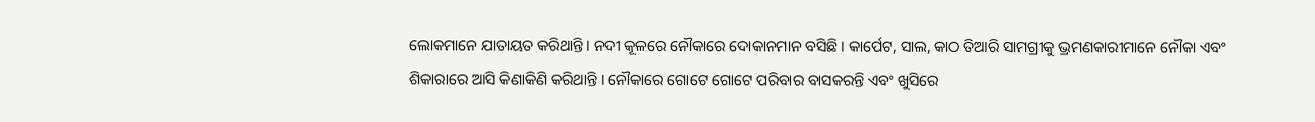ଲୋକମାନେ ଯାତାୟତ କରିଥାନ୍ତି। ନଦୀ କୂଳରେ ନୌକାରେ ଦୋକାନମାନ ବସିଛି । କାର୍ପେଟ, ସାଲ, କାଠ ତିଆରି ସାମଗ୍ରୀକୁ ଭ୍ରମଣକାରୀମାନେ ନୌକା ଏବଂ ଶିକାରାରେ ଆସି କିଣାକିଣି କରିଥାନ୍ତି । ନୌକାରେ ଗୋଟେ ଗୋଟେ ପରିବାର ବାସକରନ୍ତି ଏବଂ ଖୁସିରେ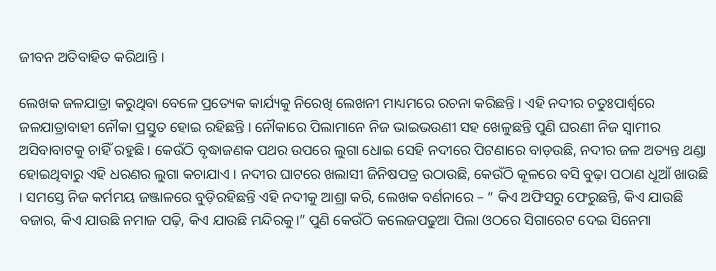ଜୀବନ ଅତିବାହିତ କରିଥାନ୍ତି ।

ଲେଖକ ଜଳଯାତ୍ରା କରୁଥିବା ବେଳେ ପ୍ରତ୍ୟେକ କାର୍ଯ୍ୟକୁ ନିରେଖି ଲେଖନୀ ମାଧ୍ୟମରେ ରଚନା କରିଛନ୍ତି । ଏହି ନଦୀର ଚତୁଃପାର୍ଶ୍ଵରେ ଜଳଯାତ୍ରାବାହୀ ନୌକା ପ୍ରସ୍ତୁତ ହୋଇ ରହିଛନ୍ତି । ନୌକାରେ ପିଲାମାନେ ନିଜ ଭାଇଭଉଣୀ ସହ ଖେଳୁଛନ୍ତି ପୁଣି ଘରଣୀ ନିଜ ସ୍ଵାମୀର ଅସିବାବାଟକୁ ଚାହିଁ ରହୁଛି । କେଉଁଠି ବୃଦ୍ଧାଜଣକ ପଥର ଉପରେ ଲୁଗା ଧୋଇ ସେହି ନଦୀରେ ପିଟଣାରେ ବାଡ଼ଉଛି, ନଦୀର ଜଳ ଅତ୍ୟନ୍ତ ଥଣ୍ଡା ହୋଇଥିବାରୁ ଏହି ଧରଣର ଲୁଗା କଚାଯାଏ । ନଦୀର ଘାଟରେ ଖଲାସୀ ଜିନିଷପତ୍ର ଉଠାଉଛି, କେଉଁଠି କୂଳରେ ବସି ବୁଢ଼ା ପଠାଣ ଧୂଆଁ ଖାଉଛି । ସମସ୍ତେ ନିଜ କର୍ମମୟ ଜଞ୍ଜାଳରେ ବୁଡ଼ିରହିଛନ୍ତି ଏହି ନଦୀକୁ ଆଶ୍ରା କରି, ଲେଖକ ବର୍ଣନାରେ – “ କିଏ ଅଫିସରୁ ଫେରୁଛନ୍ତି, କିଏ ଯାଉଛି ବଜାର, କିଏ ଯାଉଛି ନମାଜ ପଢ଼ି, କିଏ ଯାଉଛି ମନ୍ଦିରକୁ।” ପୁଣି କେଉଁଠି କଲେଜପଢୁଆ ପିଲା ଓଠରେ ସିଗାରେଟ ଦେଇ ସିନେମା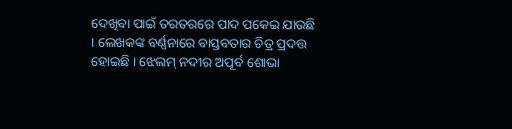ଦେଖିବା ପାଇଁ ତରତରରେ ପାଦ ପକେଇ ଯାଉଛି । ଲେଖକଙ୍କ ବର୍ଣ୍ଣନାରେ ବାସ୍ତବତାର ଚିତ୍ର ପ୍ରଦତ୍ତ ହୋଇଛି । ଝେଲମ୍ ନଦୀର ଅପୂର୍ବ ଶୋଭା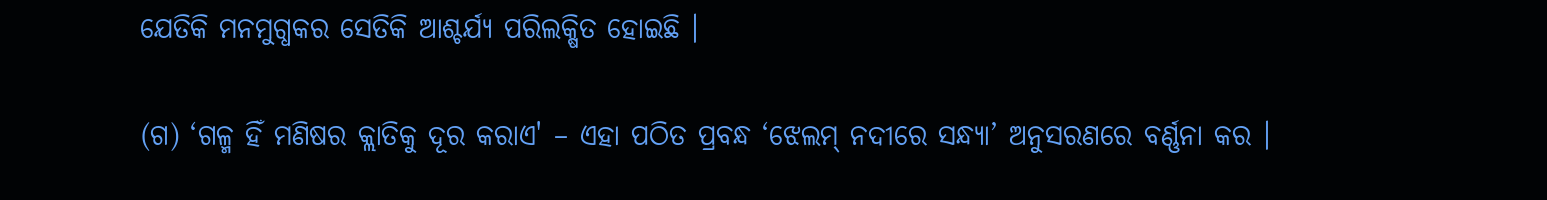ଯେତିକି ମନମୁଗ୍ଧକର ସେତିକି ଆଶ୍ଚର୍ଯ୍ୟ ପରିଲକ୍ଷିତ ହୋଇଛି ।

(ଗ) ‘ଗଳ୍ମ ହିଁ ମଣିଷର କ୍ଲାତିକୁ ଦୂର କରାଏ' – ଏହା ପଠିତ ପ୍ରବନ୍ଧ ‘ଝେଲମ୍ ନଦୀରେ ସନ୍ଧ୍ୟା’ ଅନୁସରଣରେ ବର୍ଣ୍ଣନା କର ।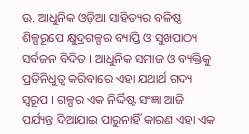ଊ. ଆଧୁନିକ ଓଡ଼ିଆ ସାହିତ୍ୟର ବଳିଷ୍ଠ ଶିଳ୍ପରୂପେ କ୍ଷୁଦ୍ରଗଳ୍ପର ବ୍ୟାପ୍ତି ଓ ସୁଖପାଠ୍ୟ ସର୍ବଜନ ବିଦିତ । ଆଧୁନିକ ସମାଜ ଓ ବ୍ୟକ୍ତିକୁ ପ୍ରତିନିଧୁତ୍ଵ କରିବାରେ ଏହା ଯଥାର୍ଥ ଗଦ୍ୟ ସ୍ୱରୂପ । ଗଳ୍ପର ଏକ ନିର୍ଦ୍ଦିଷ୍ଟ ସଂଜ୍ଞା ଆଜି ପର୍ଯ୍ୟନ୍ତ ଦିଆଯାଇ ପାରୁନାହିଁ କାରଣ ଏହା ଏକ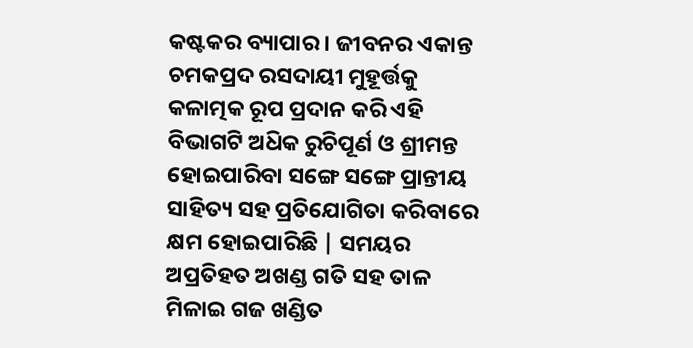କଷ୍ଟକର ବ୍ୟାପାର । ଜୀବନର ଏକାନ୍ତ ଚମକପ୍ରଦ ରସଦାୟୀ ମୁହୂର୍ତ୍ତକୁ କଳାତ୍ମକ ରୂପ ପ୍ରଦାନ କରି ଏହି ବିଭାଗଟି ଅଧ‌ିକ ରୁଚିପୂର୍ଣ ଓ ଶ୍ରୀମନ୍ତ ହୋଇପାରିବା ସଙ୍ଗେ ସଙ୍ଗେ ପ୍ରାନ୍ତୀୟ ସାହିତ୍ୟ ସହ ପ୍ରତିଯୋଗିତା କରିବାରେ କ୍ଷମ ହୋଇପାରିଛି | ସମୟର ଅପ୍ରତିହତ ଅଖଣ୍ଡ ଗତି ସହ ତାଳ ମିଳାଇ ଗଜ ଖଣ୍ଡିତ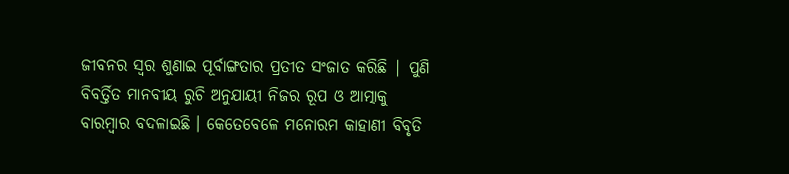ଜୀବନର ସ୍ଵର ଶୁଣାଇ ପୂର୍ବାଙ୍ଗତାର ପ୍ରତୀତ ସଂଜାତ କରିଛି | ପୁଣି ବିବର୍ତ୍ତିତ ମାନବୀୟ ରୁଚି ଅନୁଯାୟୀ ନିଜର ରୂପ ଓ ଆତ୍ମାକୁ ବାରମ୍ବାର ବଦଳାଇଛି । କେତେବେଳେ ମନୋରମ କାହାଣୀ ବିବୃତି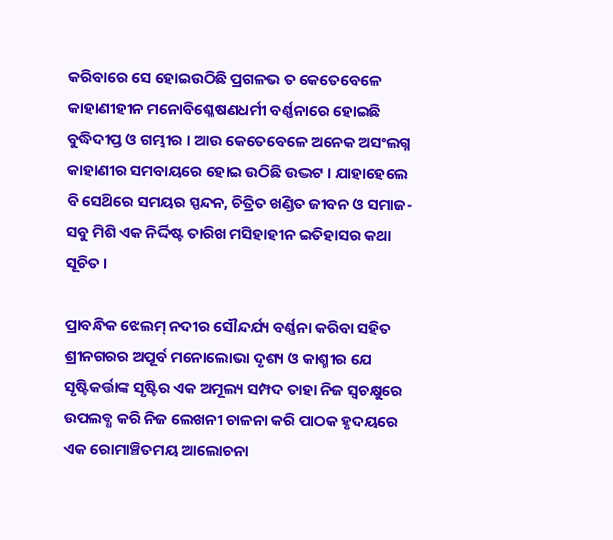କରିବାରେ ସେ ହୋଇଉଠିଛି ପ୍ରଗଳଭ ତ କେତେବେଳେ କାହାଣୀହୀନ ମନୋବିଶ୍ଳେଷଣଧର୍ମୀ ବର୍ଣ୍ଣନାରେ ହୋଇଛି ବୁଦ୍ଧିଦୀପ୍ତ ଓ ଗମ୍ଭୀର । ଆଉ କେତେବେଳେ ଅନେକ ଅସଂଲଗ୍ନ କାହାଣୀର ସମବାୟରେ ହୋଇ ଉଠିଛି ଉଦ୍ଭଟ । ଯାହାହେଲେ ବି ସେଥ‌ିରେ ସମୟର ସ୍ପନ୍ଦନ, ଚିତ୍ରିତ ଖଣ୍ଡିତ ଜୀବନ ଓ ସମାଜ-ସବୁ ମିଶି ଏକ ନିର୍ଦ୍ଦିଷ୍ଟ ତାରିଖ ମସିହାହୀନ ଇତିହାସର କଥା ସୂଚିତ ।

ପ୍ରାବନ୍ଧିକ ଝେଲମ୍ ନଦୀର ସୌନ୍ଦର୍ଯ୍ୟ ବର୍ଣ୍ଣନା କରିବା ସହିତ ଶ୍ରୀନଗରର ଅପୂର୍ବ ମନୋଲୋଭା ଦୃଶ୍ୟ ଓ କାଶ୍ମୀର ଯେ ସୃଷ୍ଟିକର୍ତ୍ତାଙ୍କ ସୃଷ୍ଟିର ଏକ ଅମୂଲ୍ୟ ସମ୍ପଦ ତାହା ନିଜ ସ୍ଵଚକ୍ଷୁରେ ଉପଲବ୍ଧ କରି ନିଜ ଲେଖନୀ ଚାଳନା କରି ପାଠକ ହୃଦୟରେ ଏକ ରୋମାଞ୍ଚିତମୟ ଆଲୋଚନା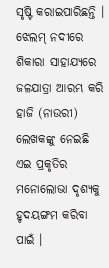ସୃଷ୍ଟି କରାଇପାରିଛନ୍ତି । ଝେଲମ୍ ନଦୀରେ ଶିକାରା ସାହାଯ୍ୟରେ ଜଳଯାତ୍ରା ଆରମ୍ଭ କରି ହାଜି (ନାଉରୀ) ଲେଖକଙ୍କୁ ନେଇଛି ଏଇ ପ୍ରକୃତିର ମନୋଲୋଭା ଦୃଶ୍ୟକୁ ହୃଦୟଙ୍ଗମ କରିବା ପାଇଁ ।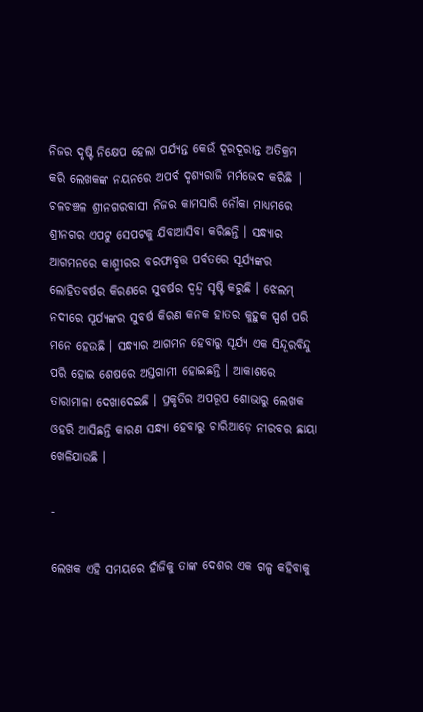ନିଜର ଦୃଷ୍ଟି ନିକ୍ଷେପ ହେଲା ପର୍ଯ୍ୟନ୍ତ କେଉଁ ଦୂରଦୂରାନ୍ତ ଅତିକ୍ରମ କରି ଲେଖକଙ୍କ ନୟନରେ ଅପର୍ବ ଦୃଶ୍ୟରାଜି ମର୍ମଭେଦ କରିଛି | ଚଳଚଞ୍ଚଳ ଶ୍ରୀନଗରବାସୀ ନିଜର କାମସାରି ନୌକା ମାଧ୍ୟମରେ ଶ୍ରୀନଗର ଏପଟୁ ସେପଟକୁ ଯିବାଆସିବା କରିଛନ୍ତି । ସନ୍ଧ୍ୟାର ଆଗମନରେ କାଶ୍ମୀରର ବରଫାବୃତ୍ତ ପର୍ବତରେ ସୂର୍ଯ୍ୟଙ୍କର ଲୋହିତବର୍ଷର କିରଣରେ ସୁବର୍ଷର ଦ୍ବନ୍ଦ୍ବ ସୃଷ୍ଟି କରୁଛି । ଝେଲମ୍ ନଦୀରେ ସୂର୍ଯ୍ୟଙ୍କର ସୁବର୍ଷ କିରଣ କନକ ହାତର କୁହୁକ ସ୍ପର୍ଶ ପରି ମନେ ହେଉଛି । ସନ୍ଧ୍ୟାର ଆଗମନ ହେବାରୁ ସୂର୍ଯ୍ୟ ଏକ ସିନ୍ଦୂରବିନ୍ଦୁ ପରି ହୋଇ ଶେଷରେ ଅସ୍ତଗାମୀ ହୋଇଛନ୍ତି । ଆକାଶରେ ତାରାମାଳା ଦେଖାଦେଇଛି । ପ୍ରକୃତିର ଅପରୂପ ଶୋଭାରୁ ଲେଖକ ଓହରି ଆସିଛନ୍ତି କାରଣ ସନ୍ଧ୍ୟା ହେବାରୁ ଚାରିଆଡ଼େ ନୀରବର ଛାୟା ଖେଳିଯାଉଛି ।

-

ଲେଖକ ଏହି ସମୟରେ ହାଁଜିକୁ ତାଙ୍କ ଦେଶର ଏକ ଗଳ୍ପ କହିବାକୁ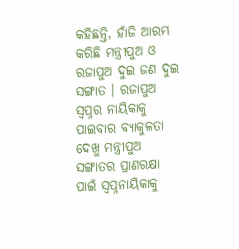କହିଛନ୍ତି, ହାଁଜି ଆରମ୍ଭ କରିଛି ମନ୍ତ୍ରୀପୁଅ ଓ ରଜାପୁଅ ଦୁଇ ଜଣ ଦୁଇ ସଙ୍ଗାତ । ରଜାପୁଅ ସ୍ଵପ୍ନର ନାୟିକାକୁ ପାଇବାର ବ୍ୟାକୁଳତା ଦେଖୁ ମନ୍ତ୍ରୀପୁଅ ସଙ୍ଗାତର ପ୍ରାଣରକ୍ଷା ପାଇଁ ସ୍ଵପ୍ନନାୟିକାକୁ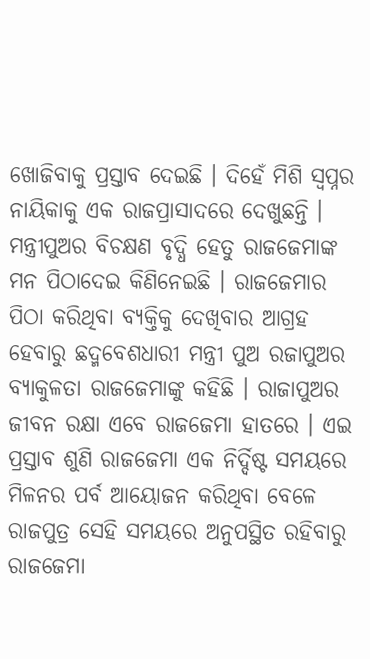ଖୋଜିବାକୁ ପ୍ରସ୍ତାବ ଦେଇଛି । ଦିହେଁ ମିଶି ସ୍ଵପ୍ନର ନାୟିକାକୁ ଏକ ରାଜପ୍ରାସାଦରେ ଦେଖୁଛନ୍ତି । ମନ୍ତ୍ରୀପୁଅର ବିଚକ୍ଷଣ ବୃଦ୍ଧି ହେତୁ ରାଜଜେମାଙ୍କ ମନ ପିଠାଦେଇ କିଣିନେଇଛି । ରାଜଜେମାର ପିଠା କରିଥିବା ବ୍ୟକ୍ତିକୁ ଦେଖିବାର ଆଗ୍ରହ ହେବାରୁ ଛଦ୍ମବେଶଧାରୀ ମନ୍ତ୍ରୀ ପୁଅ ରଜାପୁଅର ବ୍ୟାକୁଳତା ରାଜଜେମାଙ୍କୁ କହିଛି । ରାଜାପୁଅର ଜୀବନ ରକ୍ଷା ଏବେ ରାଜଜେମା ହାତରେ । ଏଇ ପ୍ରସ୍ତାବ ଶୁଣି ରାଜଜେମା ଏକ ନିର୍ଦ୍ଦିଷ୍ଟ ସମୟରେ ମିଳନର ପର୍ବ ଆୟୋଜନ କରିଥିବା ବେଳେ ରାଜପୁତ୍ର ସେହି ସମୟରେ ଅନୁପସ୍ଥିତ ରହିବାରୁ ରାଜଜେମା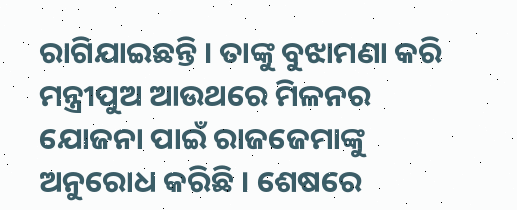ରାଗିଯାଇଛନ୍ତି । ତାଙ୍କୁ ବୁଝାମଣା କରି ମନ୍ତ୍ରୀପୁଅ ଆଉଥରେ ମିଳନର ଯୋଜନା ପାଇଁ ରାଜଜେମାଙ୍କୁ ଅନୁରୋଧ କରିଛି । ଶେଷରେ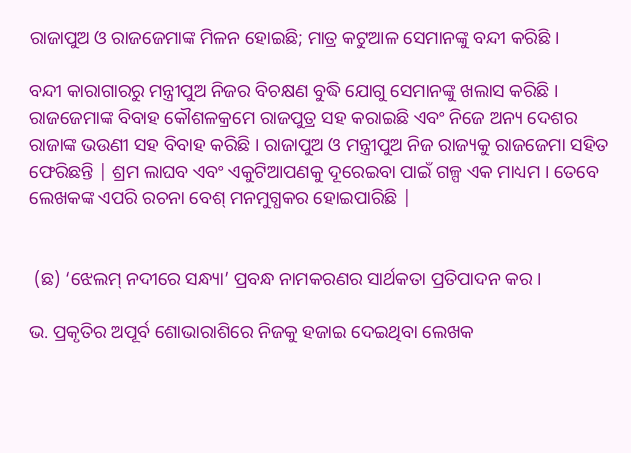ରାଜାପୁଅ ଓ ରାଜଜେମାଙ୍କ ମିଳନ ହୋଇଛି; ମାତ୍ର କଟୁଆଳ ସେମାନଙ୍କୁ ବନ୍ଦୀ କରିଛି ।

ବନ୍ଦୀ କାରାଗାରରୁ ମନ୍ତ୍ରୀପୁଅ ନିଜର ବିଚକ୍ଷଣ ବୁଦ୍ଧି ଯୋଗୁ ସେମାନଙ୍କୁ ଖଲାସ କରିଛି । ରାଜଜେମାଙ୍କ ବିବାହ କୌଶଳକ୍ରମେ ରାଜପୁତ୍ର ସହ କରାଇଛି ଏବଂ ନିଜେ ଅନ୍ୟ ଦେଶର ରାଜାଙ୍କ ଭଉଣୀ ସହ ବିବାହ କରିଛି । ରାଜାପୁଅ ଓ ମନ୍ତ୍ରୀପୁଅ ନିଜ ରାଜ୍ୟକୁ ରାଜଜେମା ସହିତ ଫେରିଛନ୍ତି | ଶ୍ରମ ଲାଘବ ଏବଂ ଏକୁଟିଆପଣକୁ ଦୂରେଇବା ପାଇଁ ଗଳ୍ପ ଏକ ମାଧ୍ୟମ । ତେବେ ଲେଖକଙ୍କ ଏପରି ରଚନା ବେଶ୍ ମନମୁଗ୍ଧକର ହୋଇପାରିଛି |


 (ଛ) ‘ଝେଲମ୍ ନଦୀରେ ସନ୍ଧ୍ୟା’ ପ୍ରବନ୍ଧ ନାମକରଣର ସାର୍ଥକତା ପ୍ରତିପାଦନ କର ।

ଭ. ପ୍ରକୃତିର ଅପୂର୍ବ ଶୋଭାରାଶିରେ ନିଜକୁ ହଜାଇ ଦେଇଥିବା ଲେଖକ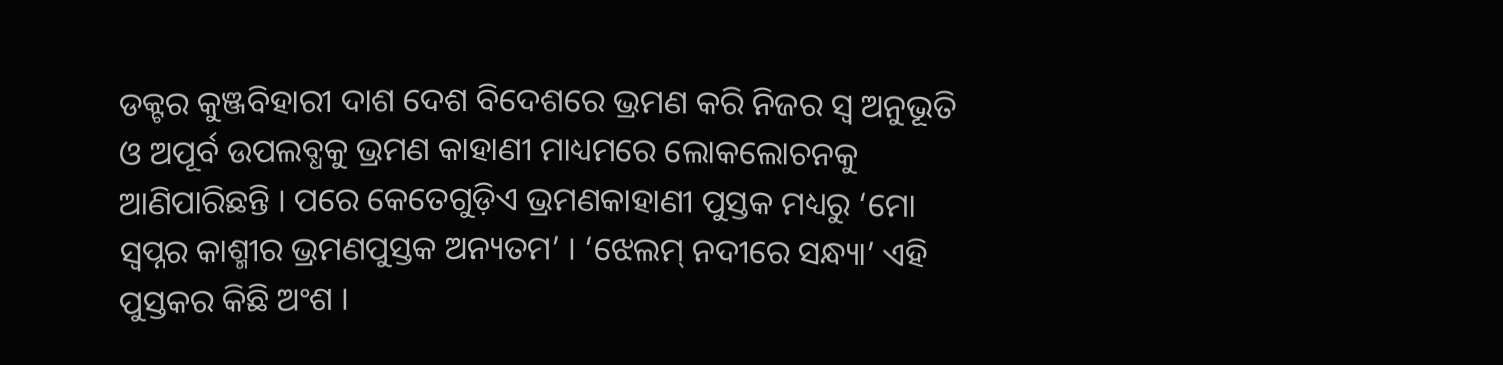ଡକ୍ଟର କୁଞ୍ଜବିହାରୀ ଦାଶ ଦେଶ ବିଦେଶରେ ଭ୍ରମଣ କରି ନିଜର ସ୍ଵ ଅନୁଭୂତି ଓ ଅପୂର୍ବ ଉପଲବ୍ଧକୁ ଭ୍ରମଣ କାହାଣୀ ମାଧ୍ୟମରେ ଲୋକଲୋଚନକୁ ଆଣିପାରିଛନ୍ତି । ପରେ କେତେଗୁଡ଼ିଏ ଭ୍ରମଣକାହାଣୀ ପୁସ୍ତକ ମଧ୍ୟରୁ ‘ମୋ ସ୍ଵପ୍ନର କାଶ୍ମୀର ଭ୍ରମଣପୁସ୍ତକ ଅନ୍ୟତମ’ । ‘ଝେଲମ୍ ନଦୀରେ ସନ୍ଧ୍ୟା’ ଏହି ପୁସ୍ତକର କିଛି ଅଂଶ ।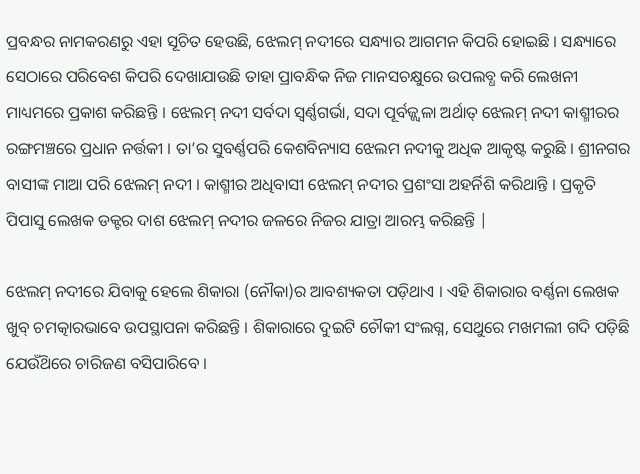ପ୍ରବନ୍ଧର ନାମକରଣରୁ ଏହା ସୂଚିତ ହେଉଛି, ଝେଲମ୍ ନଦୀରେ ସନ୍ଧ୍ୟାର ଆଗମନ କିପରି ହୋଇଛି । ସନ୍ଧ୍ୟାରେ ସେଠାରେ ପରିବେଶ କିପରି ଦେଖାଯାଉଛି ତାହା ପ୍ରାବନ୍ଧିକ ନିଜ ମାନସଚକ୍ଷୁରେ ଉପଲବ୍ଧ କରି ଲେଖନୀ ମାଧ୍ୟମରେ ପ୍ରକାଶ କରିଛନ୍ତି । ଝେଲମ୍ ନଦୀ ସର୍ବଦା ସ୍ଵର୍ଣ୍ଣଗର୍ଭା, ସଦା ପୂର୍ବଜ୍ଜ୍ବଳା ଅର୍ଥାତ୍ ଝେଲମ୍ ନଦୀ କାଶ୍ମୀରର ରଙ୍ଗମଞ୍ଚରେ ପ୍ରଧାନ ନର୍ତ୍ତକୀ । ତା’ର ସୁବର୍ଣ୍ଣପରି କେଶବିନ୍ୟାସ ଝେଲମ ନଦୀକୁ ଅଧିକ ଆକୃଷ୍ଟ କରୁଛି । ଶ୍ରୀନଗର ବାସୀଙ୍କ ମାଆ ପରି ଝେଲମ୍ ନଦୀ । କାଶ୍ମୀର ଅଧିବାସୀ ଝେଲମ୍ ନଦୀର ପ୍ରଶଂସା ଅହର୍ନିଶି କରିଥାନ୍ତି । ପ୍ରକୃତି ପିପାସୁ ଲେଖକ ଡକ୍ଟର ଦାଶ ଝେଲମ୍ ନଦୀର ଜଳରେ ନିଜର ଯାତ୍ରା ଆରମ୍ଭ କରିଛନ୍ତି |

ଝେଲମ୍ ନଦୀରେ ଯିବାକୁ ହେଲେ ଶିକାରା (ନୌକା)ର ଆବଶ୍ୟକତା ପଡ଼ିଥାଏ । ଏହି ଶିକାରାର ବର୍ଣ୍ଣନା ଲେଖକ ଖୁବ୍ ଚମତ୍କାରଭାବେ ଉପସ୍ଥାପନା କରିଛନ୍ତି । ଶିକାରାରେ ଦୁଇଟି ଚୌକୀ ସଂଲଗ୍ନ, ସେଥୁରେ ମଖମଲୀ ଗଦି ପଡ଼ିଛି ଯେଉଁଥ‌ିରେ ଚାରିଜଣ ବସିପାରିବେ ।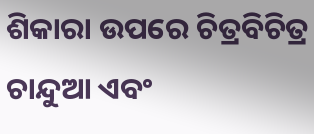ଶିକାରା ଉପରେ ଚିତ୍ରବିଚିତ୍ର ଚାନ୍ଦୁଆ ଏବଂ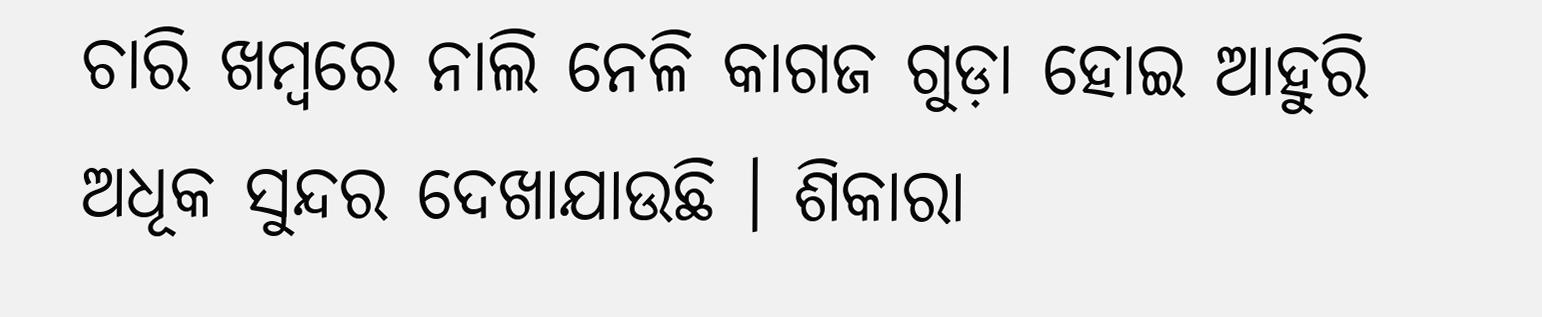ଚାରି ଖମ୍ବରେ ନାଲି ନେଳି କାଗଜ ଗୁଡ଼ା ହୋଇ ଆହୁରି ଅଧୂକ ସୁନ୍ଦର ଦେଖାଯାଉଛି । ଶିକାରା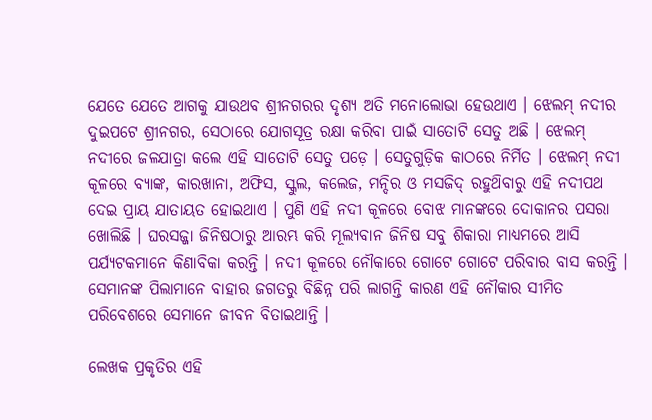ଯେତେ ଯେତେ ଆଗକୁ ଯାଉଥବ ଶ୍ରୀନଗରର ଦୃଶ୍ୟ ଅତି ମନୋଲୋଭା ହେଉଥାଏ । ଝେଲମ୍ ନଦୀର ଦୁଇପଟେ ଶ୍ରୀନଗର, ସେଠାରେ ଯୋଗସୂତ୍ର ରକ୍ଷା କରିବା ପାଇଁ ସାତୋଟି ସେତୁ ଅଛି । ଝେଲମ୍ ନଦୀରେ ଜଳଯାତ୍ରା କଲେ ଏହି ସାତୋଟି ସେତୁ ପଡ଼େ । ସେତୁଗୁଡ଼ିକ କାଠରେ ନିର୍ମିତ । ଝେଲମ୍ ନଦୀ କୂଳରେ ବ୍ୟାଙ୍କ, କାରଖାନା, ଅଫିସ, ସ୍କୁଲ, କଲେଜ, ମନ୍ଦିର ଓ ମସଜିଦ୍ ରହୁଥ‌ିବାରୁ ଏହି ନଦୀପଥ ଦେଇ ପ୍ରାୟ ଯାତାୟତ ହୋଇଥାଏ । ପୁଣି ଏହି ନଦୀ କୂଳରେ ବୋଝ ମାନଙ୍କରେ ଦୋକାନର ପସରା ଖୋଲିଛି । ଘରସଜ୍ଜା ଜିନିଷଠାରୁ ଆରମ୍ଭ କରି ମୂଲ୍ୟବାନ ଜିନିଷ ସବୁ ଶିକାରା ମାଧ୍ୟମରେ ଆସି ପର୍ଯ୍ୟଟକମାନେ କିଣାବିକା କରନ୍ତି । ନଦୀ କୂଳରେ ନୌକାରେ ଗୋଟେ ଗୋଟେ ପରିବାର ବାସ କରନ୍ତି । ସେମାନଙ୍କ ପିଲାମାନେ ବାହାର ଜଗତରୁ ବିଛିନ୍ନ ପରି ଲାଗନ୍ତି କାରଣ ଏହି ନୌକାର ସୀମିତ ପରିବେଶରେ ସେମାନେ ଜୀବନ ବିତାଇଥାନ୍ତି ।

ଲେଖକ ପ୍ରକୃତିର ଏହି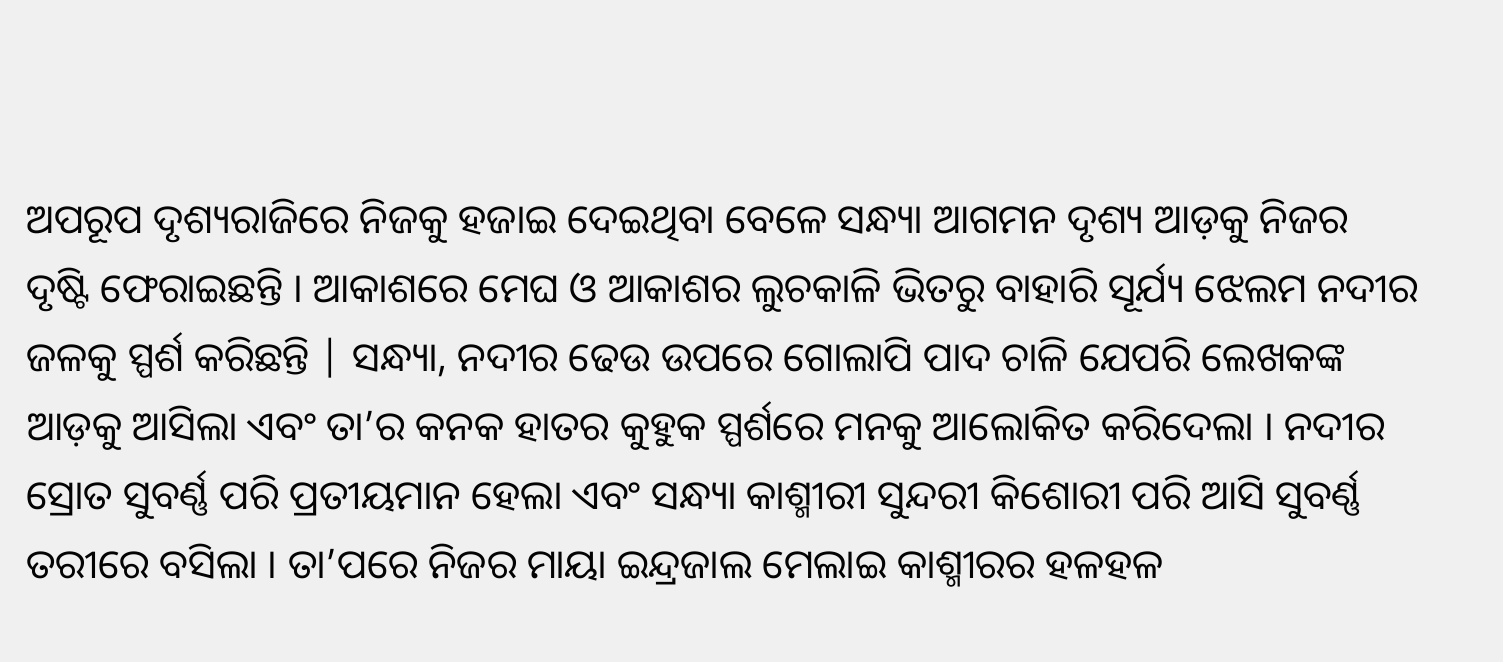ଅପରୂପ ଦୃଶ୍ୟରାଜିରେ ନିଜକୁ ହଜାଇ ଦେଇଥିବା ବେଳେ ସନ୍ଧ୍ୟା ଆଗମନ ଦୃଶ୍ୟ ଆଡ଼କୁ ନିଜର ଦୃଷ୍ଟି ଫେରାଇଛନ୍ତି । ଆକାଶରେ ମେଘ ଓ ଆକାଶର ଲୁଚକାଳି ଭିତରୁ ବାହାରି ସୂର୍ଯ୍ୟ ଝେଲମ ନଦୀର ଜଳକୁ ସ୍ପର୍ଶ କରିଛନ୍ତି | ସନ୍ଧ୍ୟା, ନଦୀର ଢେଉ ଉପରେ ଗୋଲାପି ପାଦ ଚାଳି ଯେପରି ଲେଖକଙ୍କ ଆଡ଼କୁ ଆସିଲା ଏବଂ ତା’ର କନକ ହାତର କୁହୁକ ସ୍ପର୍ଶରେ ମନକୁ ଆଲୋକିତ କରିଦେଲା । ନଦୀର ସ୍ରୋତ ସୁବର୍ଣ୍ଣ ପରି ପ୍ରତୀୟମାନ ହେଲା ଏବଂ ସନ୍ଧ୍ୟା କାଶ୍ମୀରୀ ସୁନ୍ଦରୀ କିଶୋରୀ ପରି ଆସି ସୁବର୍ଣ୍ଣ ତରୀରେ ବସିଲା । ତା’ପରେ ନିଜର ମାୟା ଇନ୍ଦ୍ରଜାଲ ମେଲାଇ କାଶ୍ମୀରର ହଳହଳ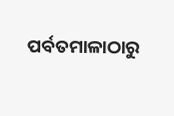ପର୍ବତମାଳାଠାରୁ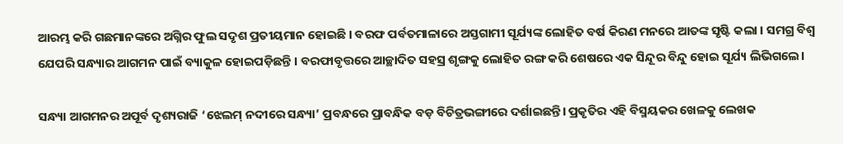ଆରମ୍ଭ କରି ଗଛମାନଙ୍କରେ ଅଗ୍ନିର ଫୁଲ ସଦୃଶ ପ୍ରତୀୟମାନ ହୋଇଛି । ବରଫ ପର୍ବତମାଳାରେ ଅସ୍ତଗାମୀ ସୂର୍ଯ୍ୟଙ୍କ ଲୋହିତ ବର୍ଷ କିରଣ ମନରେ ଆତଙ୍କ ସୃଷ୍ଟି କଲା । ସମଗ୍ର ବିଶ୍ଵ ଯେପରି ସନ୍ଧ୍ୟାର ଆଗମନ ପାଇଁ ବ୍ୟାକୁଳ ହୋଇପଡ଼ିଛନ୍ତି । ବରଫାବୃତ୍ତରେ ଆଚ୍ଛାଦିତ ସହସ୍ର ଶୃଙ୍ଗକୁ ଲୋହିତ ରଙ୍ଗ କରି ଶେଷରେ ଏକ ସିନ୍ଦୂର ବିନ୍ଦୁ ହୋଇ ସୂର୍ଯ୍ୟ ଲିଭିଗଲେ।

ସନ୍ଧ୍ୟା ଆଗମନର ଅପୂର୍ବ ଦୃଶ୍ୟରାଜି ‘ଝେଲମ୍ ନଦୀରେ ସନ୍ଧ୍ୟା’ ପ୍ରବନ୍ଧରେ ପ୍ରାବନ୍ଧିକ ବଡ଼ ବିଚିତ୍ରଭଙ୍ଗୀରେ ଦର୍ଶାଇଛନ୍ତି। ପ୍ରକୃତିର ଏହି ବିସ୍ମୟକର ଖେଳକୁ ଲେଖକ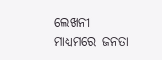ଲେଖନୀ ମାଧ୍ୟମରେ ଜନତା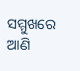ସମ୍ମୁଖରେ ଆଣି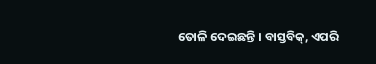ତୋଳି ଦେଇଛନ୍ତି । ବାସ୍ତବିକ୍, ଏପରି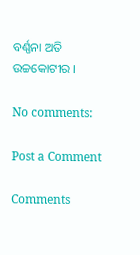ବର୍ଣ୍ଣନା ଅତି ଉଚ୍ଚକୋଟୀର ।

No comments:

Post a Comment

Comments